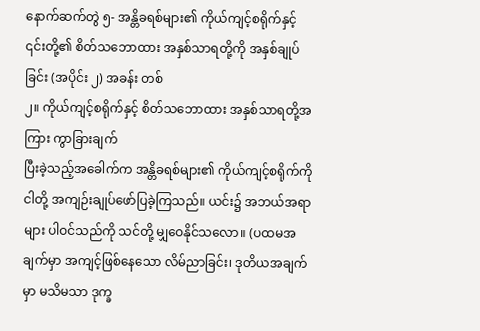နောက်ဆက်တွဲ ၅- အန္တိခရစ်များ၏ ကိုယ်ကျင့်စရိုက်နှင့် ၎င်းတို့၏ စိတ်သဘောထား အနှစ်သာရတို့ကို အနှစ်ချုပ်ခြင်း (အပိုင်း ၂) အခန်း တစ်
၂။ ကိုယ်ကျင့်စရိုက်နှင့် စိတ်သဘောထား အနှစ်သာရတို့အကြား ကွာခြားချက်
ပြီးခဲ့သည့်အခေါက်က အန္တိခရစ်များ၏ ကိုယ်ကျင့်စရိုက်ကို ငါတို့ အကျဉ်းချုပ်ဖော်ပြခဲ့ကြသည်။ ယင်း၌ အဘယ်အရာများ ပါဝင်သည်ကို သင်တို့ မျှဝေနိုင်သလော။ (ပထမအချက်မှာ အကျင့်ဖြစ်နေသော လိမ်ညာခြင်း၊ ဒုတိယအချက်မှာ မသိမသာ ဒုက္ခ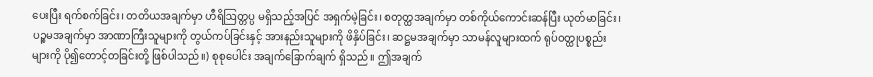ပေးပြီး ရက်စက်ခြင်း၊ တတိယအချက်မှာ ဟီရိဩတ္တပ္ပ မရှိသည့်အပြင် အရှက်မဲ့ခြင်း၊ စတုတ္ထအချက်မှာ တစ်ကိုယ်ကောင်းဆန်ပြီး ယုတ်မာခြင်း၊ ပဉ္စမအချက်မှာ အာဏာကြီးသူများကို တွယ်ကပ်ခြင်းနှင့် အားနည်းသူများကို ဖိနှိပ်ခြင်း၊ ဆဋ္ဌမအချက်မှာ သာမန်လူများထက် ရုပ်ဝတ္ထုပစ္စည်းများကို ပို၍တောင့်တခြင်းတို့ ဖြစ်ပါသည်။) စုစုပေါင်း အချက်ခြောက်ချက် ရှိသည်။ ဤအချက်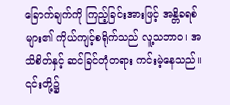ခြောက်ချက်ကို ကြည့်ခြင်းအားဖြင့် အန္တိခရစ်များ၏ ကိုယ်ကျင့်စရိုက်သည် လူ့သဘာဝ၊ အသိစိတ်နှင့် ဆင်ခြင်တုံတရား ကင်းမဲ့နေသည်။ ၎င်းတို့၌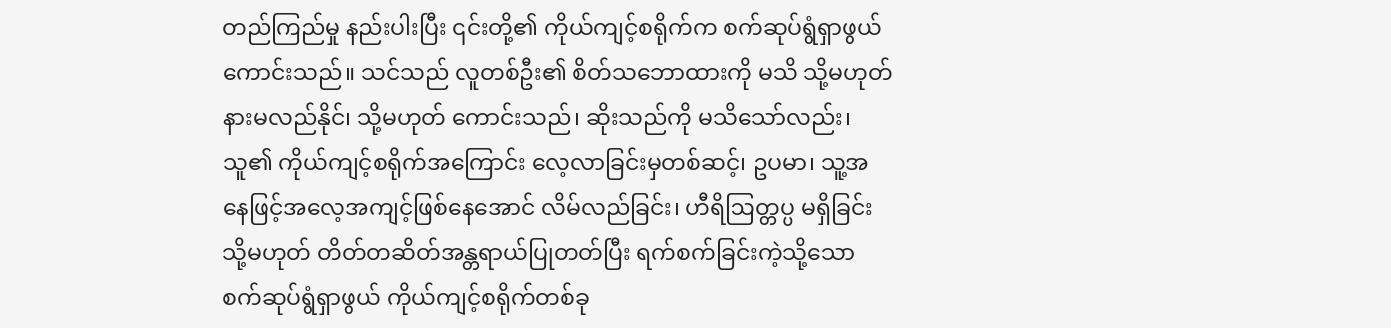တည်ကြည်မှု နည်းပါးပြီး ၎င်းတို့၏ ကိုယ်ကျင့်စရိုက်က စက်ဆုပ်ရွံရှာဖွယ်ကောင်းသည်။ သင်သည် လူတစ်ဦး၏ စိတ်သဘောထားကို မသိ သို့မဟုတ် နားမလည်နိုင်၊ သို့မဟုတ် ကောင်းသည်၊ ဆိုးသည်ကို မသိသော်လည်း၊ သူ၏ ကိုယ်ကျင့်စရိုက်အကြောင်း လေ့လာခြင်းမှတစ်ဆင့်၊ ဥပမာ၊ သူ့အနေဖြင့်အလေ့အကျင့်ဖြစ်နေအောင် လိမ်လည်ခြင်း၊ ဟီရိဩတ္တပ္ပ မရှိခြင်း သို့မဟုတ် တိတ်တဆိတ်အန္တရာယ်ပြုတတ်ပြီး ရက်စက်ခြင်းကဲ့သို့သော စက်ဆုပ်ရွံရှာဖွယ် ကိုယ်ကျင့်စရိုက်တစ်ခု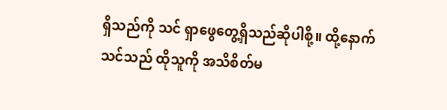ရှိသည်ကို သင် ရှာဖွေတွေ့ရှိသည်ဆိုပါစို့။ ထို့နောက် သင်သည် ထိုသူကို အသိစိတ်မ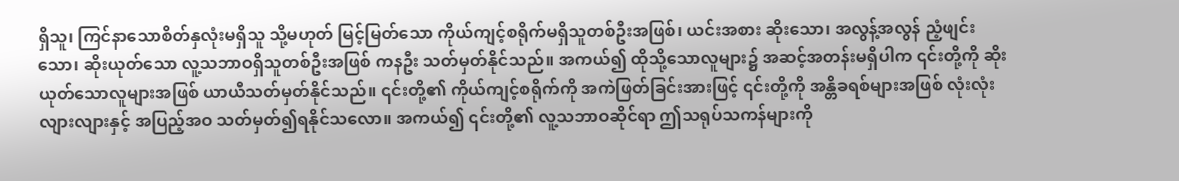ရှိသူ၊ ကြင်နာသောစိတ်နှလုံးမရှိသူ သို့မဟုတ် မြင့်မြတ်သော ကိုယ်ကျင့်စရိုက်မရှိသူတစ်ဦးအဖြစ်၊ ယင်းအစား ဆိုးသော၊ အလွန့်အလွန် ညံ့ဖျင်းသော၊ ဆိုးယုတ်သော လူ့သဘာဝရှိသူတစ်ဦးအဖြစ် ကနဦး သတ်မှတ်နိုင်သည်။ အကယ်၍ ထိုသို့သောလူများ၌ အဆင့်အတန်းမရှိပါက ၎င်းတို့ကို ဆိုးယုတ်သောလူများအဖြစ် ယာယီသတ်မှတ်နိုင်သည်။ ၎င်းတို့၏ ကိုယ်ကျင့်စရိုက်ကို အကဲဖြတ်ခြင်းအားဖြင့် ၎င်းတို့ကို အန္တိခရစ်များအဖြစ် လုံးလုံးလျားလျားနှင့် အပြည့်အဝ သတ်မှတ်၍ရနိုင်သလော။ အကယ်၍ ၎င်းတို့၏ လူ့သဘာဝဆိုင်ရာ ဤသရုပ်သကန်များကို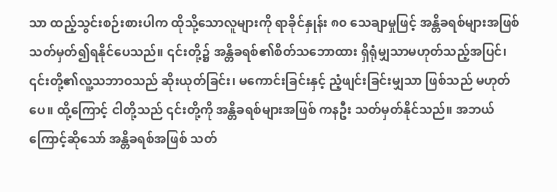သာ ထည့်သွင်းစဉ်းစားပါက ထိုသို့သောလူများကို ရာခိုင်နှုန်း ၈၀ သေချာမှုဖြင့် အန္တိခရစ်များအဖြစ် သတ်မှတ်၍ရနိုင်ပေသည်။ ၎င်းတို့၌ အန္တိခရစ်၏စိတ်သဘောထား ရှိရုံမျှသာမဟုတ်သည့်အပြင်၊ ၎င်းတို့၏လူ့သဘာဝသည် ဆိုးယုတ်ခြင်း၊ မကောင်းခြင်းနှင့် ညံ့ဖျင်းခြင်းမျှသာ ဖြစ်သည် မဟုတ်ပေ။ ထို့ကြောင့် ငါတို့သည် ၎င်းတို့ကို အန္တိခရစ်များအဖြစ် ကနဦး သတ်မှတ်နိုင်သည်။ အဘယ်ကြောင့်ဆိုသော် အန္တိခရစ်အဖြစ် သတ်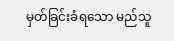မှတ်ခြင်းခံရသော မည်သူ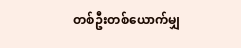တစ်ဦးတစ်ယောက်မျှ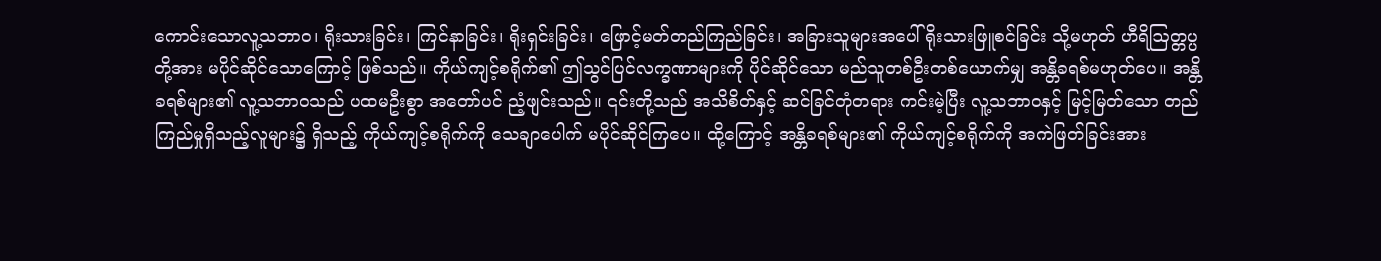ကောင်းသောလူ့သဘာဝ၊ ရိုးသားခြင်း၊ ကြင်နာခြင်း၊ ရိုးရှင်းခြင်း၊ ဖြောင့်မတ်တည်ကြည်ခြင်း၊ အခြားသူများအပေါ် ရိုးသားဖြူစင်ခြင်း သို့မဟုတ် ဟီရိဩတ္တပ္ပတို့အား မပိုင်ဆိုင်သောကြောင့် ဖြစ်သည်။ ကိုယ်ကျင့်စရိုက်၏ ဤသွင်ပြင်လက္ခဏာများကို ပိုင်ဆိုင်သော မည်သူတစ်ဦးတစ်ယောက်မျှ အန္တိခရစ်မဟုတ်ပေ။ အန္တိခရစ်များ၏ လူ့သဘာဝသည် ပထမဦးစွာ အတော်ပင် ညံ့ဖျင်းသည်။ ၎င်းတို့သည် အသိစိတ်နှင့် ဆင်ခြင်တုံတရား ကင်းမဲ့ပြီး လူ့သဘာဝနှင့် မြင့်မြတ်သော တည်ကြည်မှုရှိသည့်လူများ၌ ရှိသည့် ကိုယ်ကျင့်စရိုက်ကို သေချာပေါက် မပိုင်ဆိုင်ကြပေ။ ထို့ကြောင့် အန္တိခရစ်များ၏ ကိုယ်ကျင့်စရိုက်ကို အကဲဖြတ်ခြင်းအား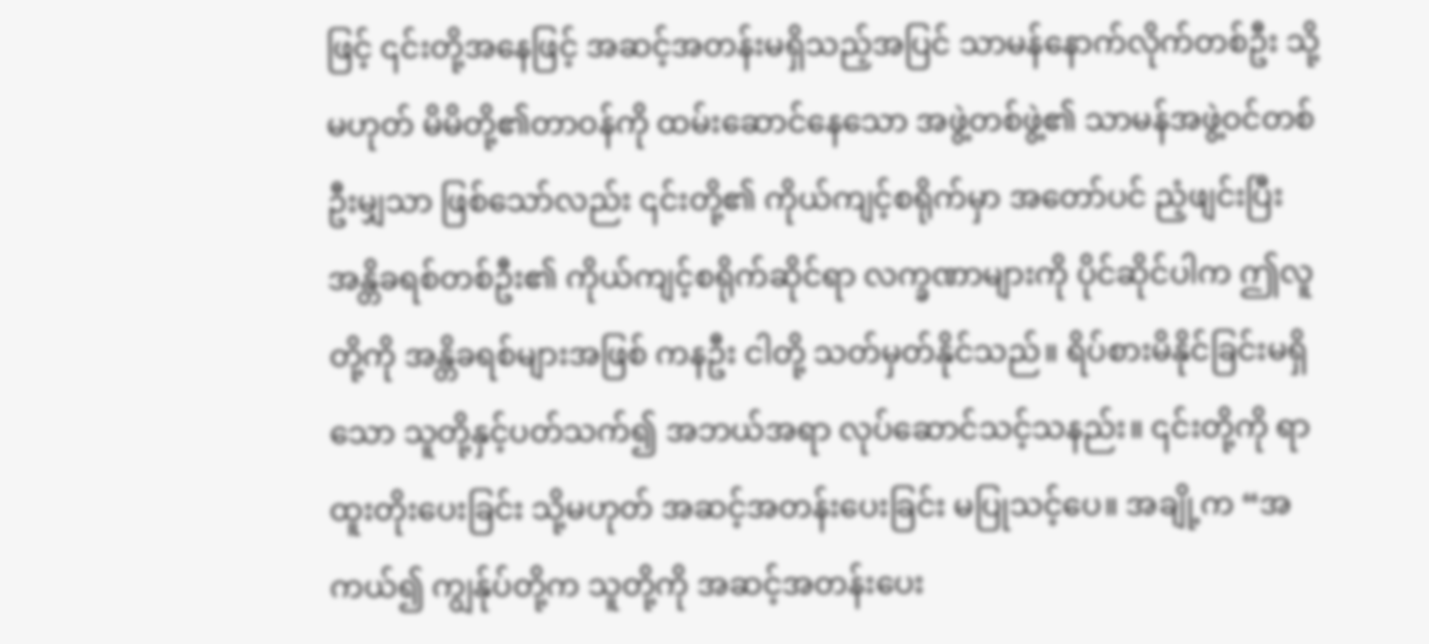ဖြင့် ၎င်းတို့အနေဖြင့် အဆင့်အတန်းမရှိသည့်အပြင် သာမန်နောက်လိုက်တစ်ဦး သို့မဟုတ် မိမိတို့၏တာဝန်ကို ထမ်းဆောင်နေသော အဖွဲ့တစ်ဖွဲ့၏ သာမန်အဖွဲ့ဝင်တစ်ဦးမျှသာ ဖြစ်သော်လည်း ၎င်းတို့၏ ကိုယ်ကျင့်စရိုက်မှာ အတော်ပင် ညံ့ဖျင်းပြီး အန္တိခရစ်တစ်ဦး၏ ကိုယ်ကျင့်စရိုက်ဆိုင်ရာ လက္ခဏာများကို ပိုင်ဆိုင်ပါက ဤလူတို့ကို အန္တိခရစ်များအဖြစ် ကနဦး ငါတို့ သတ်မှတ်နိုင်သည်။ ရိပ်စားမိနိုင်ခြင်းမရှိသော သူတို့နှင့်ပတ်သက်၍ အဘယ်အရာ လုပ်ဆောင်သင့်သနည်း။ ၎င်းတို့ကို ရာထူးတိုးပေးခြင်း သို့မဟုတ် အဆင့်အတန်းပေးခြင်း မပြုသင့်ပေ။ အချို့က “အကယ်၍ ကျွန်ုပ်တို့က သူတို့ကို အဆင့်အတန်းပေး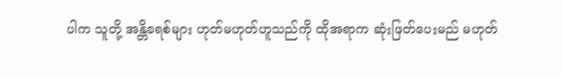ပါက သူတို့ အန္တိခရစ်များ ဟုတ်မဟုတ်ဟူသည်ကို ထိုအရာက ဆုံးဖြတ်ပေးမည် မဟုတ်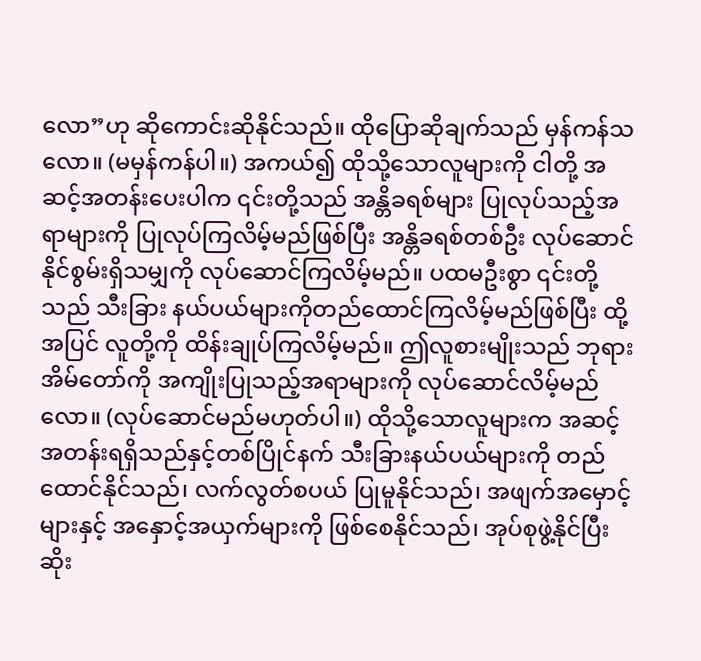လော”ဟု ဆိုကောင်းဆိုနိုင်သည်။ ထိုပြောဆိုချက်သည် မှန်ကန်သလော။ (မမှန်ကန်ပါ။) အကယ်၍ ထိုသို့သောလူများကို ငါတို့ အဆင့်အတန်းပေးပါက ၎င်းတို့သည် အန္တိခရစ်များ ပြုလုပ်သည့်အရာများကို ပြုလုပ်ကြလိမ့်မည်ဖြစ်ပြီး အန္တိခရစ်တစ်ဦး လုပ်ဆောင်နိုင်စွမ်းရှိသမျှကို လုပ်ဆောင်ကြလိမ့်မည်။ ပထမဦးစွာ ၎င်းတို့သည် သီးခြား နယ်ပယ်များကိုတည်ထောင်ကြလိမ့်မည်ဖြစ်ပြီး ထို့အပြင် လူတို့ကို ထိန်းချုပ်ကြလိမ့်မည်။ ဤလူစားမျိုးသည် ဘုရားအိမ်တော်ကို အကျိုးပြုသည့်အရာများကို လုပ်ဆောင်လိမ့်မည်လော။ (လုပ်ဆောင်မည်မဟုတ်ပါ။) ထိုသို့သောလူများက အဆင့်အတန်းရရှိသည်နှင့်တစ်ပြိုင်နက် သီးခြားနယ်ပယ်များကို တည်ထောင်နိုင်သည်၊ လက်လွတ်စပယ် ပြုမူနိုင်သည်၊ အဖျက်အမှောင့်များနှင့် အနှောင့်အယှက်များကို ဖြစ်စေနိုင်သည်၊ အုပ်စုဖွဲ့နိုင်ပြီး ဆိုး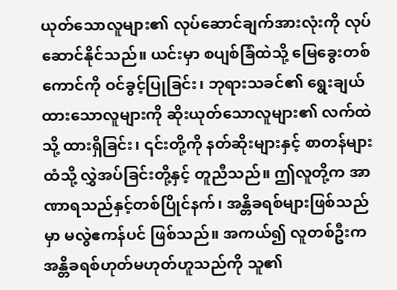ယုတ်သောလူများ၏ လုပ်ဆောင်ချက်အားလုံးကို လုပ်ဆောင်နိုင်သည်။ ယင်းမှာ စပျစ်ခြံထဲသို့ မြေခွေးတစ်ကောင်ကို ဝင်ခွင့်ပြုခြင်း၊ ဘုရားသခင်၏ ရွေးချယ်ထားသောလူများကို ဆိုးယုတ်သောလူများ၏ လက်ထဲသို့ ထားရှိခြင်း၊ ၎င်းတို့ကို နတ်ဆိုးများနှင့် စာတန်များထံသို့ လွှဲအပ်ခြင်းတို့နှင့် တူညီသည်။ ဤလူတို့က အာဏာရသည်နှင့်တစ်ပြိုင်နက်၊ အန္တိခရစ်များဖြစ်သည်မှာ မလွဲဧကန်ပင် ဖြစ်သည်။ အကယ်၍ လူတစ်ဦးက အန္တိခရစ်ဟုတ်မဟုတ်ဟူသည်ကို သူ၏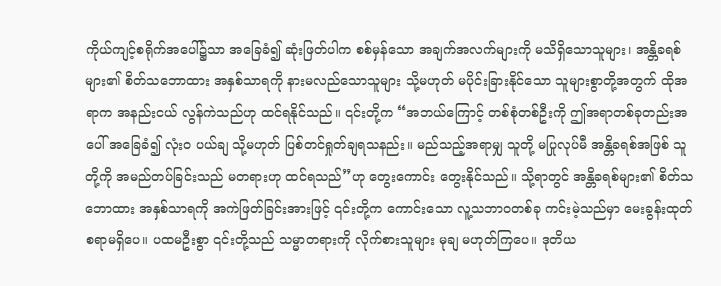ကိုယ်ကျင့်စရိုက်အပေါ်၌သာ အခြေခံ၍ ဆုံးဖြတ်ပါက စစ်မှန်သော အချက်အလက်များကို မသိရှိသောသူများ၊ အန္တိခရစ်များ၏ စိတ်သဘောထား အနှစ်သာရကို နားမလည်သောသူများ သို့မဟုတ် မပိုင်းခြားနိုင်သော သူများစွာတို့အတွက် ထိုအရာက အနည်းငယ် လွန်ကဲသည်ဟု ထင်ရနိုင်သည်။ ၎င်းတို့က “အဘယ်ကြောင့် တစ်စုံတစ်ဦးကို ဤအရာတစ်ခုတည်းအပေါ် အခြေခံ၍ လုံးဝ ပယ်ချ သို့မဟုတ် ပြစ်တင်ရှုတ်ချရသနည်း။ မည်သည့်အရာမျှ သူတို့ မပြုလုပ်မီ အန္တိခရစ်အဖြစ် သူတို့ကို အမည်တပ်ခြင်းသည် မတရားဟု ထင်ရသည်”ဟု တွေးကောင်း တွေးနိုင်သည်။ သို့ရာတွင် အန္တိခရစ်များ၏ စိတ်သဘောထား အနှစ်သာရကို အကဲဖြတ်ခြင်းအားဖြင့် ၎င်းတို့က ကောင်းသော လူ့သဘာဝတစ်ခု ကင်းမဲ့သည်မှာ မေးခွန်းထုတ်စရာမရှိပေ။ ပထမဦးစွာ ၎င်းတို့သည် သမ္မာတရားကို လိုက်စားသူများ မုချ မဟုတ်ကြပေ။ ဒုတိယ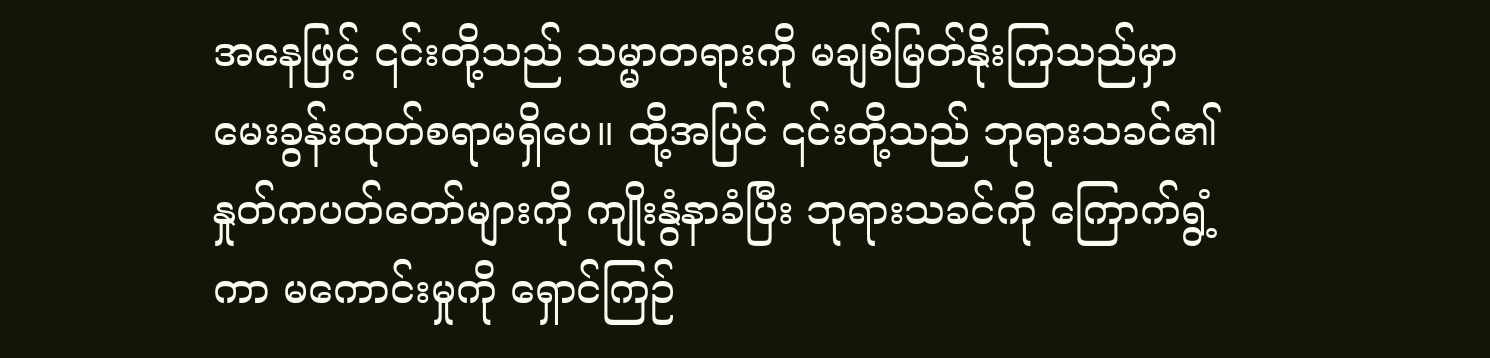အနေဖြင့် ၎င်းတို့သည် သမ္မာတရားကို မချစ်မြတ်နိုးကြသည်မှာ မေးခွန်းထုတ်စရာမရှိပေ။ ထို့အပြင် ၎င်းတို့သည် ဘုရားသခင်၏ နှုတ်ကပတ်တော်များကို ကျိုးနွံနာခံပြီး ဘုရားသခင်ကို ကြောက်ရွံ့ကာ မကောင်းမှုကို ရှောင်ကြဉ်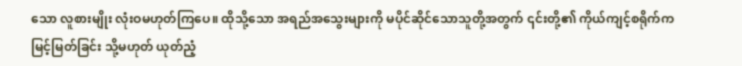သော လူစားမျိုး လုံးဝမဟုတ်ကြပေ။ ထိုသို့သော အရည်အသွေးများကို မပိုင်ဆိုင်သောသူတို့အတွက် ၎င်းတို့၏ ကိုယ်ကျင့်စရိုက်က မြင့်မြတ်ခြင်း သို့မဟုတ် ယုတ်ညံ့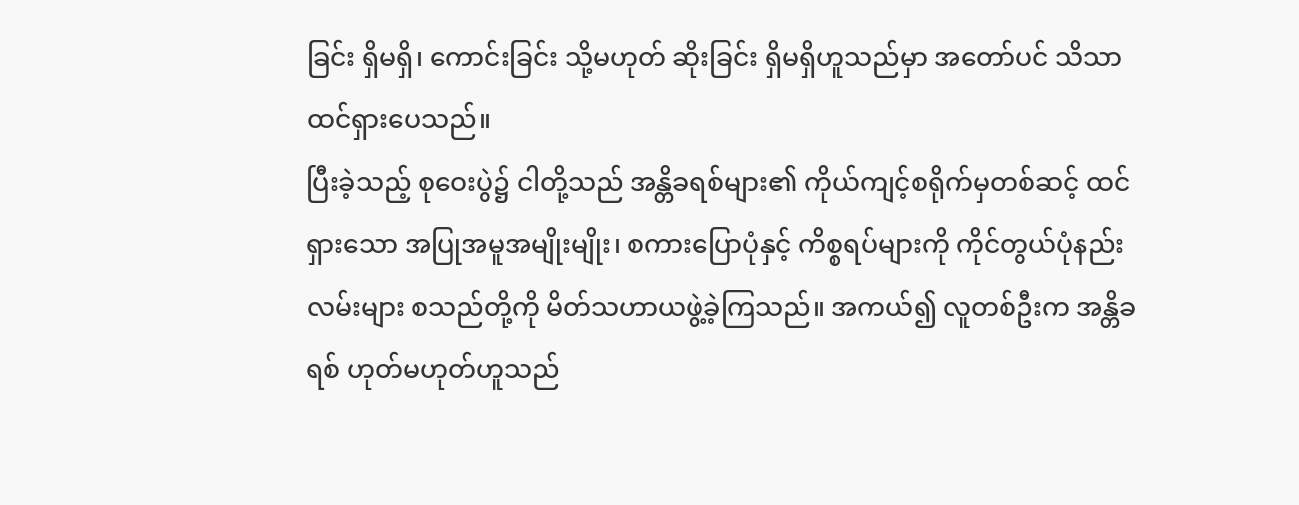ခြင်း ရှိမရှိ၊ ကောင်းခြင်း သို့မဟုတ် ဆိုးခြင်း ရှိမရှိဟူသည်မှာ အတော်ပင် သိသာထင်ရှားပေသည်။
ပြီးခဲ့သည့် စုဝေးပွဲ၌ ငါတို့သည် အန္တိခရစ်များ၏ ကိုယ်ကျင့်စရိုက်မှတစ်ဆင့် ထင်ရှားသော အပြုအမူအမျိုးမျိုး၊ စကားပြောပုံနှင့် ကိစ္စရပ်များကို ကိုင်တွယ်ပုံနည်းလမ်းများ စသည်တို့ကို မိတ်သဟာယဖွဲ့ခဲ့ကြသည်။ အကယ်၍ လူတစ်ဦးက အန္တိခရစ် ဟုတ်မဟုတ်ဟူသည်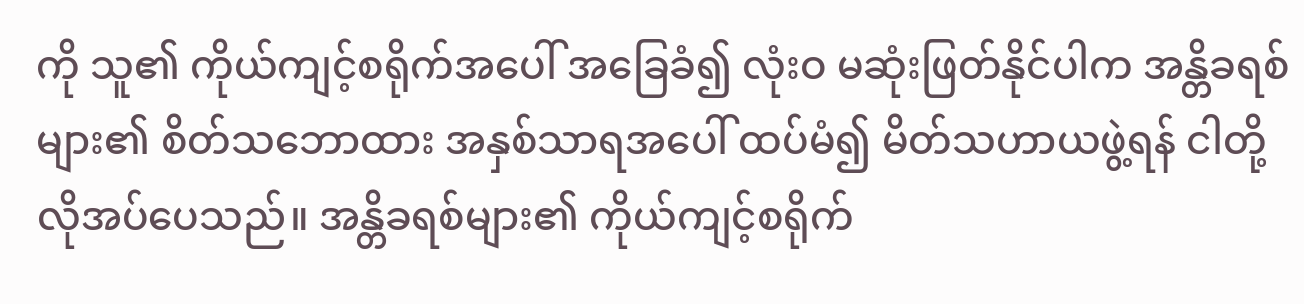ကို သူ၏ ကိုယ်ကျင့်စရိုက်အပေါ် အခြေခံ၍ လုံးဝ မဆုံးဖြတ်နိုင်ပါက အန္တိခရစ်များ၏ စိတ်သဘောထား အနှစ်သာရအပေါ် ထပ်မံ၍ မိတ်သဟာယဖွဲ့ရန် ငါတို့ လိုအပ်ပေသည်။ အန္တိခရစ်များ၏ ကိုယ်ကျင့်စရိုက်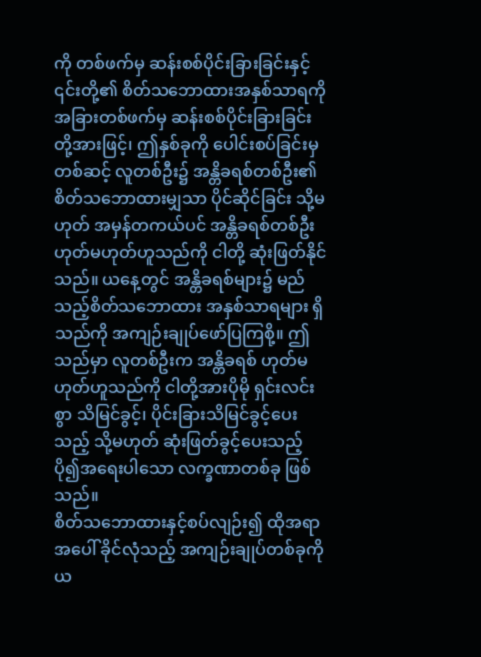ကို တစ်ဖက်မှ ဆန်းစစ်ပိုင်းခြားခြင်းနှင့် ၎င်းတို့၏ စိတ်သဘောထားအနှစ်သာရကို အခြားတစ်ဖက်မှ ဆန်းစစ်ပိုင်းခြားခြင်းတို့အားဖြင့်၊ ဤနှစ်ခုကို ပေါင်းစပ်ခြင်းမှတစ်ဆင့် လူတစ်ဦး၌ အန္တိခရစ်တစ်ဦး၏ စိတ်သဘောထားမျှသာ ပိုင်ဆိုင်ခြင်း သို့မဟုတ် အမှန်တကယ်ပင် အန္တိခရစ်တစ်ဦး ဟုတ်မဟုတ်ဟူသည်ကို ငါတို့ ဆုံးဖြတ်နိုင်သည်။ ယနေ့တွင် အန္တိခရစ်များ၌ မည်သည့်စိတ်သဘောထား အနှစ်သာရများ ရှိသည်ကို အကျဉ်းချုပ်ဖော်ပြကြစို့။ ဤသည်မှာ လူတစ်ဦးက အန္တိခရစ် ဟုတ်မဟုတ်ဟူသည်ကို ငါတို့အားပိုမို ရှင်းလင်းစွာ သိမြင်ခွင့်၊ ပိုင်းခြားသိမြင်ခွင့်ပေးသည့် သို့မဟုတ် ဆုံးဖြတ်ခွင့်ပေးသည့် ပို၍အရေးပါသော လက္ခဏာတစ်ခု ဖြစ်သည်။
စိတ်သဘောထားနှင့်စပ်လျဉ်း၍ ထိုအရာအပေါ် ခိုင်လုံသည့် အကျဉ်းချုပ်တစ်ခုကို ယ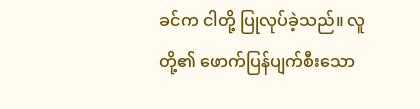ခင်က ငါတို့ ပြုလုပ်ခဲ့သည်။ လူတို့၏ ဖောက်ပြန်ပျက်စီးသော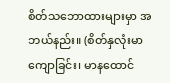စိတ်သဘောထားများမှာ အဘယ်နည်း။ (စိတ်နှလုံးမာကျောခြင်း၊ မာနထောင်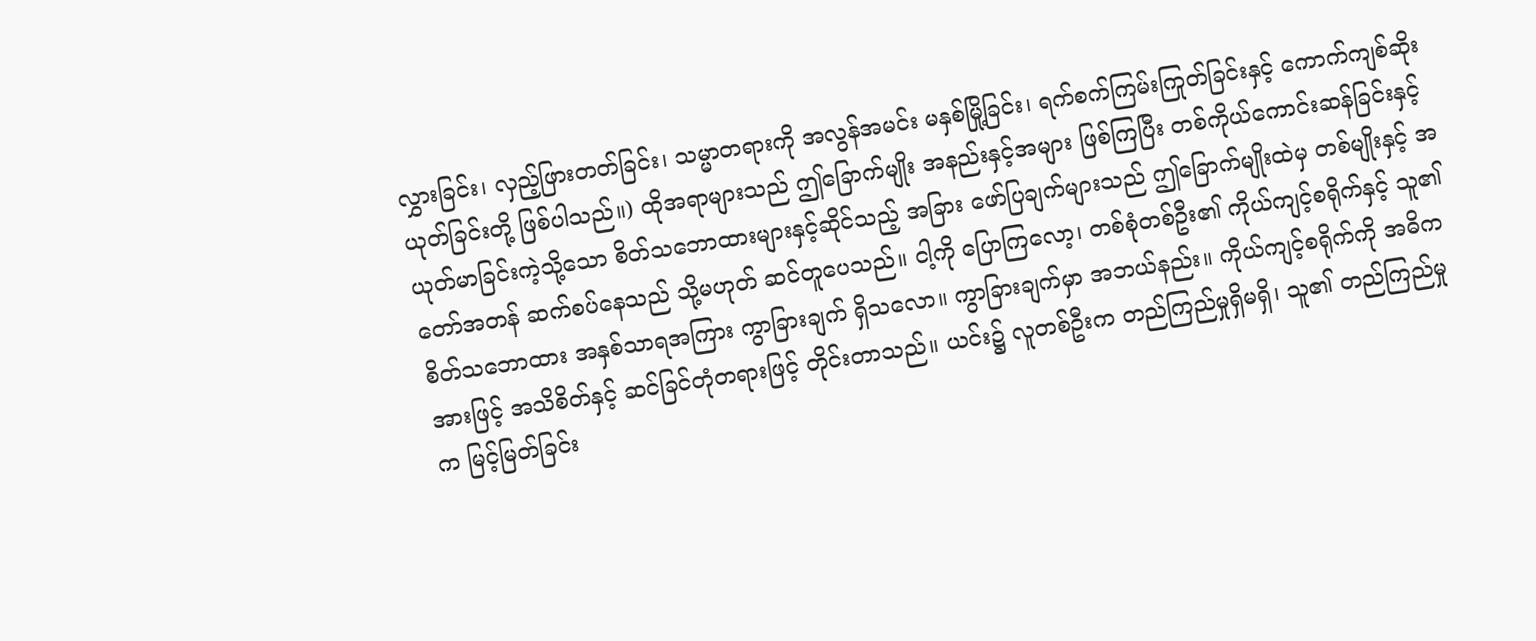လွှားခြင်း၊ လှည့်ဖြားတတ်ခြင်း၊ သမ္မာတရားကို အလွန်အမင်း မနှစ်မြို့ခြင်း၊ ရက်စက်ကြမ်းကြုတ်ခြင်းနှင့် ကောက်ကျစ်ဆိုးယုတ်ခြင်းတို့ ဖြစ်ပါသည်။) ထိုအရာများသည် ဤခြောက်မျိုး အနည်းနှင့်အများ ဖြစ်ကြပြီး တစ်ကိုယ်ကောင်းဆန်ခြင်းနှင့် ယုတ်မာခြင်းကဲ့သို့သော စိတ်သဘောထားများနှင့်ဆိုင်သည့် အခြား ဖော်ပြချက်များသည် ဤခြောက်မျိုးထဲမှ တစ်မျိုးနှင့် အတော်အတန် ဆက်စပ်နေသည် သို့မဟုတ် ဆင်တူပေသည်။ ငါ့ကို ပြောကြလော့၊ တစ်စုံတစ်ဦး၏ ကိုယ်ကျင့်စရိုက်နှင့် သူ၏ စိတ်သဘောထား အနှစ်သာရအကြား ကွာခြားချက် ရှိသလော။ ကွာခြားချက်မှာ အဘယ်နည်း။ ကိုယ်ကျင့်စရိုက်ကို အဓိကအားဖြင့် အသိစိတ်နှင့် ဆင်ခြင်တုံတရားဖြင့် တိုင်းတာသည်။ ယင်း၌ လူတစ်ဦးက တည်ကြည်မှုရှိမရှိ၊ သူ၏ တည်ကြည်မှုက မြင့်မြတ်ခြင်း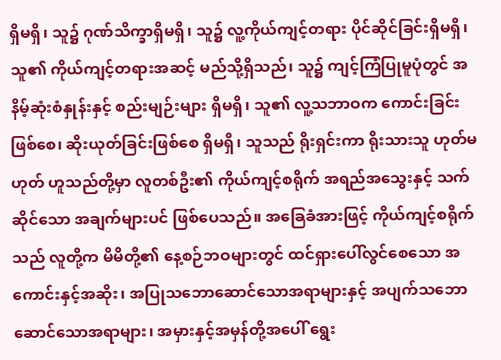ရှိမရှိ၊ သူ၌ ဂုဏ်သိက္ခာရှိမရှိ၊ သူ၌ လူ့ကိုယ်ကျင့်တရား ပိုင်ဆိုင်ခြင်းရှိမရှိ၊ သူ၏ ကိုယ်ကျင့်တရားအဆင့် မည်သို့ရှိသည်၊ သူ၌ ကျင့်ကြံပြုမူပုံတွင် အနိမ့်ဆုံးစံနှုန်းနှင့် စည်းမျဉ်းများ ရှိမရှိ၊ သူ၏ လူ့သဘာဝက ကောင်းခြင်းဖြစ်စေ၊ ဆိုးယုတ်ခြင်းဖြစ်စေ ရှိမရှိ၊ သူသည် ရိုးရှင်းကာ ရိုးသားသူ ဟုတ်မဟုတ် ဟူသည်တို့မှာ လူတစ်ဦး၏ ကိုယ်ကျင့်စရိုက် အရည်အသွေးနှင့် သက်ဆိုင်သော အချက်များပင် ဖြစ်ပေသည်။ အခြေခံအားဖြင့် ကိုယ်ကျင့်စရိုက်သည် လူတို့က မိမိတို့၏ နေ့စဉ်ဘဝများတွင် ထင်ရှားပေါ်လွင်စေသော အကောင်းနှင့်အဆိုး၊ အပြုသဘောဆောင်သောအရာများနှင့် အပျက်သဘောဆောင်သောအရာများ၊ အမှားနှင့်အမှန်တို့အပေါ် ရွေး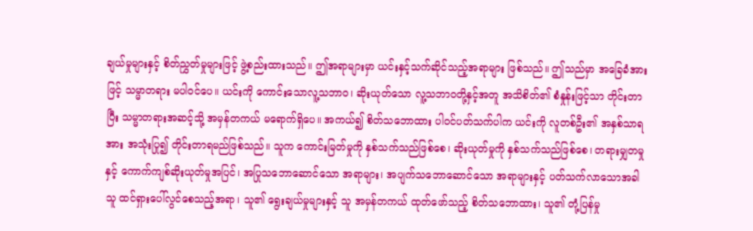ချယ်မှုများနှင့် စိတ်ညွှတ်မှုများဖြင့် ဖွဲ့စည်းထားသည်။ ဤအရာများမှာ ယင်းနှင့်သက်ဆိုင်သည့်အရာများ ဖြစ်သည်။ ဤသည်မှာ အခြေခံအားဖြင့် သမ္မာတရား မပါဝင်ပေ။ ယင်းကို ကောင်းသောလူ့သဘာဝ၊ ဆိုးယုတ်သော လူ့သဘာဝတို့နှင့်အတူ အသိစိတ်၏ စံနှုန်းဖြင့်သာ တိုင်းတာပြီး သမ္မာတရားအဆင့်သို့ အမှန်တကယ် မရောက်ရှိပေ။ အကယ်၍ စိတ်သဘောထား ပါဝင်ပတ်သက်ပါက ယင်းကို လူတစ်ဦး၏ အနှစ်သာရအား အသုံးပြု၍ တိုင်းတာရမည်ဖြစ်သည်။ သူက ကောင်းမြတ်မှုကို နှစ်သက်သည်ဖြစ်စေ၊ ဆိုးယုတ်မှုကို နှစ်သက်သည်ဖြစ်စေ၊ တရားမျှတမှုနှင့် ကောက်ကျစ်ဆိုးယုတ်မှုအပြင်၊ အပြုသဘောဆောင်သော အရာများ၊ အပျက်သဘောဆောင်သော အရာများနှင့် ပတ်သက်လာသောအခါ သူ ထင်ရှားပေါ်လွင်စေသည့်အရာ၊ သူ၏ ရွေးချယ်မှုများနှင့် သူ အမှန်တကယ် ထုတ်ဖော်သည့် စိတ်သဘောထား၊ သူ၏ တုံ့ပြန်မှု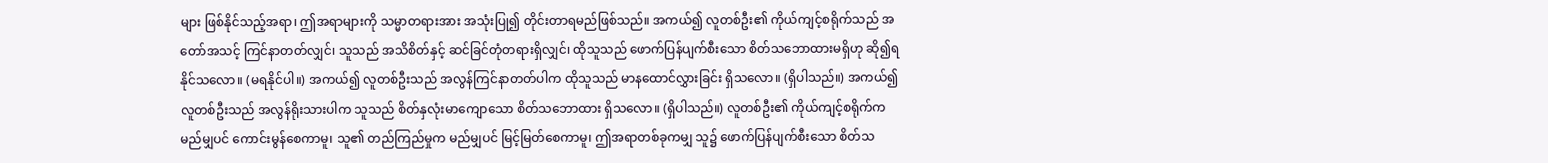များ ဖြစ်နိုင်သည့်အရာ၊ ဤအရာများကို သမ္မာတရားအား အသုံးပြု၍ တိုင်းတာရမည်ဖြစ်သည်။ အကယ်၍ လူတစ်ဦး၏ ကိုယ်ကျင့်စရိုက်သည် အတော်အသင့် ကြင်နာတတ်လျှင်၊ သူသည် အသိစိတ်နှင့် ဆင်ခြင်တုံတရားရှိလျှင်၊ ထိုသူသည် ဖောက်ပြန်ပျက်စီးသော စိတ်သဘောထားမရှိဟု ဆို၍ရနိုင်သလော။ (မရနိုင်ပါ။) အကယ်၍ လူတစ်ဦးသည် အလွန်ကြင်နာတတ်ပါက ထိုသူသည် မာနထောင်လွှားခြင်း ရှိသလော။ (ရှိပါသည်။) အကယ်၍ လူတစ်ဦးသည် အလွန်ရိုးသားပါက သူသည် စိတ်နှလုံးမာကျောသော စိတ်သဘောထား ရှိသလော။ (ရှိပါသည်။) လူတစ်ဦး၏ ကိုယ်ကျင့်စရိုက်က မည်မျှပင် ကောင်းမွန်စေကာမူ၊ သူ၏ တည်ကြည်မှုက မည်မျှပင် မြင့်မြတ်စေကာမူ၊ ဤအရာတစ်ခုကမျှ သူ၌ ဖောက်ပြန်ပျက်စီးသော စိတ်သ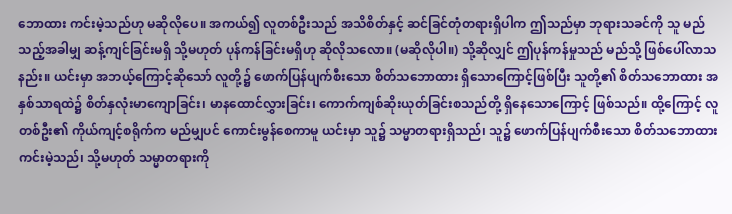ဘောထား ကင်းမဲ့သည်ဟု မဆိုလိုပေ။ အကယ်၍ လူတစ်ဦးသည် အသိစိတ်နှင့် ဆင်ခြင်တုံတရားရှိပါက ဤသည်မှာ ဘုရားသခင်ကို သူ မည်သည့်အခါမျှ ဆန့်ကျင်ခြင်းမရှိ သို့မဟုတ် ပုန်ကန်ခြင်းမရှိဟု ဆိုလိုသလော။ (မဆိုလိုပါ။) သို့ဆိုလျှင် ဤပုန်ကန်မှုသည် မည်သို့ ဖြစ်ပေါ်လာသနည်း။ ယင်းမှာ အဘယ့်ကြောင့်ဆိုသော် လူတို့၌ ဖောက်ပြန်ပျက်စီးသော စိတ်သဘောထား ရှိသောကြောင့်ဖြစ်ပြီး သူတို့၏ စိတ်သဘောထား အနှစ်သာရထဲ၌ စိတ်နှလုံးမာကျောခြင်း၊ မာနထောင်လွှားခြင်း၊ ကောက်ကျစ်ဆိုးယုတ်ခြင်းစသည်တို့ ရှိနေသောကြောင့် ဖြစ်သည်။ ထို့ကြောင့် လူတစ်ဦး၏ ကိုယ်ကျင့်စရိုက်က မည်မျှပင် ကောင်းမွန်စေကာမူ ယင်းမှာ သူ၌ သမ္မာတရားရှိသည်၊ သူ၌ ဖောက်ပြန်ပျက်စီးသော စိတ်သဘောထား ကင်းမဲ့သည်၊ သို့မဟုတ် သမ္မာတရားကို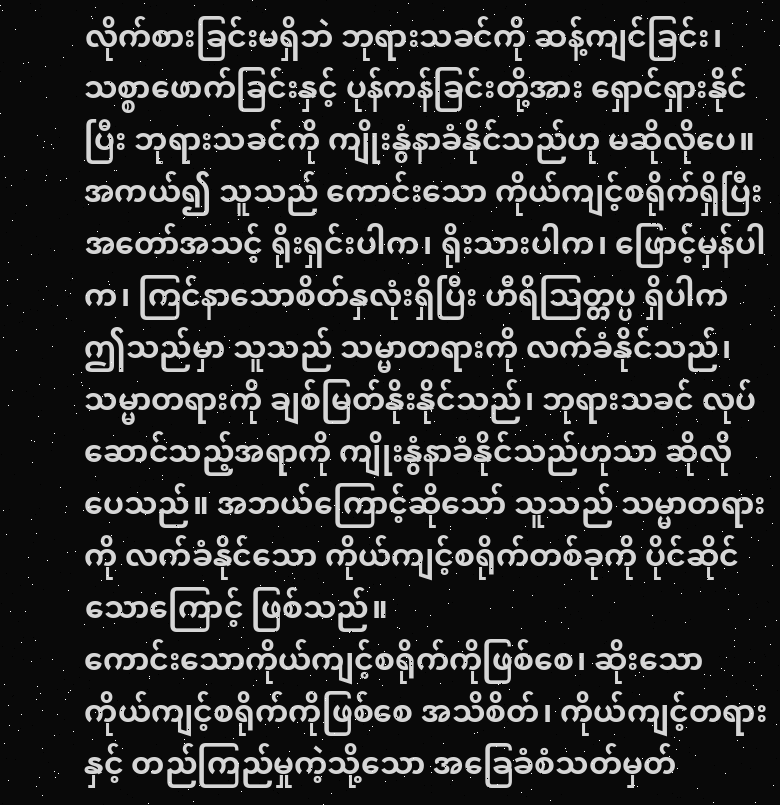လိုက်စားခြင်းမရှိဘဲ ဘုရားသခင်ကို ဆန့်ကျင်ခြင်း၊ သစ္စာဖောက်ခြင်းနှင့် ပုန်ကန်ခြင်းတို့အား ရှောင်ရှားနိုင်ပြီး ဘုရားသခင်ကို ကျိုးနွံနာခံနိုင်သည်ဟု မဆိုလိုပေ။ အကယ်၍ သူသည် ကောင်းသော ကိုယ်ကျင့်စရိုက်ရှိပြီး အတော်အသင့် ရိုးရှင်းပါက၊ ရိုးသားပါက၊ ဖြောင့်မှန်ပါက၊ ကြင်နာသောစိတ်နှလုံးရှိပြီး ဟီရိဩတ္တပ္ပ ရှိပါက ဤသည်မှာ သူသည် သမ္မာတရားကို လက်ခံနိုင်သည်၊ သမ္မာတရားကို ချစ်မြတ်နိုးနိုင်သည်၊ ဘုရားသခင် လုပ်ဆောင်သည့်အရာကို ကျိုးနွံနာခံနိုင်သည်ဟုသာ ဆိုလိုပေသည်။ အဘယ်ကြောင့်ဆိုသော် သူသည် သမ္မာတရားကို လက်ခံနိုင်သော ကိုယ်ကျင့်စရိုက်တစ်ခုကို ပိုင်ဆိုင်သောကြောင့် ဖြစ်သည်။
ကောင်းသောကိုယ်ကျင့်စရိုက်ကိုဖြစ်စေ၊ ဆိုးသော ကိုယ်ကျင့်စရိုက်ကိုဖြစ်စေ အသိစိတ်၊ ကိုယ်ကျင့်တရားနှင့် တည်ကြည်မှုကဲ့သို့သော အခြေခံစံသတ်မှတ်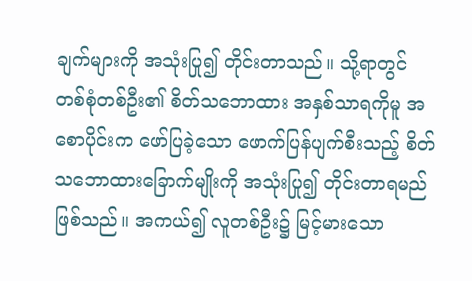ချက်များကို အသုံးပြု၍ တိုင်းတာသည်။ သို့ရာတွင် တစ်စုံတစ်ဦး၏ စိတ်သဘောထား အနှစ်သာရကိုမူ အစောပိုင်းက ဖော်ပြခဲ့သော ဖောက်ပြန်ပျက်စီးသည့် စိတ်သဘောထားခြောက်မျိုးကို အသုံးပြု၍ တိုင်းတာရမည်ဖြစ်သည်။ အကယ်၍ လူတစ်ဦး၌ မြင့်မားသော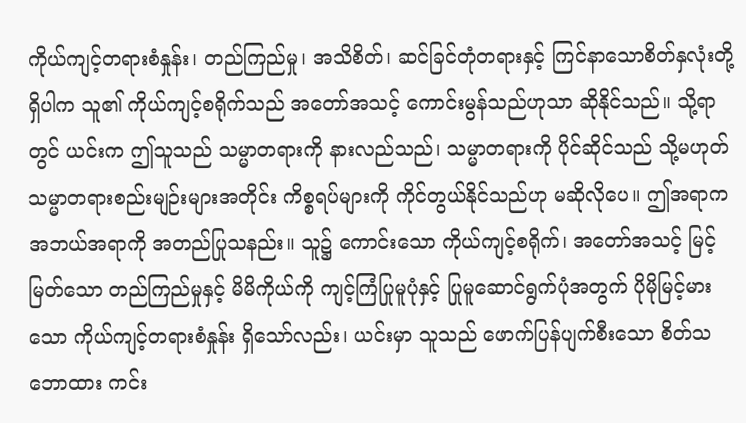ကိုယ်ကျင့်တရားစံနှုန်း၊ တည်ကြည်မှု၊ အသိစိတ်၊ ဆင်ခြင်တုံတရားနှင့် ကြင်နာသောစိတ်နှလုံးတို့ရှိပါက သူ၏ ကိုယ်ကျင့်စရိုက်သည် အတော်အသင့် ကောင်းမွန်သည်ဟုသာ ဆိုနိုင်သည်။ သို့ရာတွင် ယင်းက ဤသူသည် သမ္မာတရားကို နားလည်သည်၊ သမ္မာတရားကို ပိုင်ဆိုင်သည် သို့မဟုတ် သမ္မာတရားစည်းမျဉ်းများအတိုင်း ကိစ္စရပ်များကို ကိုင်တွယ်နိုင်သည်ဟု မဆိုလိုပေ။ ဤအရာက အဘယ်အရာကို အတည်ပြုသနည်း။ သူ၌ ကောင်းသော ကိုယ်ကျင့်စရိုက်၊ အတော်အသင့် မြင့်မြတ်သော တည်ကြည်မှုနှင့် မိမိကိုယ်ကို ကျင့်ကြံပြုမူပုံနှင့် ပြုမူဆောင်ရွက်ပုံအတွက် ပိုမိုမြင့်မားသော ကိုယ်ကျင့်တရားစံနှုန်း ရှိသော်လည်း၊ ယင်းမှာ သူသည် ဖောက်ပြန်ပျက်စီးသော စိတ်သဘောထား ကင်း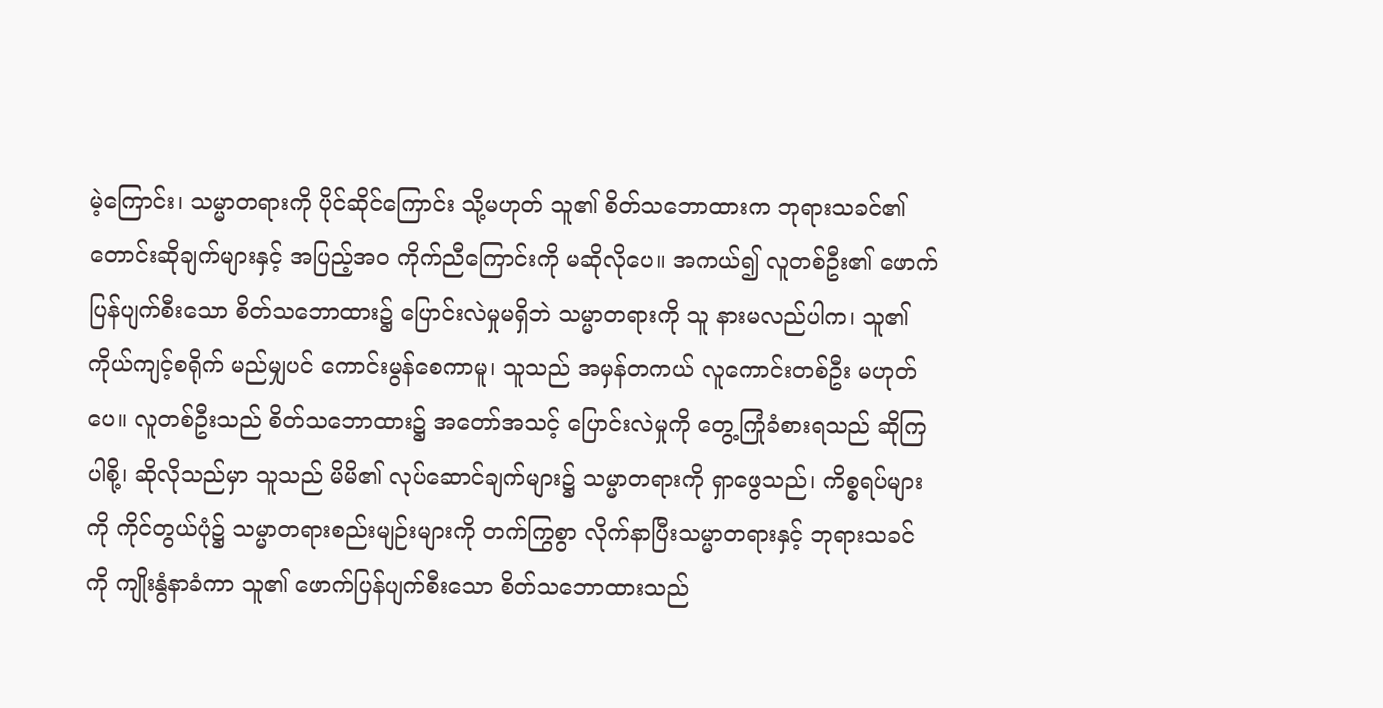မဲ့ကြောင်း၊ သမ္မာတရားကို ပိုင်ဆိုင်ကြောင်း သို့မဟုတ် သူ၏ စိတ်သဘောထားက ဘုရားသခင်၏ တောင်းဆိုချက်များနှင့် အပြည့်အဝ ကိုက်ညီကြောင်းကို မဆိုလိုပေ။ အကယ်၍ လူတစ်ဦး၏ ဖောက်ပြန်ပျက်စီးသော စိတ်သဘောထား၌ ပြောင်းလဲမှုမရှိဘဲ သမ္မာတရားကို သူ နားမလည်ပါက၊ သူ၏ ကိုယ်ကျင့်စရိုက် မည်မျှပင် ကောင်းမွန်စေကာမူ၊ သူသည် အမှန်တကယ် လူကောင်းတစ်ဦး မဟုတ်ပေ။ လူတစ်ဦးသည် စိတ်သဘောထား၌ အတော်အသင့် ပြောင်းလဲမှုကို တွေ့ကြုံခံစားရသည် ဆိုကြပါစို့၊ ဆိုလိုသည်မှာ သူသည် မိမိ၏ လုပ်ဆောင်ချက်များ၌ သမ္မာတရားကို ရှာဖွေသည်၊ ကိစ္စရပ်များကို ကိုင်တွယ်ပုံ၌ သမ္မာတရားစည်းမျဉ်းများကို တက်ကြွစွာ လိုက်နာပြီးသမ္မာတရားနှင့် ဘုရားသခင်ကို ကျိုးနွံနာခံကာ သူ၏ ဖောက်ပြန်ပျက်စီးသော စိတ်သဘောထားသည်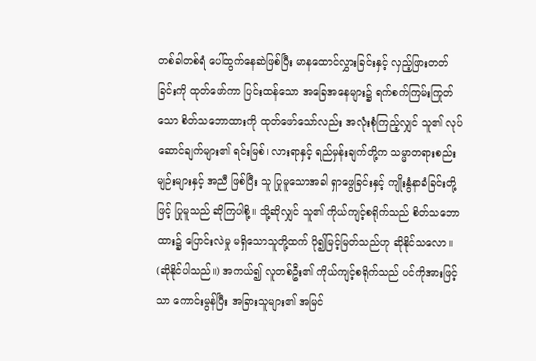တစ်ခါတစ်ရံ ပေါ်ထွက်နေဆဲဖြစ်ပြီး မာနထောင်လွှားခြင်းနှင့် လှည့်ဖြားတတ်ခြင်းကို ထုတ်ဖော်ကာ ပြင်းထန်သော အခြေအနေများ၌ ရက်စက်ကြမ်းကြုတ်သော စိတ်သဘောထားကို ထုတ်ဖော်သော်လည်း အလုံးစုံကြည့်လျှင် သူ၏ လုပ်ဆောင်ချက်များ၏ ရင်းမြစ်၊ လားရာနှင့် ရည်မှန်းချက်တို့က သမ္မာတရားစည်းမျဉ်းများနှင့် အညီ ဖြစ်ပြီး သူ ပြုမူသောအခါ ရှာဖွေခြင်းနှင့် ကျိုးနွံနာခံခြင်းတို့ဖြင့် ပြုမူသည် ဆိုကြပါစို့။ သို့ဆိုလျှင် သူ၏ ကိုယ်ကျင့်စရိုက်သည် စိတ်သဘောထား၌ ပြောင်းလဲမှု မရှိသောသူတို့ထက် ပို၍မြင့်မြတ်သည်ဟု ဆိုနိုင်သလော။ (ဆိုနိုင်ပါသည်။) အကယ်၍ လူတစ်ဦး၏ ကိုယ်ကျင့်စရိုက်သည် ပင်ကိုအားဖြင့်သာ ကောင်းမွန်ပြီး အခြားသူများ၏ အမြင်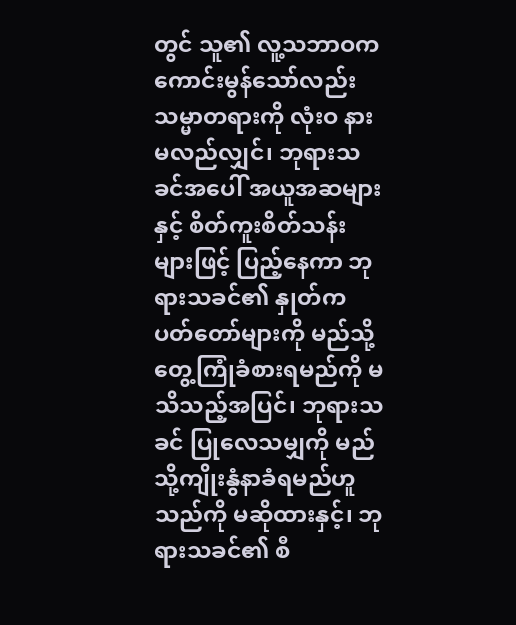တွင် သူ၏ လူ့သဘာဝက ကောင်းမွန်သော်လည်း သမ္မာတရားကို လုံးဝ နားမလည်လျှင်၊ ဘုရားသခင်အပေါ် အယူအဆများနှင့် စိတ်ကူးစိတ်သန်းများဖြင့် ပြည့်နေကာ ဘုရားသခင်၏ နှုတ်ကပတ်တော်များကို မည်သို့ တွေ့ကြုံခံစားရမည်ကို မသိသည့်အပြင်၊ ဘုရားသခင် ပြုလေသမျှကို မည်သို့ကျိုးနွံနာခံရမည်ဟူသည်ကို မဆိုထားနှင့်၊ ဘုရားသခင်၏ စီ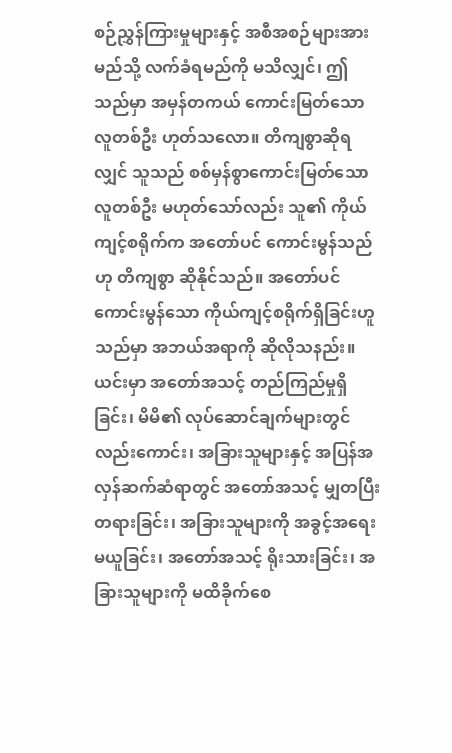စဉ်ညွှန်ကြားမှုများနှင့် အစီအစဉ်များအား မည်သို့ လက်ခံရမည်ကို မသိလျှင်၊ ဤသည်မှာ အမှန်တကယ် ကောင်းမြတ်သောလူတစ်ဦး ဟုတ်သလော။ တိကျစွာဆိုရလျှင် သူသည် စစ်မှန်စွာကောင်းမြတ်သော လူတစ်ဦး မဟုတ်သော်လည်း သူ၏ ကိုယ်ကျင့်စရိုက်က အတော်ပင် ကောင်းမွန်သည်ဟု တိကျစွာ ဆိုနိုင်သည်။ အတော်ပင် ကောင်းမွန်သော ကိုယ်ကျင့်စရိုက်ရှိခြင်းဟူသည်မှာ အဘယ်အရာကို ဆိုလိုသနည်း။ ယင်းမှာ အတော်အသင့် တည်ကြည်မှုရှိခြင်း၊ မိမိ၏ လုပ်ဆောင်ချက်များတွင်လည်းကောင်း၊ အခြားသူများနှင့် အပြန်အလှန်ဆက်ဆံရာတွင် အတော်အသင့် မျှတပြီး တရားခြင်း၊ အခြားသူများကို အခွင့်အရေးမယူခြင်း၊ အတော်အသင့် ရိုးသားခြင်း၊ အခြားသူများကို မထိခိုက်စေ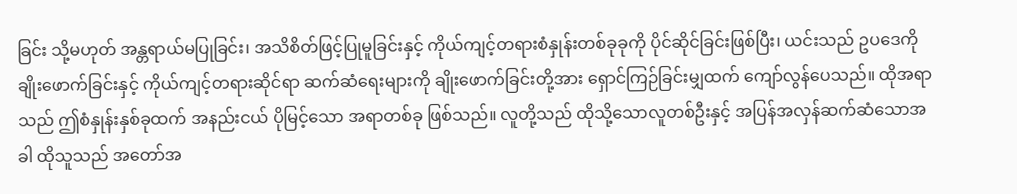ခြင်း သို့မဟုတ် အန္တရာယ်မပြုခြင်း၊ အသိစိတ်ဖြင့်ပြုမူခြင်းနှင့် ကိုယ်ကျင့်တရားစံနှုန်းတစ်ခုခုကို ပိုင်ဆိုင်ခြင်းဖြစ်ပြီး၊ ယင်းသည် ဥပဒေကို ချိုးဖောက်ခြင်းနှင့် ကိုယ်ကျင့်တရားဆိုင်ရာ ဆက်ဆံရေးများကို ချိုးဖောက်ခြင်းတို့အား ရှောင်ကြဉ်ခြင်းမျှထက် ကျော်လွန်ပေသည်။ ထိုအရာသည် ဤစံနှုန်းနှစ်ခုထက် အနည်းငယ် ပိုမြင့်သော အရာတစ်ခု ဖြစ်သည်။ လူတို့သည် ထိုသို့သောလူတစ်ဦးနှင့် အပြန်အလှန်ဆက်ဆံသောအခါ ထိုသူသည် အတော်အ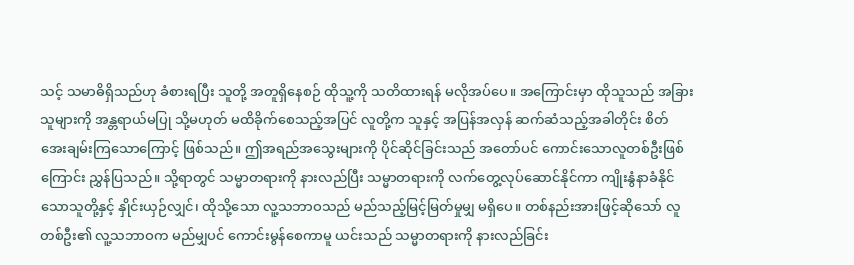သင့် သမာဓိရှိသည်ဟု ခံစားရပြီး သူတို့ အတူရှိနေစဉ် ထိုသူ့ကို သတိထားရန် မလိုအပ်ပေ။ အကြောင်းမှာ ထိုသူသည် အခြားသူများကို အန္တရာယ်မပြု သို့မဟုတ် မထိခိုက်စေသည့်အပြင် လူတို့က သူနှင့် အပြန်အလှန် ဆက်ဆံသည့်အခါတိုင်း စိတ်အေးချမ်းကြသောကြောင့် ဖြစ်သည်။ ဤအရည်အသွေးများကို ပိုင်ဆိုင်ခြင်းသည် အတော်ပင် ကောင်းသောလူတစ်ဦးဖြစ်ကြောင်း ညွှန်ပြသည်။ သို့ရာတွင် သမ္မာတရားကို နားလည်ပြီး သမ္မာတရားကို လက်တွေ့လုပ်ဆောင်နိုင်ကာ ကျိုးနွံနာခံနိုင်သောသူတို့နှင့် နှိုင်းယှဉ်လျှင်၊ ထိုသို့သော လူ့သဘာဝသည် မည်သည့်မြင့်မြတ်မှုမျှ မရှိပေ။ တစ်နည်းအားဖြင့်ဆိုသော် လူတစ်ဦး၏ လူ့သဘာဝက မည်မျှပင် ကောင်းမွန်စေကာမူ ယင်းသည် သမ္မာတရားကို နားလည်ခြင်း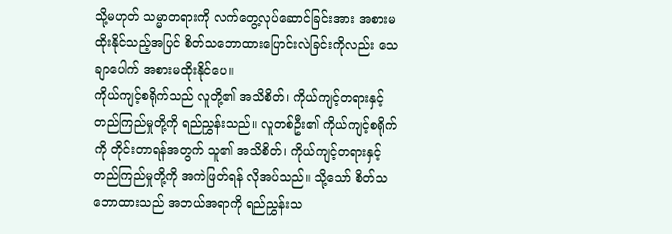သို့မဟုတ် သမ္မာတရားကို လက်တွေ့လုပ်ဆောင်ခြင်းအား အစားမထိုးနိုင်သည့်အပြင် စိတ်သဘောထားပြောင်းလဲခြင်းကိုလည်း သေချာပေါက် အစားမထိုးနိုင်ပေ။
ကိုယ်ကျင့်စရိုက်သည် လူတို့၏ အသိစိတ်၊ ကိုယ်ကျင့်တရားနှင့် တည်ကြည်မှုတို့ကို ရည်ညွှန်းသည်။ လူတစ်ဦး၏ ကိုယ်ကျင့်စရိုက်ကို တိုင်းတာရန်အတွက် သူ၏ အသိစိတ်၊ ကိုယ်ကျင့်တရားနှင့် တည်ကြည်မှုတို့ကို အကဲဖြတ်ရန် လိုအပ်သည်။ သို့သော် စိတ်သဘောထားသည် အဘယ်အရာကို ရည်ညွှန်းသ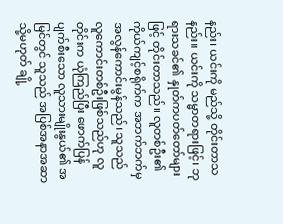နည်း၊ ယင်းကို မည်သို့ တိုင်းတာသနည်း။ ယင်းကို သမ္မာတရားဖြင့်၊ ဘုရားသခင်၏ နှုတ်ကပတ်တော်များဖြင့် တိုင်းတာသည်။ လူတစ်ဦး၏ ကိုယ်ကျင့်စရိုက်က အဘက်ဘက်မှ အလွန်ကောင်းမွန်သည်၊ သူသည် လူကောင်းတစ်ဦးဖြစ်သည်ဟု လူတိုင်းက ယုံကြည်ပြီး ဖောက်ပြန်ပျက်စီးသော လူသားမျိုးနွယ်၏ အမြင်တွင် သူသည် အပြစ်အနာအဆာ သို့မဟုတ် ချို့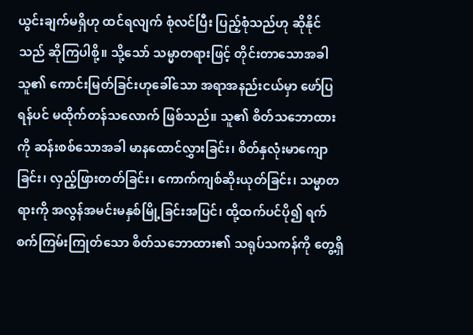ယွင်းချက်မရှိဟု ထင်ရလျက် စုံလင်ပြီး ပြည့်စုံသည်ဟု ဆိုနိုင်သည် ဆိုကြပါစို့။ သို့သော် သမ္မာတရားဖြင့် တိုင်းတာသောအခါ သူ၏ ကောင်းမြတ်ခြင်းဟုခေါ်သော အရာအနည်းငယ်မှာ ဖော်ပြရန်ပင် မထိုက်တန်သလောက် ဖြစ်သည်။ သူ၏ စိတ်သဘောထားကို ဆန်းစစ်သောအခါ မာနထောင်လွှားခြင်း၊ စိတ်နှလုံးမာကျောခြင်း၊ လှည့်ဖြားတတ်ခြင်း၊ ကောက်ကျစ်ဆိုးယုတ်ခြင်း၊ သမ္မာတရားကို အလွန်အမင်းမနှစ်မြို့ခြင်းအပြင်၊ ထို့ထက်ပင်ပို၍ ရက်စက်ကြမ်းကြုတ်သော စိတ်သဘောထား၏ သရုပ်သကန်ကို တွေ့ရှိ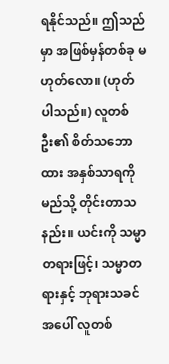ရနိုင်သည်။ ဤသည်မှာ အဖြစ်မှန်တစ်ခု မဟုတ်လော။ (ဟုတ်ပါသည်။) လူတစ်ဦး၏ စိတ်သဘောထား အနှစ်သာရကို မည်သို့ တိုင်းတာသနည်း။ ယင်းကို သမ္မာတရားဖြင့်၊ သမ္မာတရားနှင့် ဘုရားသခင်အပေါ် လူတစ်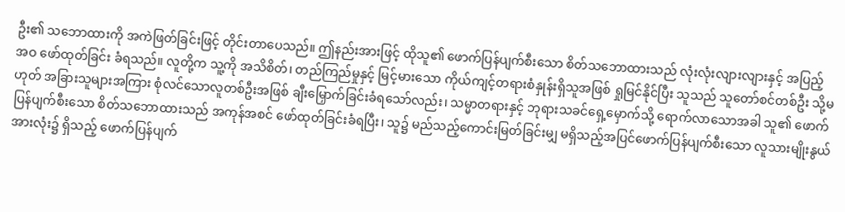ဦး၏ သဘောထားကို အကဲဖြတ်ခြင်းဖြင့် တိုင်းတာပေသည်။ ဤနည်းအားဖြင့် ထိုသူ၏ ဖောက်ပြန်ပျက်စီးသော စိတ်သဘောထားသည် လုံးလုံးလျားလျားနှင့် အပြည့်အဝ ဖော်ထုတ်ခြင်း ခံရသည်။ လူတို့က သူ့ကို အသိစိတ်၊ တည်ကြည်မှုနှင့် မြင့်မားသော ကိုယ်ကျင့်တရားစံနှုန်းရှိသူအဖြစ် ရှုမြင်နိုင်ပြီး သူသည် သူတော်စင်တစ်ဦး သို့မဟုတ် အခြားသူများအကြား စုံလင်သောလူတစ်ဦးအဖြစ် ချီးမြှောက်ခြင်းခံရသော်လည်း၊ သမ္မာတရားနှင့် ဘုရားသခင်ရှေ့မှောက်သို့ ရောက်လာသောအခါ သူ၏ ဖောက်ပြန်ပျက်စီးသော စိတ်သဘောထားသည် အကုန်အစင် ဖော်ထုတ်ခြင်းခံရပြီး၊ သူ၌ မည်သည့်ကောင်းမြတ်ခြင်းမျှ မရှိသည့်အပြင်ဖောက်ပြန်ပျက်စီးသော လူသားမျိုးနွယ်အားလုံး၌ ရှိသည့် ဖောက်ပြန်ပျက်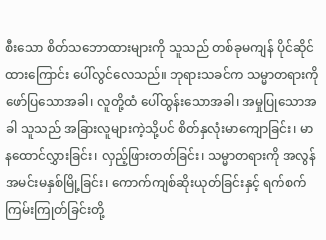စီးသော စိတ်သဘောထားများကို သူသည် တစ်ခုမကျန် ပိုင်ဆိုင်ထားကြောင်း ပေါ်လွင်လေသည်။ ဘုရားသခင်က သမ္မာတရားကို ဖော်ပြသောအခါ၊ လူတို့ထံ ပေါ်ထွန်းသောအခါ၊ အမှုပြုသောအခါ သူသည် အခြားလူများကဲ့သို့ပင် စိတ်နှလုံးမာကျောခြင်း၊ မာနထောင်လွှားခြင်း၊ လှည့်ဖြားတတ်ခြင်း၊ သမ္မာတရားကို အလွန်အမင်းမနှစ်မြို့ခြင်း၊ ကောက်ကျစ်ဆိုးယုတ်ခြင်းနှင့် ရက်စက်ကြမ်းကြုတ်ခြင်းတို့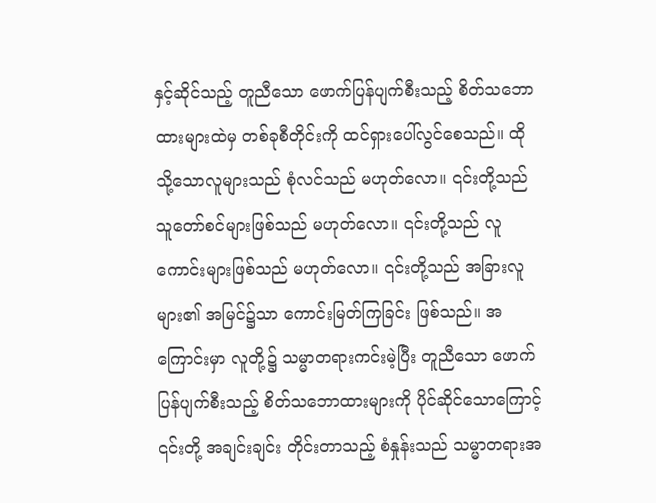နှင့်ဆိုင်သည့် တူညီသော ဖောက်ပြန်ပျက်စီးသည့် စိတ်သဘောထားများထဲမှ တစ်ခုစီတိုင်းကို ထင်ရှားပေါ်လွင်စေသည်။ ထိုသို့သောလူများသည် စုံလင်သည် မဟုတ်လော။ ၎င်းတို့သည် သူတော်စင်များဖြစ်သည် မဟုတ်လော။ ၎င်းတို့သည် လူကောင်းများဖြစ်သည် မဟုတ်လော။ ၎င်းတို့သည် အခြားလူများ၏ အမြင်၌သာ ကောင်းမြတ်ကြခြင်း ဖြစ်သည်။ အကြောင်းမှာ လူတို့၌ သမ္မာတရားကင်းမဲ့ပြီး တူညီသော ဖောက်ပြန်ပျက်စီးသည့် စိတ်သဘောထားများကို ပိုင်ဆိုင်သောကြောင့် ၎င်းတို့ အချင်းချင်း တိုင်းတာသည့် စံနှုန်းသည် သမ္မာတရားအ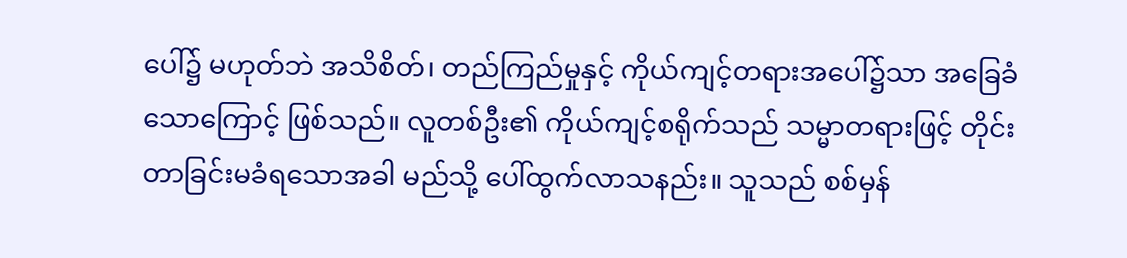ပေါ်၌ မဟုတ်ဘဲ အသိစိတ်၊ တည်ကြည်မှုနှင့် ကိုယ်ကျင့်တရားအပေါ်၌သာ အခြေခံသောကြောင့် ဖြစ်သည်။ လူတစ်ဦး၏ ကိုယ်ကျင့်စရိုက်သည် သမ္မာတရားဖြင့် တိုင်းတာခြင်းမခံရသောအခါ မည်သို့ ပေါ်ထွက်လာသနည်း။ သူသည် စစ်မှန်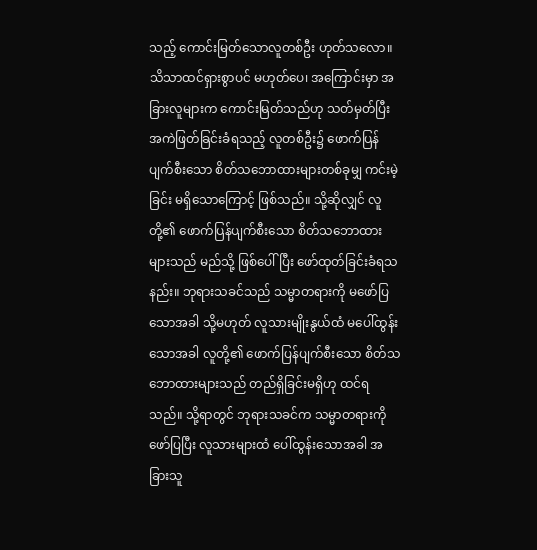သည့် ကောင်းမြတ်သောလူတစ်ဦး ဟုတ်သလော။ သိသာထင်ရှားစွာပင် မဟုတ်ပေ၊ အကြောင်းမှာ အခြားလူများက ကောင်းမြတ်သည်ဟု သတ်မှတ်ပြီး အကဲဖြတ်ခြင်းခံရသည့် လူတစ်ဦး၌ ဖောက်ပြန်ပျက်စီးသော စိတ်သဘောထားများတစ်ခုမျှ ကင်းမဲ့ခြင်း မရှိသောကြောင့် ဖြစ်သည်။ သို့ဆိုလျှင် လူတို့၏ ဖောက်ပြန်ပျက်စီးသော စိတ်သဘောထားများသည် မည်သို့ ဖြစ်ပေါ်ပြီး ဖော်ထုတ်ခြင်းခံရသနည်း။ ဘုရားသခင်သည် သမ္မာတရားကို မဖော်ပြသောအခါ သို့မဟုတ် လူသားမျိုးနွယ်ထံ မပေါ်ထွန်းသောအခါ လူတို့၏ ဖောက်ပြန်ပျက်စီးသော စိတ်သဘောထားများသည် တည်ရှိခြင်းမရှိဟု ထင်ရသည်။ သို့ရာတွင် ဘုရားသခင်က သမ္မာတရားကို ဖော်ပြပြီး လူသားများထံ ပေါ်ထွန်းသောအခါ အခြားသူ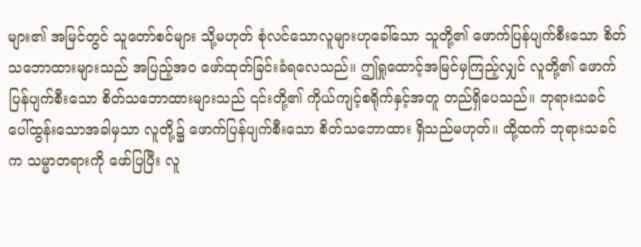များ၏ အမြင်တွင် သူတော်စင်များ သို့မဟုတ် စုံလင်သောလူများဟုခေါ်သော သူတို့၏ ဖောက်ပြန်ပျက်စီးသော စိတ်သဘောထားများသည် အပြည့်အဝ ဖော်ထုတ်ခြင်းခံရလေသည်။ ဤရှုထောင့်အမြင်မှကြည့်လျှင် လူတို့၏ ဖောက်ပြန်ပျက်စီးသော စိတ်သဘောထားများသည် ၎င်းတို့၏ ကိုယ်ကျင့်စရိုက်နှင့်အတူ တည်ရှိပေသည်။ ဘုရားသခင် ပေါ်ထွန်းသောအခါမှသာ လူတို့၌ ဖောက်ပြန်ပျက်စီးသော စိတ်သဘောထား ရှိသည်မဟုတ်။ ထို့ထက် ဘုရားသခင်က သမ္မာတရားကို ဖော်ပြပြီး လူ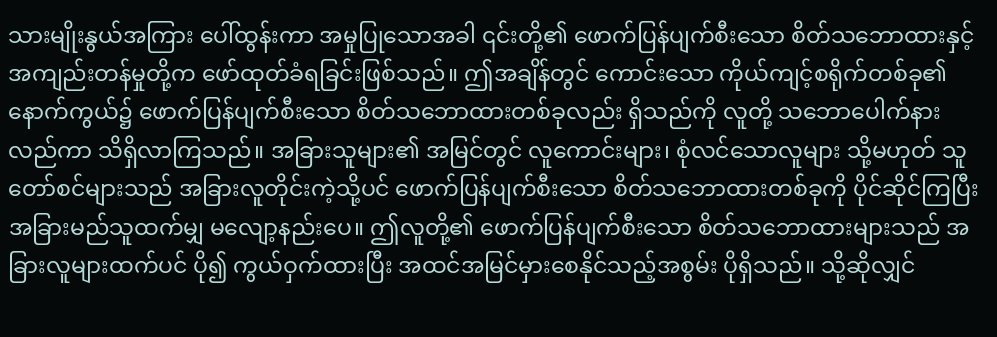သားမျိုးနွယ်အကြား ပေါ်ထွန်းကာ အမှုပြုသောအခါ ၎င်းတို့၏ ဖောက်ပြန်ပျက်စီးသော စိတ်သဘောထားနှင့် အကျည်းတန်မှုတို့က ဖော်ထုတ်ခံရခြင်းဖြစ်သည်။ ဤအချိန်တွင် ကောင်းသော ကိုယ်ကျင့်စရိုက်တစ်ခု၏ နောက်ကွယ်၌ ဖောက်ပြန်ပျက်စီးသော စိတ်သဘောထားတစ်ခုလည်း ရှိသည်ကို လူတို့ သဘောပေါက်နားလည်ကာ သိရှိလာကြသည်။ အခြားသူများ၏ အမြင်တွင် လူကောင်းများ၊ စုံလင်သောလူများ သို့မဟုတ် သူတော်စင်များသည် အခြားလူတိုင်းကဲ့သို့ပင် ဖောက်ပြန်ပျက်စီးသော စိတ်သဘောထားတစ်ခုကို ပိုင်ဆိုင်ကြပြီး အခြားမည်သူထက်မျှ မလျော့နည်းပေ။ ဤလူတို့၏ ဖောက်ပြန်ပျက်စီးသော စိတ်သဘောထားများသည် အခြားလူများထက်ပင် ပို၍ ကွယ်ဝှက်ထားပြီး အထင်အမြင်မှားစေနိုင်သည့်အစွမ်း ပိုရှိသည်။ သို့ဆိုလျှင်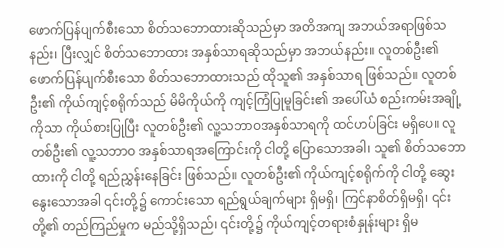ဖောက်ပြန်ပျက်စီးသော စိတ်သဘောထားဆိုသည်မှာ အတိအကျ အဘယ်အရာဖြစ်သနည်း၊ ပြီးလျှင် စိတ်သဘောထား အနှစ်သာရဆိုသည်မှာ အဘယ်နည်း။ လူတစ်ဦး၏ ဖောက်ပြန်ပျက်စီးသော စိတ်သဘောထားသည် ထိုသူ၏ အနှစ်သာရ ဖြစ်သည်။ လူတစ်ဦး၏ ကိုယ်ကျင့်စရိုက်သည် မိမိကိုယ်ကို ကျင့်ကြံပြုမူခြင်း၏ အပေါ်ယံ စည်းကမ်းအချို့ကိုသာ ကိုယ်စားပြုပြီး လူတစ်ဦး၏ လူ့သဘာဝအနှစ်သာရကို ထင်ဟပ်ခြင်း မရှိပေ။ လူတစ်ဦး၏ လူ့သဘာဝ အနှစ်သာရအကြောင်းကို ငါတို့ ပြောသောအခါ၊ သူ၏ စိတ်သဘောထားကို ငါတို့ ရည်ညွှန်းနေခြင်း ဖြစ်သည်။ လူတစ်ဦး၏ ကိုယ်ကျင့်စရိုက်ကို ငါတို့ ဆွေးနွေးသောအခါ ၎င်းတို့၌ ကောင်းသော ရည်ရွယ်ချက်များ ရှိမရှိ၊ ကြင်နာစိတ်ရှိမရှိ၊ ၎င်းတို့၏ တည်ကြည်မှုက မည်သို့ရှိသည်၊ ၎င်းတို့၌ ကိုယ်ကျင့်တရားစံနှုန်းများ ရှိမ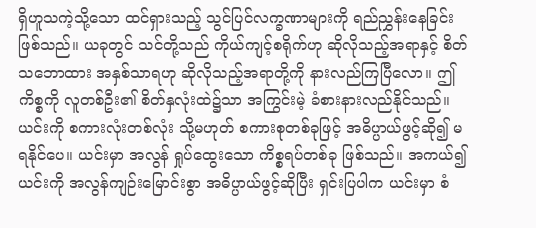ရှိဟူသကဲ့သို့သော ထင်ရှားသည့် သွင်ပြင်လက္ခဏာများကို ရည်ညွှန်းနေခြင်း ဖြစ်သည်။ ယခုတွင် သင်တို့သည် ကိုယ်ကျင့်စရိုက်ဟု ဆိုလိုသည့်အရာနှင့် စိတ်သဘောထား အနှစ်သာရဟု ဆိုလိုသည့်အရာတို့ကို နားလည်ကြပြီလော။ ဤကိစ္စကို လူတစ်ဦး၏ စိတ်နှလုံးထဲ၌သာ အကြွင်းမဲ့ ခံစားနားလည်နိုင်သည်။ ယင်းကို စကားလုံးတစ်လုံး သို့မဟုတ် စကားစုတစ်ခုဖြင့် အဓိပ္ပာယ်ဖွင့်ဆို၍ မရနိုင်ပေ။ ယင်းမှာ အလွန် ရှုပ်ထွေးသော ကိစ္စရပ်တစ်ခု ဖြစ်သည်။ အကယ်၍ ယင်းကို အလွန်ကျဉ်းမြောင်းစွာ အဓိပ္ပာယ်ဖွင့်ဆိုပြီး ရှင်းပြပါက ယင်းမှာ စံ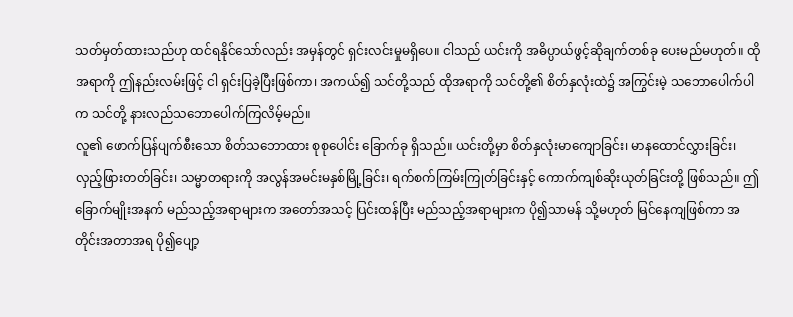သတ်မှတ်ထားသည်ဟု ထင်ရနိုင်သော်လည်း အမှန်တွင် ရှင်းလင်းမှုမရှိပေ။ ငါသည် ယင်းကို အဓိပ္ပာယ်ဖွင့်ဆိုချက်တစ်ခု ပေးမည်မဟုတ်။ ထိုအရာကို ဤနည်းလမ်းဖြင့် ငါ ရှင်းပြခဲ့ပြီးဖြစ်ကာ၊ အကယ်၍ သင်တို့သည် ထိုအရာကို သင်တို့၏ စိတ်နှလုံးထဲ၌ အကြွင်းမဲ့ သဘောပေါက်ပါက သင်တို့ နားလည်သဘောပေါက်ကြလိမ့်မည်။
လူ၏ ဖောက်ပြန်ပျက်စီးသော စိတ်သဘောထား စုစုပေါင်း ခြောက်ခု ရှိသည်။ ယင်းတို့မှာ စိတ်နှလုံးမာကျောခြင်း၊ မာနထောင်လွှားခြင်း၊ လှည့်ဖြားတတ်ခြင်း၊ သမ္မာတရားကို အလွန်အမင်းမနှစ်မြို့ခြင်း၊ ရက်စက်ကြမ်းကြုတ်ခြင်းနှင့် ကောက်ကျစ်ဆိုးယုတ်ခြင်းတို့ ဖြစ်သည်။ ဤခြောက်မျိုးအနက် မည်သည့်အရာများက အတော်အသင့် ပြင်းထန်ပြီး မည်သည့်အရာများက ပို၍သာမန် သို့မဟုတ် မြင်နေကျဖြစ်ကာ အတိုင်းအတာအရ ပို၍ပျော့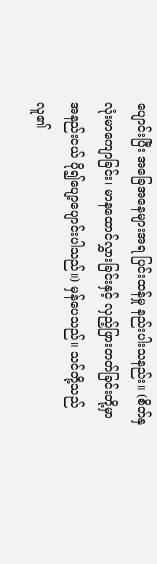ပျောင်းပြီး အခြေအနေများအရ ပြင်းထန်မှု နည်းပါးသနည်း။ (စိတ်နှလုံးမာကျောခြင်း၊ မာနထောင်လွှားခြင်းနှင့် လှည့်ဖြားတတ်ခြင်းတို့မှာ အနည်းငယ် ပို၍ပျော့ပျောင်းပါသည်။) မှန်ပေသည်။ သင်တို့သည် လူ၏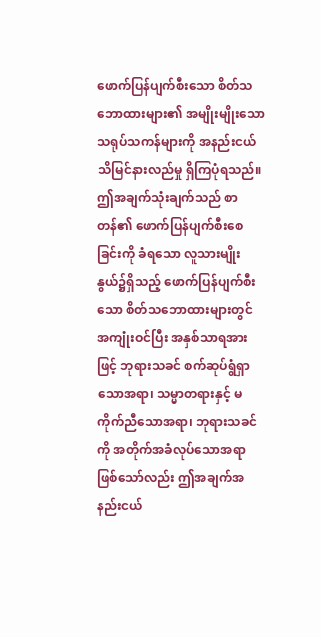ဖောက်ပြန်ပျက်စီးသော စိတ်သဘောထားများ၏ အမျိုးမျိုးသော သရုပ်သကန်များကို အနည်းငယ် သိမြင်နားလည်မှု ရှိကြပုံရသည်။ ဤအချက်သုံးချက်သည် စာတန်၏ ဖောက်ပြန်ပျက်စီးစေခြင်းကို ခံရသော လူသားမျိုးနွယ်၌ရှိသည့် ဖောက်ပြန်ပျက်စီးသော စိတ်သဘောထားများတွင် အကျုံးဝင်ပြီး အနှစ်သာရအားဖြင့် ဘုရားသခင် စက်ဆုပ်ရွံရှာသောအရာ၊ သမ္မာတရားနှင့် မကိုက်ညီသောအရာ၊ ဘုရားသခင်ကို အတိုက်အခံလုပ်သောအရာ ဖြစ်သော်လည်း ဤအချက်အနည်းငယ်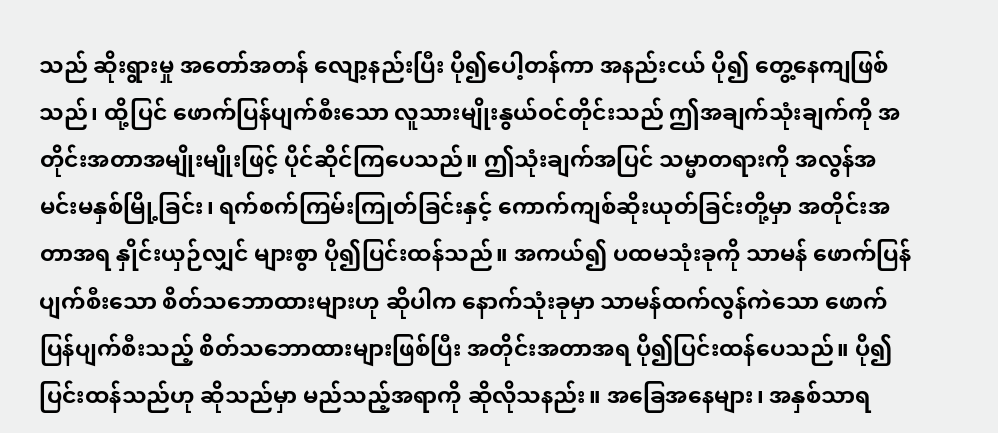သည် ဆိုးရွားမှု အတော်အတန် လျော့နည်းပြီး ပို၍ပေါ့တန်ကာ အနည်းငယ် ပို၍ တွေ့နေကျဖြစ်သည်၊ ထို့ပြင် ဖောက်ပြန်ပျက်စီးသော လူသားမျိုးနွယ်ဝင်တိုင်းသည် ဤအချက်သုံးချက်ကို အတိုင်းအတာအမျိုးမျိုးဖြင့် ပိုင်ဆိုင်ကြပေသည်။ ဤသုံးချက်အပြင် သမ္မာတရားကို အလွန်အမင်းမနှစ်မြို့ခြင်း၊ ရက်စက်ကြမ်းကြုတ်ခြင်းနှင့် ကောက်ကျစ်ဆိုးယုတ်ခြင်းတို့မှာ အတိုင်းအတာအရ နှိုင်းယှဉ်လျှင် များစွာ ပို၍ပြင်းထန်သည်။ အကယ်၍ ပထမသုံးခုကို သာမန် ဖောက်ပြန်ပျက်စီးသော စိတ်သဘောထားများဟု ဆိုပါက နောက်သုံးခုမှာ သာမန်ထက်လွန်ကဲသော ဖောက်ပြန်ပျက်စီးသည့် စိတ်သဘောထားများဖြစ်ပြီး အတိုင်းအတာအရ ပို၍ပြင်းထန်ပေသည်။ ပို၍ပြင်းထန်သည်ဟု ဆိုသည်မှာ မည်သည့်အရာကို ဆိုလိုသနည်း။ အခြေအနေများ၊ အနှစ်သာရ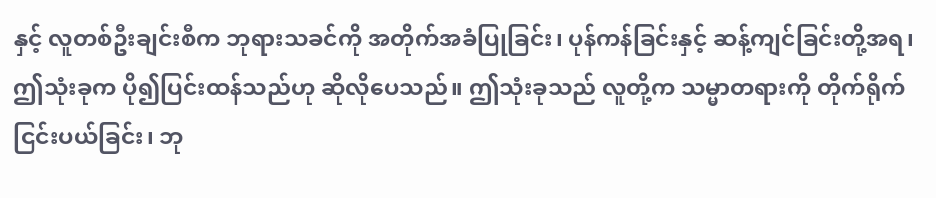နှင့် လူတစ်ဦးချင်းစီက ဘုရားသခင်ကို အတိုက်အခံပြုခြင်း၊ ပုန်ကန်ခြင်းနှင့် ဆန့်ကျင်ခြင်းတို့အရ၊ ဤသုံးခုက ပို၍ပြင်းထန်သည်ဟု ဆိုလိုပေသည်။ ဤသုံးခုသည် လူတို့က သမ္မာတရားကို တိုက်ရိုက်ငြင်းပယ်ခြင်း၊ ဘု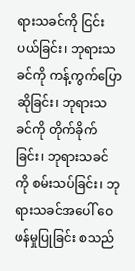ရားသခင်ကို ငြင်းပယ်ခြင်း၊ ဘုရားသခင်ကို ကန့်ကွက်ပြောဆိုခြင်း၊ ဘုရားသခင်ကို တိုက်ခိုက်ခြင်း၊ ဘုရားသခင်ကို စမ်းသပ်ခြင်း၊ ဘုရားသခင်အပေါ် ဝေဖန်မှုပြုခြင်း စသည်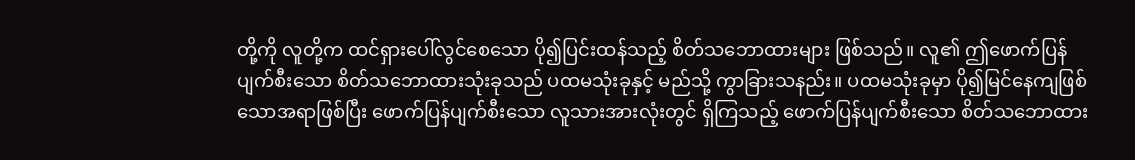တို့ကို လူတို့က ထင်ရှားပေါ်လွင်စေသော ပို၍ပြင်းထန်သည့် စိတ်သဘောထားများ ဖြစ်သည်။ လူ၏ ဤဖောက်ပြန်ပျက်စီးသော စိတ်သဘောထားသုံးခုသည် ပထမသုံးခုနှင့် မည်သို့ ကွာခြားသနည်း။ ပထမသုံးခုမှာ ပို၍မြင်နေကျဖြစ်သောအရာဖြစ်ပြီး ဖောက်ပြန်ပျက်စီးသော လူသားအားလုံးတွင် ရှိကြသည့် ဖောက်ပြန်ပျက်စီးသော စိတ်သဘောထား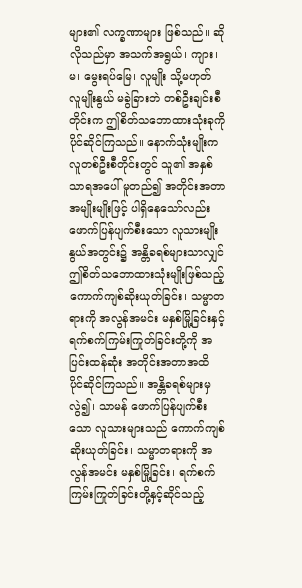များ၏ လက္ခဏာများ ဖြစ်သည်။ ဆိုလိုသည်မှာ အသက်အရွယ်၊ ကျား၊ မ၊ မွေးရပ်မြေ၊ လူမျိုး သို့မဟုတ် လူမျိုးနွယ် မခွဲခြားဘဲ တစ်ဦးချင်းစီတိုင်းက ဤစိတ်သဘောထားသုံးခုကို ပိုင်ဆိုင်ကြသည်။ နောက်သုံးမျိုးက လူတစ်ဦးစီတိုင်းတွင် သူ၏ အနှစ်သာရအပေါ် မူတည်၍ အတိုင်းအတာအမျိုးမျိုးဖြင့် ပါရှိနေသော်လည်း ဖောက်ပြန်ပျက်စီးသော လူသားမျိုးနွယ်အတွင်း၌ အန္တိခရစ်များသာလျှင် ဤစိတ်သဘောထားသုံးမျိုးဖြစ်သည့် ကောက်ကျစ်ဆိုးယုတ်ခြင်း၊ သမ္မာတရားကို အလွန်အမင်း မနှစ်မြို့ခြင်းနှင့် ရက်စက်ကြမ်းကြုတ်ခြင်းတို့ကို အပြင်းထန်ဆုံး အတိုင်းအတာအထိ ပိုင်ဆိုင်ကြသည်။ အန္တိခရစ်များမှလွဲ၍၊ သာမန် ဖောက်ပြန်ပျက်စီးသော လူသားများသည် ကောက်ကျစ်ဆိုးယုတ်ခြင်း၊ သမ္မာတရားကို အလွန်အမင်း မနှစ်မြို့ခြင်း၊ ရက်စက်ကြမ်းကြုတ်ခြင်းတို့နှင့်ဆိုင်သည့်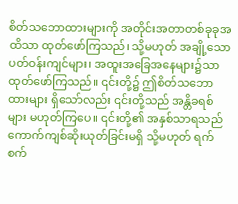စိတ်သဘောထားများကို အတိုင်းအတာတစ်ခုခုအထိသာ ထုတ်ဖော်ကြသည်၊ သို့မဟုတ် အချို့သော ပတ်ဝန်းကျင်များ၊ အထူးအခြေအနေများ၌သာ ထုတ်ဖော်ကြသည်။ ၎င်းတို့၌ ဤစိတ်သဘောထားများ ရှိသော်လည်း ၎င်းတို့သည် အန္တိခရစ်များ မဟုတ်ကြပေ။ ၎င်းတို့၏ အနှစ်သာရသည် ကောက်ကျစ်ဆိုးယုတ်ခြင်းမရှိ သို့မဟုတ် ရက်စက်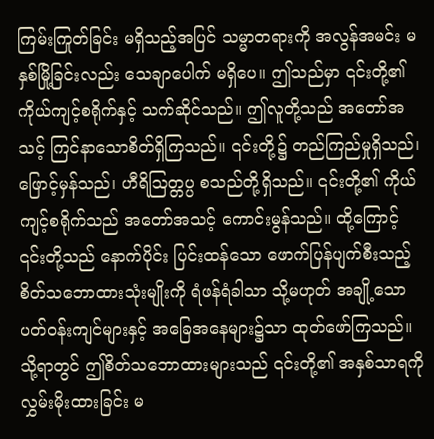ကြမ်းကြုတ်ခြင်း မရှိသည့်အပြင် သမ္မာတရားကို အလွန်အမင်း မနှစ်မြို့ခြင်းလည်း သေချာပေါက် မရှိပေ။ ဤသည်မှာ ၎င်းတို့၏ ကိုယ်ကျင့်စရိုက်နှင့် သက်ဆိုင်သည်။ ဤလူတို့သည် အတော်အသင့် ကြင်နာသောစိတ်ရှိကြသည်။ ၎င်းတို့၌ တည်ကြည်မှုရှိသည်၊ ဖြောင့်မှန်သည်၊ ဟီရိဩတ္တပ္ပ စသည်တို့ရှိသည်။ ၎င်းတို့၏ ကိုယ်ကျင့်စရိုက်သည် အတော်အသင့် ကောင်းမွန်သည်။ ထို့ကြောင့် ၎င်းတို့သည် နောက်ပိုင်း ပြင်းထန်သော ဖောက်ပြန်ပျက်စီးသည့် စိတ်သဘောထားသုံးမျိုးကို ရံဖန်ရံခါသာ သို့မဟုတ် အချို့သော ပတ်ဝန်းကျင်များနှင့် အခြေအနေများ၌သာ ထုတ်ဖော်ကြသည်။ သို့ရာတွင် ဤစိတ်သဘောထားများသည် ၎င်းတို့၏ အနှစ်သာရကို လွှမ်းမိုးထားခြင်း မ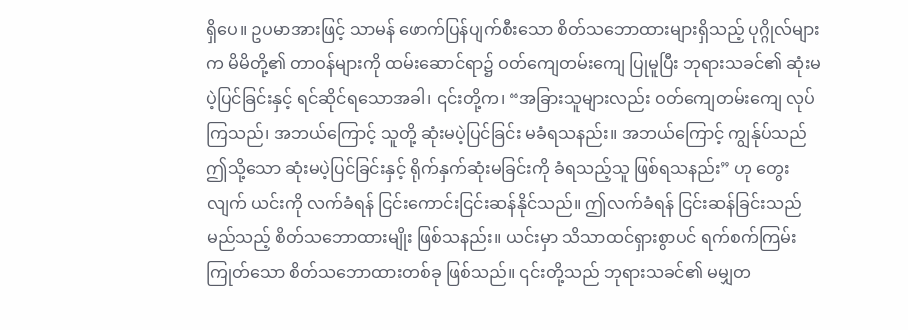ရှိပေ။ ဥပမာအားဖြင့် သာမန် ဖောက်ပြန်ပျက်စီးသော စိတ်သဘောထားများရှိသည့် ပုဂ္ဂိုလ်များက မိမိတို့၏ တာဝန်များကို ထမ်းဆောင်ရာ၌ ဝတ်ကျေတမ်းကျေ ပြုမူပြီး ဘုရားသခင်၏ ဆုံးမပဲ့ပြင်ခြင်းနှင့် ရင်ဆိုင်ရသောအခါ၊ ၎င်းတို့က၊ “အခြားသူများလည်း ဝတ်ကျေတမ်းကျေ လုပ်ကြသည်၊ အဘယ်ကြောင့် သူတို့ ဆုံးမပဲ့ပြင်ခြင်း မခံရသနည်း။ အဘယ်ကြောင့် ကျွန်ုပ်သည် ဤသို့သော ဆုံးမပဲ့ပြင်ခြင်းနှင့် ရိုက်နှက်ဆုံးမခြင်းကို ခံရသည့်သူ ဖြစ်ရသနည်း” ဟု တွေးလျက် ယင်းကို လက်ခံရန် ငြင်းကောင်းငြင်းဆန်နိုင်သည်။ ဤလက်ခံရန် ငြင်းဆန်ခြင်းသည် မည်သည့် စိတ်သဘောထားမျိုး ဖြစ်သနည်း။ ယင်းမှာ သိသာထင်ရှားစွာပင် ရက်စက်ကြမ်းကြုတ်သော စိတ်သဘောထားတစ်ခု ဖြစ်သည်။ ၎င်းတို့သည် ဘုရားသခင်၏ မမျှတ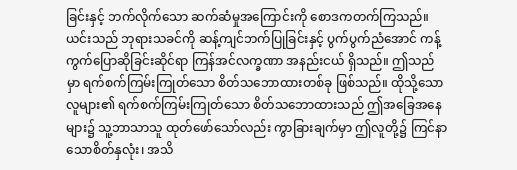ခြင်းနှင့် ဘက်လိုက်သော ဆက်ဆံမှုအကြောင်းကို စောဒကတက်ကြသည်။ ယင်းသည် ဘုရားသခင်ကို ဆန့်ကျင်ဘက်ပြုခြင်းနှင့် ပွက်ပွက်ညံအောင် ကန့်ကွက်ပြောဆိုခြင်းဆိုင်ရာ ကြန်အင်လက္ခဏာ အနည်းငယ် ရှိသည်။ ဤသည်မှာ ရက်စက်ကြမ်းကြုတ်သော စိတ်သဘောထားတစ်ခု ဖြစ်သည်။ ထိုသို့သောလူများ၏ ရက်စက်ကြမ်းကြုတ်သော စိတ်သဘောထားသည် ဤအခြေအနေများ၌ သူ့ဘာသာသူ ထုတ်ဖော်သော်လည်း ကွာခြားချက်မှာ ဤလူတို့၌ ကြင်နာသောစိတ်နှလုံး၊ အသိ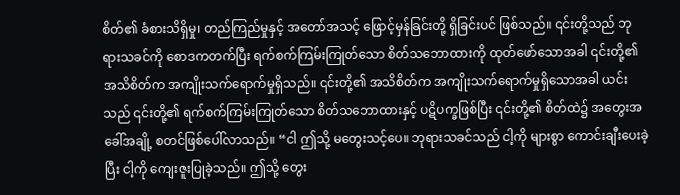စိတ်၏ ခံစားသိရှိမှု၊ တည်ကြည်မှုနှင့် အတော်အသင့် ဖြောင့်မှန်ခြင်းတို့ ရှိခြင်းပင် ဖြစ်သည်။ ၎င်းတို့သည် ဘုရားသခင်ကို စောဒကတက်ပြီး ရက်စက်ကြမ်းကြုတ်သော စိတ်သဘောထားကို ထုတ်ဖော်သောအခါ ၎င်းတို့၏ အသိစိတ်က အကျိုးသက်ရောက်မှုရှိသည်။ ၎င်းတို့၏ အသိစိတ်က အကျိုးသက်ရောက်မှုရှိသောအခါ ယင်းသည် ၎င်းတို့၏ ရက်စက်ကြမ်းကြုတ်သော စိတ်သဘောထားနှင့် ပဋိပက္ခဖြစ်ပြီး ၎င်းတို့၏ စိတ်ထဲ၌ အတွေးအခေါ်အချို့ စတင်ဖြစ်ပေါ်လာသည်။ “ငါ ဤသို့ မတွေးသင့်ပေ။ ဘုရားသခင်သည် ငါ့ကို များစွာ ကောင်းချီးပေးခဲ့ပြီး ငါ့ကို ကျေးဇူးပြုခဲ့သည်။ ဤသို့ တွေး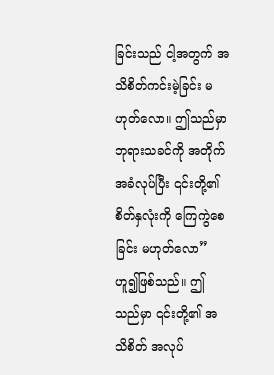ခြင်းသည် ငါ့အတွက် အသိစိတ်ကင်းမဲ့ခြင်း မဟုတ်လော။ ဤသည်မှာ ဘုရားသခင်ကို အတိုက်အခံလုပ်ပြီး ၎င်းတို့၏ စိတ်နှလုံးကို ကြေကွဲစေခြင်း မဟုတ်လော”ဟူ၍ဖြစ်သည်။ ဤသည်မှာ ၎င်းတို့၏ အသိစိတ် အလုပ်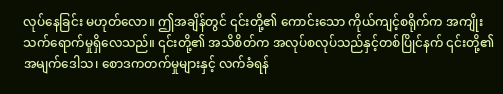လုပ်နေခြင်း မဟုတ်လော။ ဤအချိန်တွင် ၎င်းတို့၏ ကောင်းသော ကိုယ်ကျင့်စရိုက်က အကျိုးသက်ရောက်မှုရှိလေသည်။ ၎င်းတို့၏ အသိစိတ်က အလုပ်စလုပ်သည်နှင့်တစ်ပြိုင်နက် ၎င်းတို့၏ အမျက်ဒေါသ၊ စောဒကတက်မှုများနှင့် လက်ခံရန်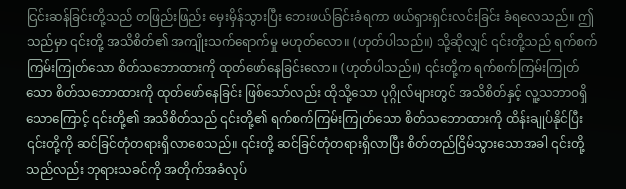ငြင်းဆန်ခြင်းတို့သည် တဖြည်းဖြည်း မှေးမှိန်သွားပြီး ဘေးဖယ်ခြင်းခံရကာ ဖယ်ရှားရှင်းလင်းခြင်း ခံရလေသည်။ ဤသည်မှာ ၎င်းတို့ အသိစိတ်၏ အကျိုးသက်ရောက်မှု မဟုတ်လော။ (ဟုတ်ပါသည်။) သို့ဆိုလျှင် ၎င်းတို့သည် ရက်စက်ကြမ်းကြုတ်သော စိတ်သဘောထားကို ထုတ်ဖော်နေခြင်းလော။ (ဟုတ်ပါသည်။) ၎င်းတို့က ရက်စက်ကြမ်းကြုတ်သော စိတ်သဘောထားကို ထုတ်ဖော်နေခြင်း ဖြစ်သော်လည်း ထိုသို့သော ပုဂ္ဂိုလ်များတွင် အသိစိတ်နှင့် လူ့သဘာဝရှိသောကြောင့် ၎င်းတို့၏ အသိစိတ်သည် ၎င်းတို့၏ ရက်စက်ကြမ်းကြုတ်သော စိတ်သဘောထားကို ထိန်းချုပ်နိုင်ပြီး ၎င်းတို့ကို ဆင်ခြင်တုံတရားရှိလာစေသည်။ ၎င်းတို့ ဆင်ခြင်တုံတရားရှိလာပြီး စိတ်တည်ငြိမ်သွားသောအခါ ၎င်းတို့သည်လည်း ဘုရားသခင်ကို အတိုက်အခံလုပ်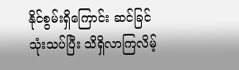နိုင်စွမ်းရှိကြောင်း ဆင်ခြင်သုံးသပ်ပြီး သိရှိလာကြလိမ့်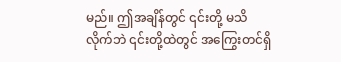မည်။ ဤအချိန်တွင် ၎င်းတို့ မသိလိုက်ဘဲ ၎င်းတို့ထဲတွင် အကြွေးတင်ရှိ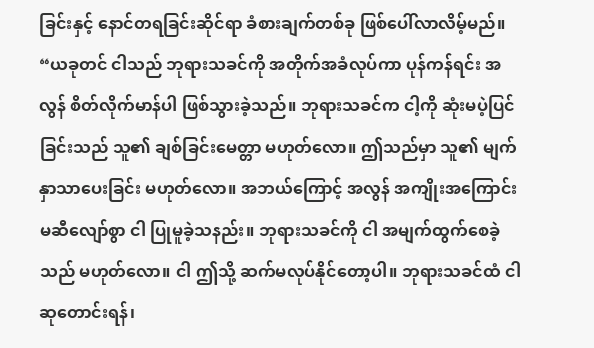ခြင်းနှင့် နောင်တရခြင်းဆိုင်ရာ ခံစားချက်တစ်ခု ဖြစ်ပေါ်လာလိမ့်မည်။ “ယခုတင် ငါသည် ဘုရားသခင်ကို အတိုက်အခံလုပ်ကာ ပုန်ကန်ရင်း အလွန် စိတ်လိုက်မာန်ပါ ဖြစ်သွားခဲ့သည်။ ဘုရားသခင်က ငါ့ကို ဆုံးမပဲ့ပြင်ခြင်းသည် သူ၏ ချစ်ခြင်းမေတ္တာ မဟုတ်လော။ ဤသည်မှာ သူ၏ မျက်နှာသာပေးခြင်း မဟုတ်လော။ အဘယ်ကြောင့် အလွန် အကျိုးအကြောင်းမဆီလျော်စွာ ငါ ပြုမူခဲ့သနည်း။ ဘုရားသခင်ကို ငါ အမျက်ထွက်စေခဲ့သည် မဟုတ်လော။ ငါ ဤသို့ ဆက်မလုပ်နိုင်တော့ပါ။ ဘုရားသခင်ထံ ငါ ဆုတောင်းရန်၊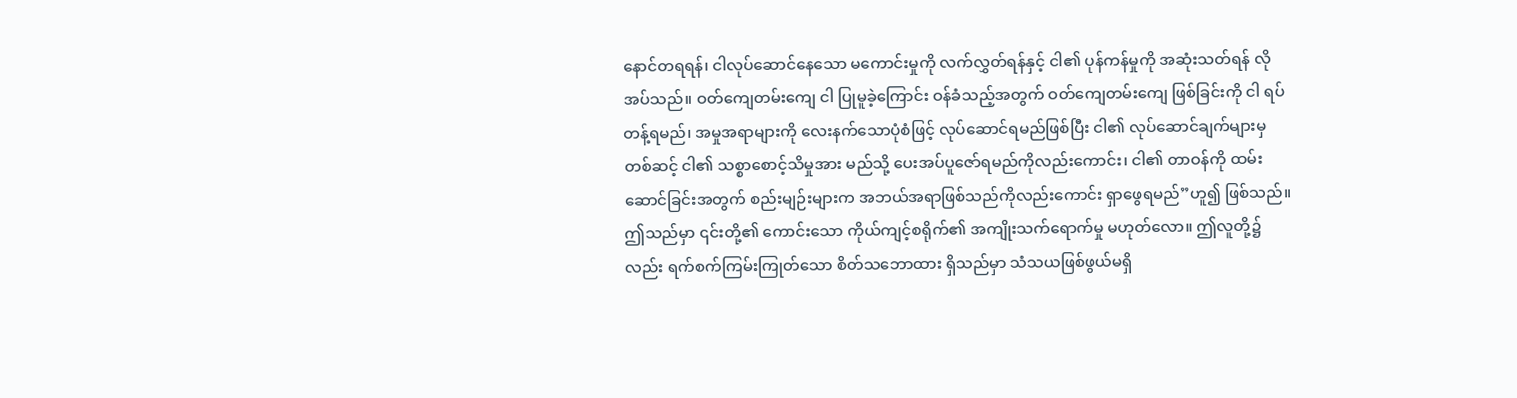နောင်တရရန်၊ ငါလုပ်ဆောင်နေသော မကောင်းမှုကို လက်လွှတ်ရန်နှင့် ငါ၏ ပုန်ကန်မှုကို အဆုံးသတ်ရန် လိုအပ်သည်။ ဝတ်ကျေတမ်းကျေ ငါ ပြုမူခဲ့ကြောင်း ဝန်ခံသည့်အတွက် ဝတ်ကျေတမ်းကျေ ဖြစ်ခြင်းကို ငါ ရပ်တန့်ရမည်၊ အမှုအရာများကို လေးနက်သောပုံစံဖြင့် လုပ်ဆောင်ရမည်ဖြစ်ပြီး ငါ၏ လုပ်ဆောင်ချက်များမှတစ်ဆင့် ငါ၏ သစ္စာစောင့်သိမှုအား မည်သို့ ပေးအပ်ပူဇော်ရမည်ကိုလည်းကောင်း၊ ငါ၏ တာဝန်ကို ထမ်းဆောင်ခြင်းအတွက် စည်းမျဉ်းများက အဘယ်အရာဖြစ်သည်ကိုလည်းကောင်း ရှာဖွေရမည်”ဟူ၍ ဖြစ်သည်။ ဤသည်မှာ ၎င်းတို့၏ ကောင်းသော ကိုယ်ကျင့်စရိုက်၏ အကျိုးသက်ရောက်မှု မဟုတ်လော။ ဤလူတို့၌လည်း ရက်စက်ကြမ်းကြုတ်သော စိတ်သဘောထား ရှိသည်မှာ သံသယဖြစ်ဖွယ်မရှိ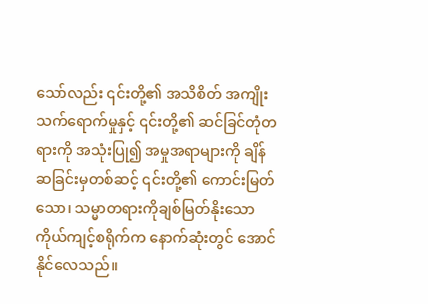သော်လည်း ၎င်းတို့၏ အသိစိတ် အကျိုးသက်ရောက်မှုနှင့် ၎င်းတို့၏ ဆင်ခြင်တုံတရားကို အသုံးပြု၍ အမှုအရာများကို ချိန်ဆခြင်းမှတစ်ဆင့် ၎င်းတို့၏ ကောင်းမြတ်သော၊ သမ္မာတရားကိုချစ်မြတ်နိုးသော ကိုယ်ကျင့်စရိုက်က နောက်ဆုံးတွင် အောင်နိုင်လေသည်။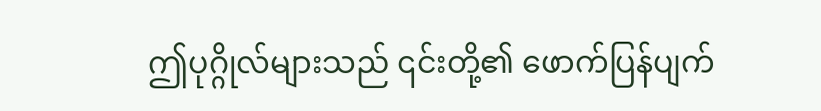ဤပုဂ္ဂိုလ်များသည် ၎င်းတို့၏ ဖောက်ပြန်ပျက်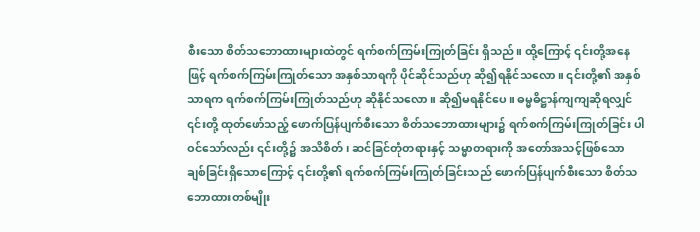စီးသော စိတ်သဘောထားများထဲတွင် ရက်စက်ကြမ်းကြုတ်ခြင်း ရှိသည်။ ထို့ကြောင့် ၎င်းတို့အနေဖြင့် ရက်စက်ကြမ်းကြုတ်သော အနှစ်သာရကို ပိုင်ဆိုင်သည်ဟု ဆို၍ရနိုင်သလော။ ၎င်းတို့၏ အနှစ်သာရက ရက်စက်ကြမ်းကြုတ်သည်ဟု ဆိုနိုင်သလော။ ဆို၍မရနိုင်ပေ။ ဓမ္မဓိဋ္ဌာန်ကျကျဆိုရလျှင် ၎င်းတို့ ထုတ်ဖော်သည့် ဖောက်ပြန်ပျက်စီးသော စိတ်သဘောထားများ၌ ရက်စက်ကြမ်းကြုတ်ခြင်း ပါဝင်သော်လည်း ၎င်းတို့၌ အသိစိတ်၊ ဆင်ခြင်တုံတရားနှင့် သမ္မာတရားကို အတော်အသင့်ဖြစ်သော ချစ်ခြင်းရှိသောကြောင့် ၎င်းတို့၏ ရက်စက်ကြမ်းကြုတ်ခြင်းသည် ဖောက်ပြန်ပျက်စီးသော စိတ်သဘောထားတစ်မျိုး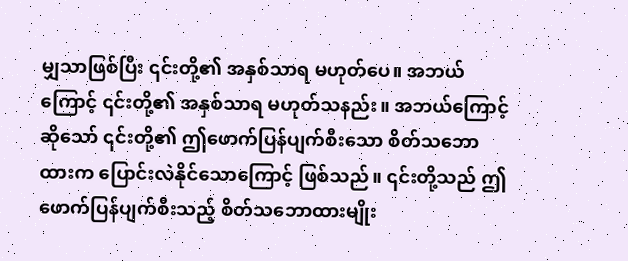မျှသာဖြစ်ပြီး ၎င်းတို့၏ အနှစ်သာရ မဟုတ်ပေ။ အဘယ်ကြောင့် ၎င်းတို့၏ အနှစ်သာရ မဟုတ်သနည်း။ အဘယ်ကြောင့်ဆိုသော် ၎င်းတို့၏ ဤဖောက်ပြန်ပျက်စီးသော စိတ်သဘောထားက ပြောင်းလဲနိုင်သောကြောင့် ဖြစ်သည်။ ၎င်းတို့သည် ဤဖောက်ပြန်ပျက်စီးသည့် စိတ်သဘောထားမျိုး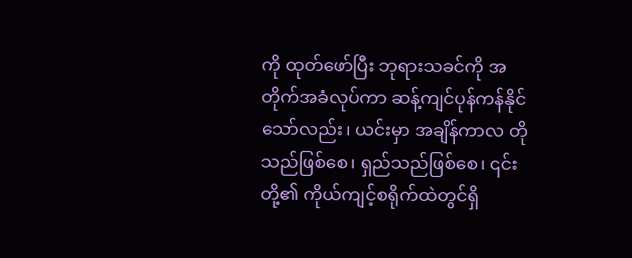ကို ထုတ်ဖော်ပြီး ဘုရားသခင်ကို အတိုက်အခံလုပ်ကာ ဆန့်ကျင်ပုန်ကန်နိုင်သော်လည်း၊ ယင်းမှာ အချိန်ကာလ တိုသည်ဖြစ်စေ၊ ရှည်သည်ဖြစ်စေ၊ ၎င်းတို့၏ ကိုယ်ကျင့်စရိုက်ထဲတွင်ရှိ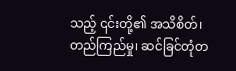သည့် ၎င်းတို့၏ အသိစိတ်၊ တည်ကြည်မှု၊ ဆင်ခြင်တုံတ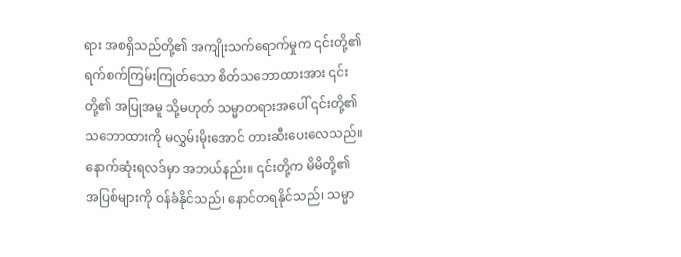ရား အစရှိသည်တို့၏ အကျိုးသက်ရောက်မှုက ၎င်းတို့၏ ရက်စက်ကြမ်းကြုတ်သော စိတ်သဘောထားအား ၎င်းတို့၏ အပြုအမူ သို့မဟုတ် သမ္မာတရားအပေါ် ၎င်းတို့၏ သဘောထားကို မလွှမ်းမိုးအောင် တားဆီးပေးလေသည်။ နောက်ဆုံးရလဒ်မှာ အဘယ်နည်း။ ၎င်းတို့က မိမိတို့၏ အပြစ်များကို ဝန်ခံနိုင်သည်၊ နောင်တရနိုင်သည်၊ သမ္မာ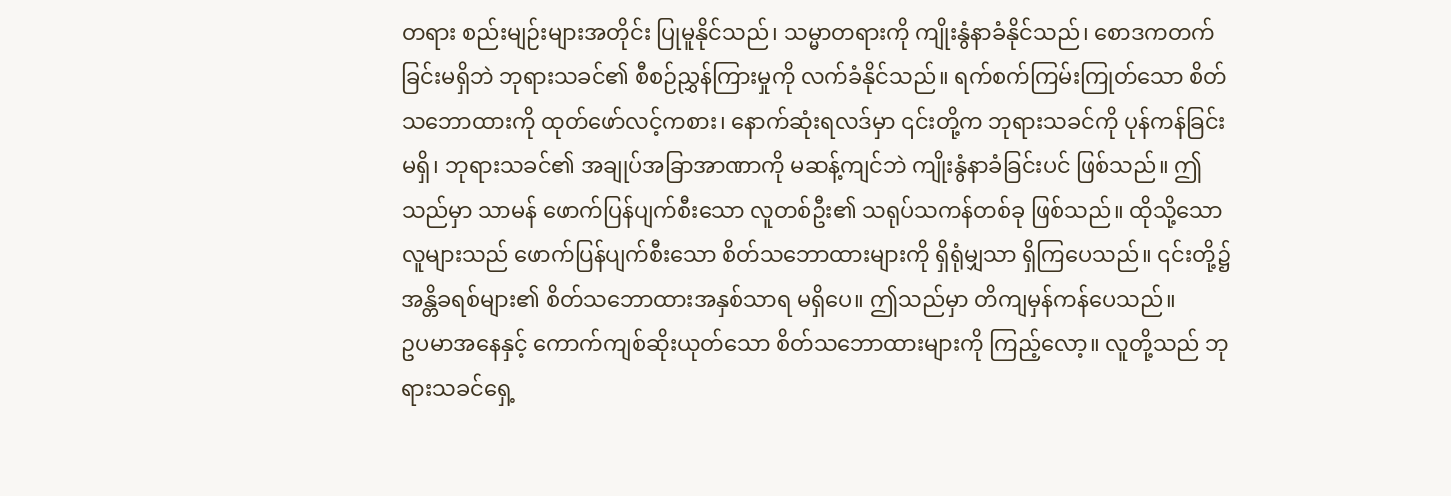တရား စည်းမျဉ်းများအတိုင်း ပြုမူနိုင်သည်၊ သမ္မာတရားကို ကျိုးနွံနာခံနိုင်သည်၊ စောဒကတက်ခြင်းမရှိဘဲ ဘုရားသခင်၏ စီစဉ်ညွှန်ကြားမှုကို လက်ခံနိုင်သည်။ ရက်စက်ကြမ်းကြုတ်သော စိတ်သဘောထားကို ထုတ်ဖော်လင့်ကစား၊ နောက်ဆုံးရလဒ်မှာ ၎င်းတို့က ဘုရားသခင်ကို ပုန်ကန်ခြင်းမရှိ၊ ဘုရားသခင်၏ အချုပ်အခြာအာဏာကို မဆန့်ကျင်ဘဲ ကျိုးနွံနာခံခြင်းပင် ဖြစ်သည်။ ဤသည်မှာ သာမန် ဖောက်ပြန်ပျက်စီးသော လူတစ်ဦး၏ သရုပ်သကန်တစ်ခု ဖြစ်သည်။ ထိုသို့သောလူများသည် ဖောက်ပြန်ပျက်စီးသော စိတ်သဘောထားများကို ရှိရုံမျှသာ ရှိကြပေသည်။ ၎င်းတို့၌ အန္တိခရစ်များ၏ စိတ်သဘောထားအနှစ်သာရ မရှိပေ။ ဤသည်မှာ တိကျမှန်ကန်ပေသည်။
ဥပမာအနေနှင့် ကောက်ကျစ်ဆိုးယုတ်သော စိတ်သဘောထားများကို ကြည့်လော့။ လူတို့သည် ဘုရားသခင်ရှေ့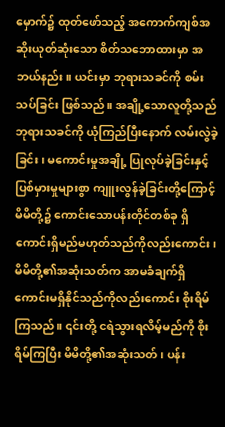မှောက်၌ ထုတ်ဖော်သည့် အကောက်ကျစ်အဆိုးယုတ်ဆုံးသော စိတ်သဘောထားမှာ အဘယ်နည်း။ ယင်းမှာ ဘုရားသခင်ကို စမ်းသပ်ခြင်း ဖြစ်သည်။ အချို့သောလူတို့သည် ဘုရားသခင်ကို ယုံကြည်ပြီးနောက် လမ်းလွဲခဲ့ခြင်း၊ မကောင်းမှုအချို့ ပြုလုပ်ခဲ့ခြင်းနှင့် ပြစ်မှားမှုများစွာ ကျူးလွန်ခဲ့ခြင်းတို့ကြောင့် မိမိတို့၌ ကောင်းသောပန်းတိုင်တစ်ခု ရှိကောင်းရှိမည်မဟုတ်သည်ကိုလည်းကောင်း၊ မိမိတို့၏အဆုံးသတ်က အာမခံချက်ရှိကောင်းမရှိနိုင်သည်ကိုလည်းကောင်း စိုးရိမ်ကြသည်။ ၎င်းတို့ ငရဲသွားရလိမ့်မည်ကို စိုးရိမ်ကြပြီး မိမိတို့၏အဆုံးသတ်၊ ပန်း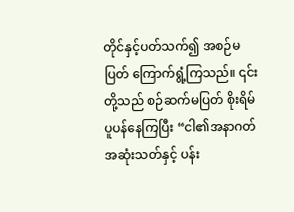တိုင်နှင့်ပတ်သက်၍ အစဉ်မပြတ် ကြောက်ရွံ့ကြသည်။ ၎င်းတို့သည် စဉ်ဆက်မပြတ် စိုးရိမ်ပူပန်နေကြပြီး “ငါ၏အနာဂတ်အဆုံးသတ်နှင့် ပန်း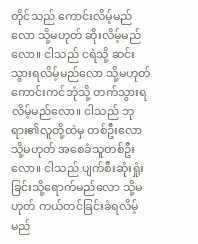တိုင်သည် ကောင်းလိမ့်မည်လော သို့မဟုတ် ဆိုးလိမ့်မည်လော။ ငါသည် ငရဲသို့ ဆင်းသွားရလိမ့်မည်လော သို့မဟုတ် ကောင်းကင်ဘုံသို့ တက်သွားရလိမ့်မည်လော။ ငါသည် ဘုရား၏လူတို့ထဲမှ တစ်ဦးလော သို့မဟုတ် အစေခံသူတစ်ဦးလော။ ငါသည် ပျက်စီးဆုံးရှုံးခြင်းသို့ရောက်မည်လော သို့မဟုတ် ကယ်တင်ခြင်းခံရလိမ့်မည်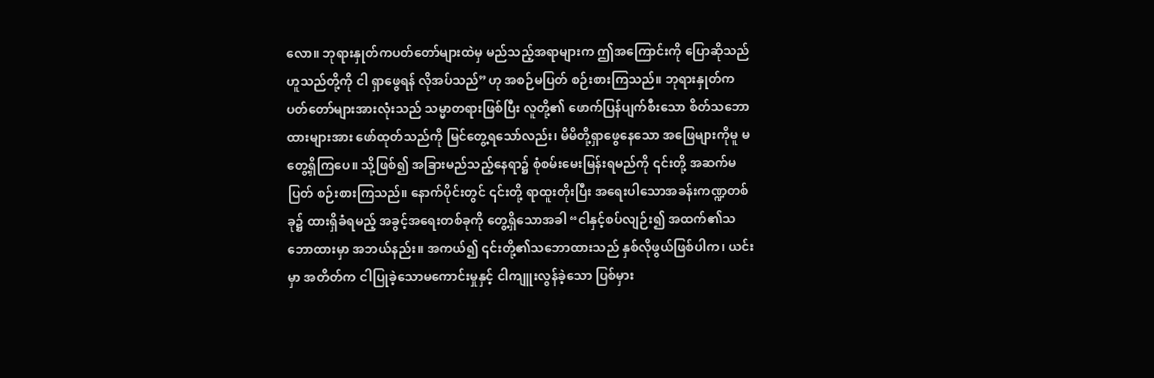လော။ ဘုရားနှုတ်ကပတ်တော်များထဲမှ မည်သည့်အရာများက ဤအကြောင်းကို ပြောဆိုသည်ဟူသည်တို့ကို ငါ ရှာဖွေရန် လိုအပ်သည်”ဟု အစဉ်မပြတ် စဉ်းစားကြသည်။ ဘုရားနှုတ်ကပတ်တော်များအားလုံးသည် သမ္မာတရားဖြစ်ပြီး လူတို့၏ ဖောက်ပြန်ပျက်စီးသော စိတ်သဘောထားများအား ဖော်ထုတ်သည်ကို မြင်တွေ့ရသော်လည်း၊ မိမိတို့ရှာဖွေနေသော အဖြေများကိုမူ မတွေ့ရှိကြပေ။ သို့ဖြစ်၍ အခြားမည်သည့်နေရာ၌ စုံစမ်းမေးမြန်းရမည်ကို ၎င်းတို့ အဆက်မပြတ် စဉ်းစားကြသည်။ နောက်ပိုင်းတွင် ၎င်းတို့ ရာထူးတိုးပြီး အရေးပါသောအခန်းကဏ္ဍတစ်ခု၌ ထားရှိခံရမည့် အခွင့်အရေးတစ်ခုကို တွေ့ရှိသောအခါ “ငါနှင့်စပ်လျဉ်း၍ အထက်၏သဘောထားမှာ အဘယ်နည်း။ အကယ်၍ ၎င်းတို့၏သဘောထားသည် နှစ်လိုဖွယ်ဖြစ်ပါက၊ ယင်းမှာ အတိတ်က ငါပြုခဲ့သောမကောင်းမှုနှင့် ငါကျူးလွန်ခဲ့သော ပြစ်မှား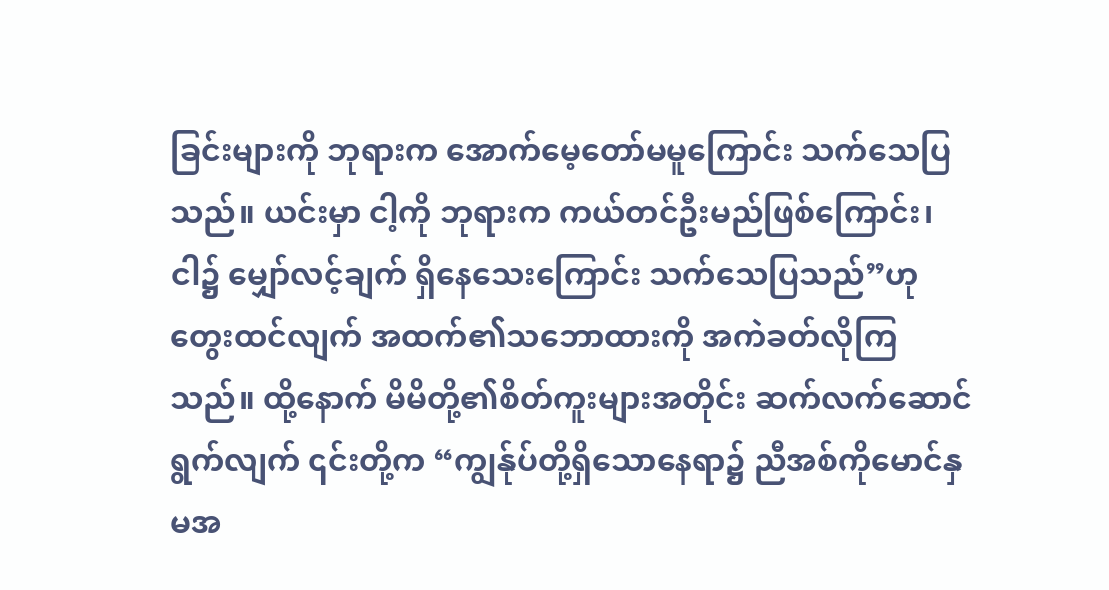ခြင်းများကို ဘုရားက အောက်မေ့တော်မမူကြောင်း သက်သေပြသည်။ ယင်းမှာ ငါ့ကို ဘုရားက ကယ်တင်ဦးမည်ဖြစ်ကြောင်း၊ ငါ၌ မျှော်လင့်ချက် ရှိနေသေးကြောင်း သက်သေပြသည်”ဟု တွေးထင်လျက် အထက်၏သဘောထားကို အကဲခတ်လိုကြသည်။ ထို့နောက် မိမိတို့၏စိတ်ကူးများအတိုင်း ဆက်လက်ဆောင်ရွက်လျက် ၎င်းတို့က “ကျွန်ုပ်တို့ရှိသောနေရာ၌ ညီအစ်ကိုမောင်နှမအ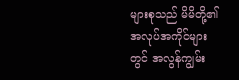များစုသည် မိမိတို့၏ အလုပ်အကိုင်များတွင် အလွန်ကျွမ်း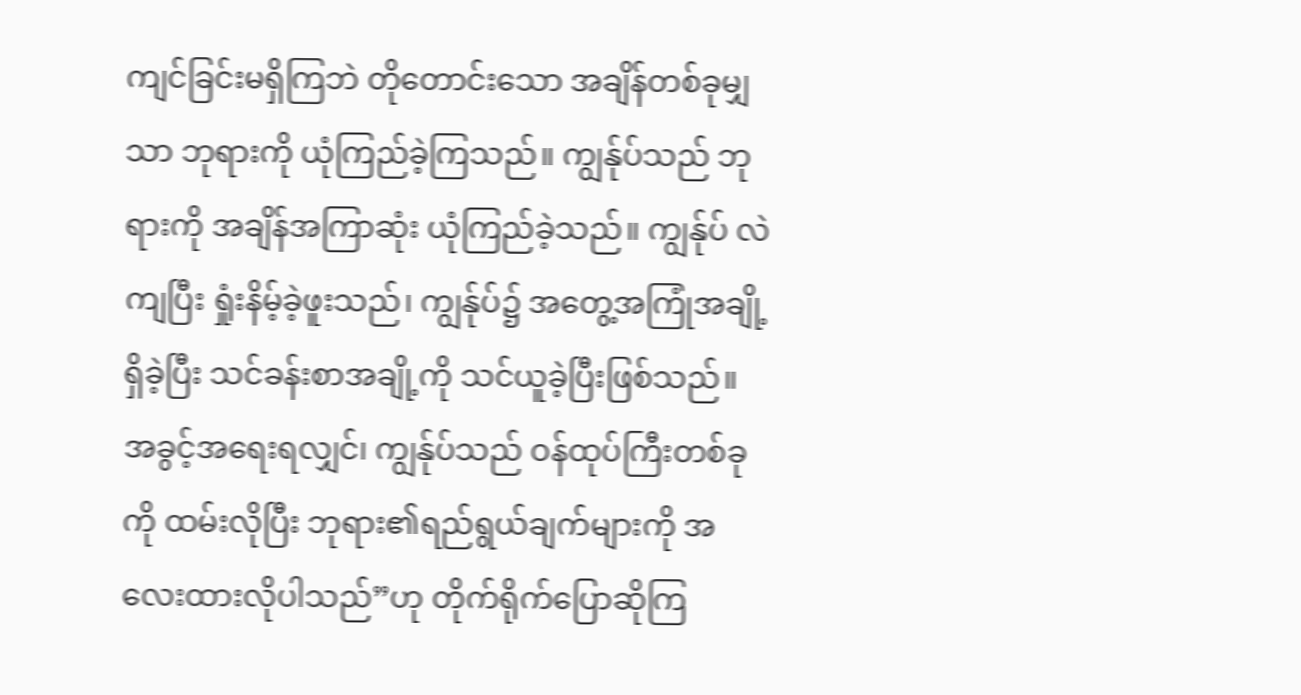ကျင်ခြင်းမရှိကြဘဲ တိုတောင်းသော အချိန်တစ်ခုမျှသာ ဘုရားကို ယုံကြည်ခဲ့ကြသည်။ ကျွန်ုပ်သည် ဘုရားကို အချိန်အကြာဆုံး ယုံကြည်ခဲ့သည်။ ကျွန်ုပ် လဲကျပြီး ရှုံးနိမ့်ခဲ့ဖူးသည်၊ ကျွန်ုပ်၌ အတွေ့အကြုံအချို့ရှိခဲ့ပြီး သင်ခန်းစာအချို့ကို သင်ယူခဲ့ပြီးဖြစ်သည်။ အခွင့်အရေးရလျှင်၊ ကျွန်ုပ်သည် ဝန်ထုပ်ကြီးတစ်ခုကို ထမ်းလိုပြီး ဘုရား၏ရည်ရွယ်ချက်များကို အလေးထားလိုပါသည်”ဟု တိုက်ရိုက်ပြောဆိုကြ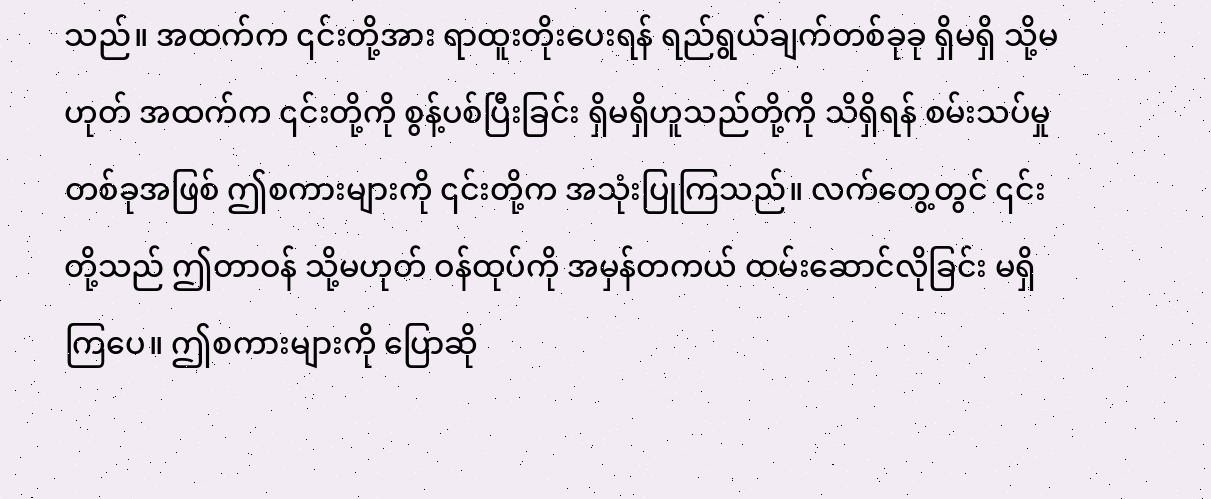သည်။ အထက်က ၎င်းတို့အား ရာထူးတိုးပေးရန် ရည်ရွယ်ချက်တစ်ခုခု ရှိမရှိ သို့မဟုတ် အထက်က ၎င်းတို့ကို စွန့်ပစ်ပြီးခြင်း ရှိမရှိဟူသည်တို့ကို သိရှိရန် စမ်းသပ်မှုတစ်ခုအဖြစ် ဤစကားများကို ၎င်းတို့က အသုံးပြုကြသည်။ လက်တွေ့တွင် ၎င်းတို့သည် ဤတာဝန် သို့မဟုတ် ဝန်ထုပ်ကို အမှန်တကယ် ထမ်းဆောင်လိုခြင်း မရှိကြပေ။ ဤစကားများကို ပြောဆို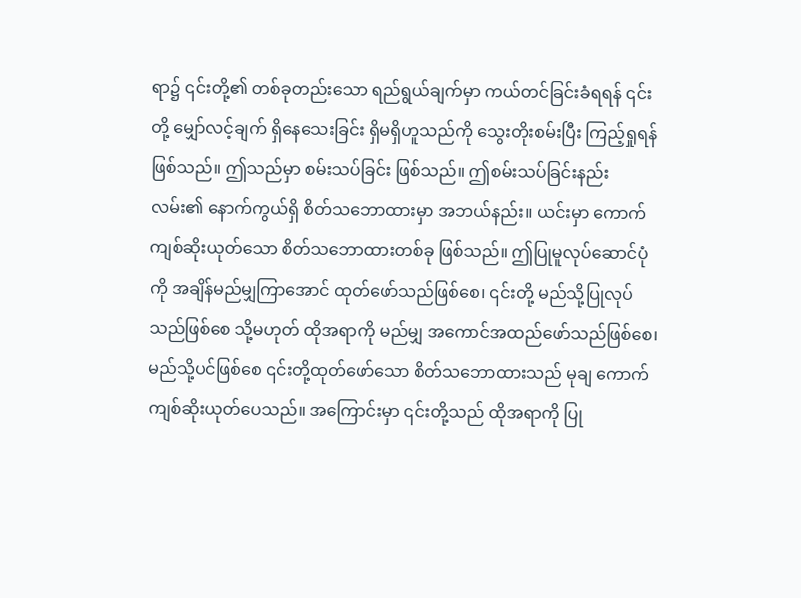ရာ၌ ၎င်းတို့၏ တစ်ခုတည်းသော ရည်ရွယ်ချက်မှာ ကယ်တင်ခြင်းခံရရန် ၎င်းတို့ မျှော်လင့်ချက် ရှိနေသေးခြင်း ရှိမရှိဟူသည်ကို သွေးတိုးစမ်းပြီး ကြည့်ရှုရန် ဖြစ်သည်။ ဤသည်မှာ စမ်းသပ်ခြင်း ဖြစ်သည်။ ဤစမ်းသပ်ခြင်းနည်းလမ်း၏ နောက်ကွယ်ရှိ စိတ်သဘောထားမှာ အဘယ်နည်း။ ယင်းမှာ ကောက်ကျစ်ဆိုးယုတ်သော စိတ်သဘောထားတစ်ခု ဖြစ်သည်။ ဤပြုမူလုပ်ဆောင်ပုံကို အချိန်မည်မျှကြာအောင် ထုတ်ဖော်သည်ဖြစ်စေ၊ ၎င်းတို့ မည်သို့ပြုလုပ်သည်ဖြစ်စေ သို့မဟုတ် ထိုအရာကို မည်မျှ အကောင်အထည်ဖော်သည်ဖြစ်စေ၊ မည်သို့ပင်ဖြစ်စေ ၎င်းတို့ထုတ်ဖော်သော စိတ်သဘောထားသည် မုချ ကောက်ကျစ်ဆိုးယုတ်ပေသည်။ အကြောင်းမှာ ၎င်းတို့သည် ထိုအရာကို ပြု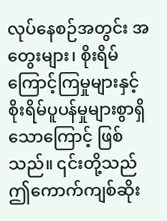လုပ်နေစဉ်အတွင်း အတွေးများ၊ စိုးရိမ်ကြောင့်ကြမှုများနှင့် စိုးရိမ်ပူပန်မှုများစွာရှိသောကြောင့် ဖြစ်သည်။ ၎င်းတို့သည် ဤကောက်ကျစ်ဆိုး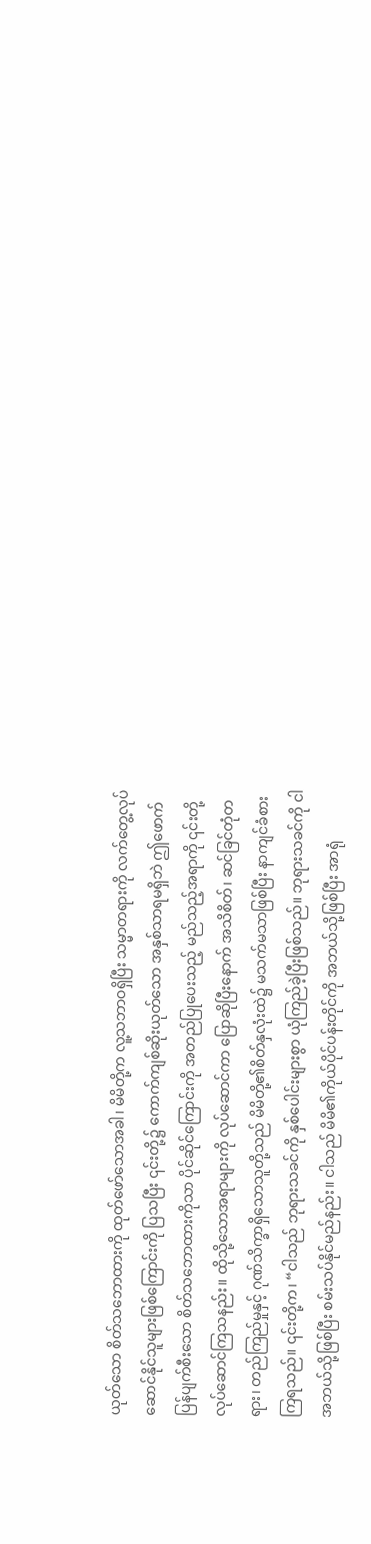ယုတ်သော စိတ်သဘောထားကို ထုတ်ဖော်သောအခါ၊ မိမိတို့က လူ့သဘာဝရှိပြီး သမ္မာတရားကို လက်တွေ့လုပ်ဆောင်နိုင်သူများဖြစ်ကြောင်းကို ပြသပြီး ၎င်းတို့၌ ကောက်ကျစ်ဆိုးယုတ်သော အနှစ်သာရမရှိဘဲ ဤဖောက်ပြန်ပျက်စီးသော စိတ်သဘောထားကိုသာ ပိုင်ဆိုင်ကြောင်းကို အတည်ပြုပေးသည့် မည်သည့်အရာကို ၎င်းတို့ လုပ်ဆောင်ကြသနည်း။ ထိုသို့သောအရာများကို လုပ်ဆောင်ကာ ပြောဆိုပြီးနောက် အသိစိတ်၊ ဆင်ခြင်တုံတရား၊ တည်ကြည်မှုနှင့် ဂုဏ်သိက္ခာရှိသောသူတို့သည် မိမိတို့၏စိတ်နှလုံးထဲ၌ မသက်မသာဖြစ်ပြီး နာကျင်ခံစားကြရသည်။ ၎င်းတို့က၊ “ငါသည် ဘုရားသခင်ကို နှစ်ပေါင်းများစွာ ယုံကြည်ခဲ့ပြီးဖြစ်သည်။ ဘုရားသခင်ကို ငါ အဘယ်သို့ဖြစ်ပြီး စမ်းသပ်နိုင်မည်နည်း။ ငါသည် မိမိ၏ကိုယ်ပိုင်ပန်းတိုင်ကို အဘယ်သို့ဖြစ်ပြီး အာရုံ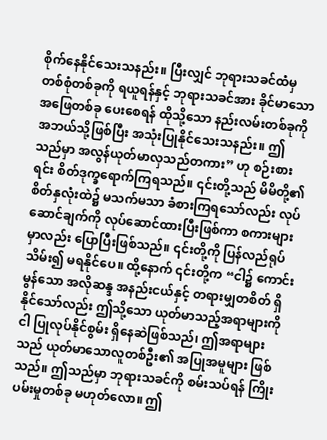စိုက်နေနိုင်သေးသနည်း။ ပြီးလျှင် ဘုရားသခင်ထံမှ တစ်စုံတစ်ခုကို ရယူရန်နှင့် ဘုရားသခင်အား ခိုင်မာသော အဖြေတစ်ခု ပေးစေရန် ထိုသို့သော နည်းလမ်းတစ်ခုကို အဘယ်သို့ဖြစ်ပြီး အသုံးပြုနိုင်သေးသနည်း။ ဤသည်မှာ အလွန်ယုတ်မာလှသည်တကား” ဟု စဉ်းစားရင်း စိတ်ဒုက္ခရောက်ကြရသည်။ ၎င်းတို့သည် မိမိတို့၏စိတ်နှလုံးထဲ၌ မသက်မသာ ခံစားကြရသော်လည်း လုပ်ဆောင်ချက်ကို လုပ်ဆောင်ထားပြီးဖြစ်ကာ စကားများမှာလည်း ပြောပြီးဖြစ်သည်။ ၎င်းတို့ကို ပြန်လည်ရုပ်သိမ်း၍ မရနိုင်ပေ။ ထို့နောက် ၎င်းတို့က “ငါ၌ ကောင်းမွန်သော အလိုဆန္ဒ အနည်းငယ်နှင့် တရားမျှတစိတ် ရှိနိုင်သော်လည်း ဤသို့သော ယုတ်မာသည့်အရာများကို ငါ ပြုလုပ်နိုင်စွမ်း ရှိနေဆဲဖြစ်သည်၊ ဤအရာများသည် ယုတ်မာသောလူတစ်ဦး၏ အပြုအမူများ ဖြစ်သည်။ ဤသည်မှာ ဘုရားသခင်ကို စမ်းသပ်ရန် ကြိုးပမ်းမှုတစ်ခု မဟုတ်လော။ ဤ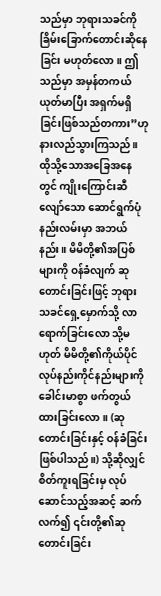သည်မှာ ဘုရားသခင်ကို ခြိမ်းခြောက်တောင်းဆိုနေခြင်း မဟုတ်လော။ ဤသည်မှာ အမှန်တကယ် ယုတ်မာပြီး အရှက်မရှိခြင်းဖြစ်သည်တကား”ဟု နားလည်သွားကြသည်။ ထိုသို့သောအခြေအနေတွင် ကျိုးကြောင်းဆီလျော်သော ဆောင်ရွက်ပုံနည်းလမ်းမှာ အဘယ်နည်း။ မိမိတို့၏အပြစ်များကို ဝန်ခံလျက် ဆုတောင်းခြင်းဖြင့် ဘုရားသခင်ရှေ့မှောက်သို့ လာရောက်ခြင်းလော သို့မဟုတ် မိမိတို့၏ကိုယ်ပိုင် လုပ်နည်းကိုင်နည်းများကို ခေါင်းမာစွာ ဖက်တွယ်ထားခြင်းလော။ (ဆုတောင်းခြင်းနှင့် ဝန်ခံခြင်းဖြစ်ပါသည်။) သို့ဆိုလျှင် စိတ်ကူးရခြင်းမှ လုပ်ဆောင်သည့်အဆင့် ဆက်လက်၍ ၎င်းတို့၏ဆုတောင်းခြင်း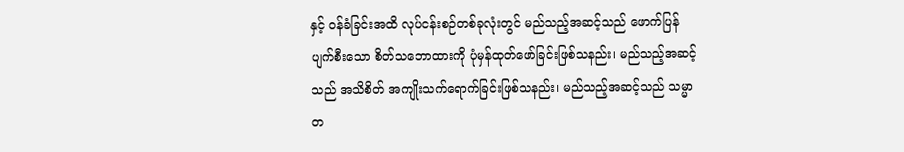နှင့် ဝန်ခံခြင်းအထိ လုပ်ငန်းစဉ်တစ်ခုလုံးတွင် မည်သည့်အဆင့်သည် ဖောက်ပြန်ပျက်စီးသော စိတ်သဘောထားကို ပုံမှန်ထုတ်ဖော်ခြင်းဖြစ်သနည်း၊ မည်သည့်အဆင့်သည် အသိစိတ် အကျိုးသက်ရောက်ခြင်းဖြစ်သနည်း၊ မည်သည့်အဆင့်သည် သမ္မာတ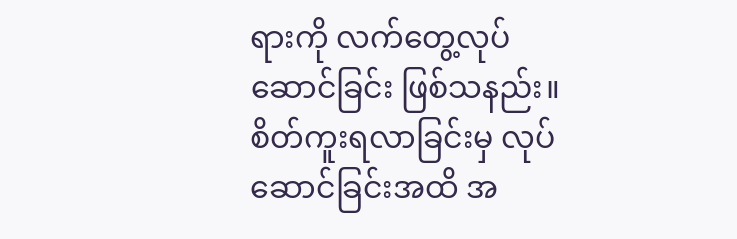ရားကို လက်တွေ့လုပ်ဆောင်ခြင်း ဖြစ်သနည်း။ စိတ်ကူးရလာခြင်းမှ လုပ်ဆောင်ခြင်းအထိ အ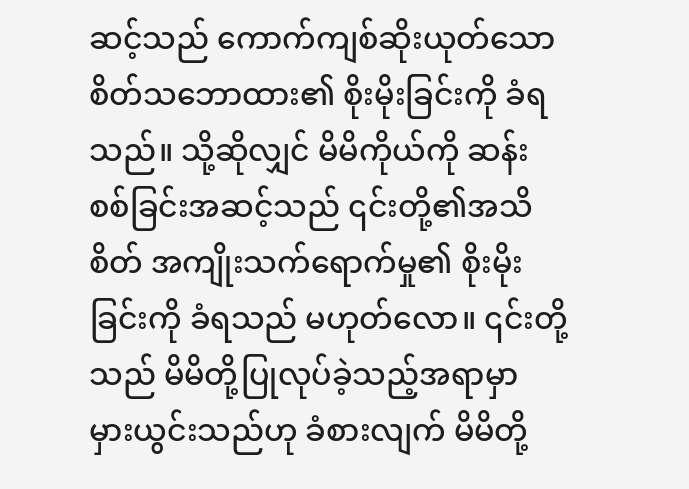ဆင့်သည် ကောက်ကျစ်ဆိုးယုတ်သော စိတ်သဘောထား၏ စိုးမိုးခြင်းကို ခံရသည်။ သို့ဆိုလျှင် မိမိကိုယ်ကို ဆန်းစစ်ခြင်းအဆင့်သည် ၎င်းတို့၏အသိစိတ် အကျိုးသက်ရောက်မှု၏ စိုးမိုးခြင်းကို ခံရသည် မဟုတ်လော။ ၎င်းတို့သည် မိမိတို့ပြုလုပ်ခဲ့သည့်အရာမှာ မှားယွင်းသည်ဟု ခံစားလျက် မိမိတို့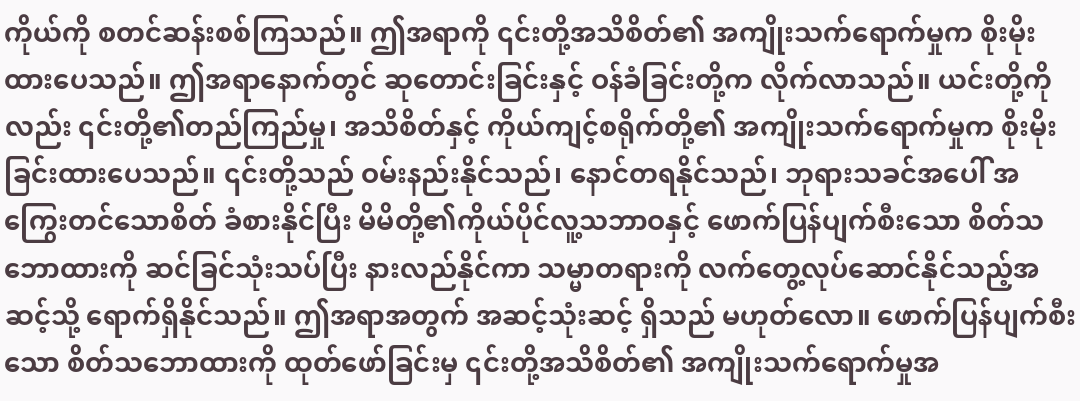ကိုယ်ကို စတင်ဆန်းစစ်ကြသည်။ ဤအရာကို ၎င်းတို့အသိစိတ်၏ အကျိုးသက်ရောက်မှုက စိုးမိုးထားပေသည်။ ဤအရာနောက်တွင် ဆုတောင်းခြင်းနှင့် ဝန်ခံခြင်းတို့က လိုက်လာသည်။ ယင်းတို့ကိုလည်း ၎င်းတို့၏တည်ကြည်မှု၊ အသိစိတ်နှင့် ကိုယ်ကျင့်စရိုက်တို့၏ အကျိုးသက်ရောက်မှုက စိုးမိုးခြင်းထားပေသည်။ ၎င်းတို့သည် ဝမ်းနည်းနိုင်သည်၊ နောင်တရနိုင်သည်၊ ဘုရားသခင်အပေါ် အကြွေးတင်သောစိတ် ခံစားနိုင်ပြီး မိမိတို့၏ကိုယ်ပိုင်လူ့သဘာဝနှင့် ဖောက်ပြန်ပျက်စီးသော စိတ်သဘောထားကို ဆင်ခြင်သုံးသပ်ပြီး နားလည်နိုင်ကာ သမ္မာတရားကို လက်တွေ့လုပ်ဆောင်နိုင်သည့်အဆင့်သို့ ရောက်ရှိနိုင်သည်။ ဤအရာအတွက် အဆင့်သုံးဆင့် ရှိသည် မဟုတ်လော။ ဖောက်ပြန်ပျက်စီးသော စိတ်သဘောထားကို ထုတ်ဖော်ခြင်းမှ ၎င်းတို့အသိစိတ်၏ အကျိုးသက်ရောက်မှုအ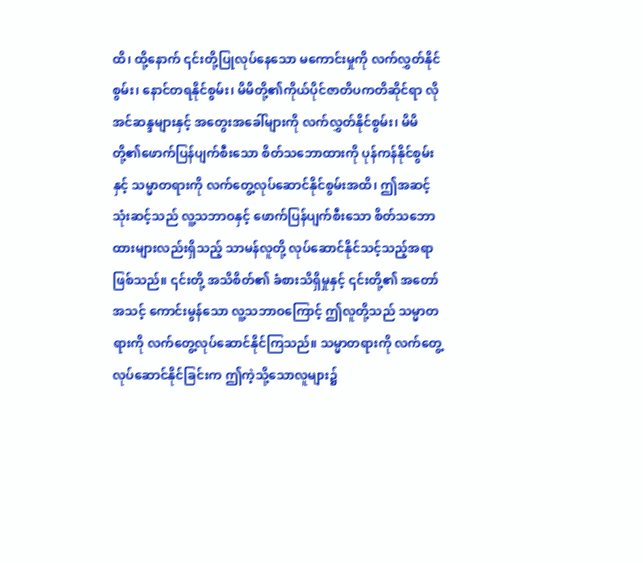ထိ၊ ထို့နောက် ၎င်းတို့ပြုလုပ်နေသော မကောင်းမှုကို လက်လွှတ်နိုင်စွမ်း၊ နောင်တရနိုင်စွမ်း၊ မိမိတို့၏ကိုယ်ပိုင်ဇာတိပကတိဆိုင်ရာ လိုအင်ဆန္ဒများနှင့် အတွေးအခေါ်များကို လက်လွှတ်နိုင်စွမ်း၊ မိမိတို့၏ဖောက်ပြန်ပျက်စီးသော စိတ်သဘောထားကို ပုန်ကန်နိုင်စွမ်းနှင့် သမ္မာတရားကို လက်တွေ့လုပ်ဆောင်နိုင်စွမ်းအထိ၊ ဤအဆင့်သုံးဆင့်သည် လူ့သဘာဝနှင့် ဖောက်ပြန်ပျက်စီးသော စိတ်သဘောထားများလည်းရှိသည့် သာမန်လူတို့ လုပ်ဆောင်နိုင်သင့်သည့်အရာ ဖြစ်သည်။ ၎င်းတို့ အသိစိတ်၏ ခံစားသိရှိမှုနှင့် ၎င်းတို့၏ အတော်အသင့် ကောင်းမွန်သော လူ့သဘာဝကြောင့် ဤလူတို့သည် သမ္မာတရားကို လက်တွေ့လုပ်ဆောင်နိုင်ကြသည်။ သမ္မာတရားကို လက်တွေ့လုပ်ဆောင်နိုင်ခြင်းက ဤကဲ့သို့သောလူများ၌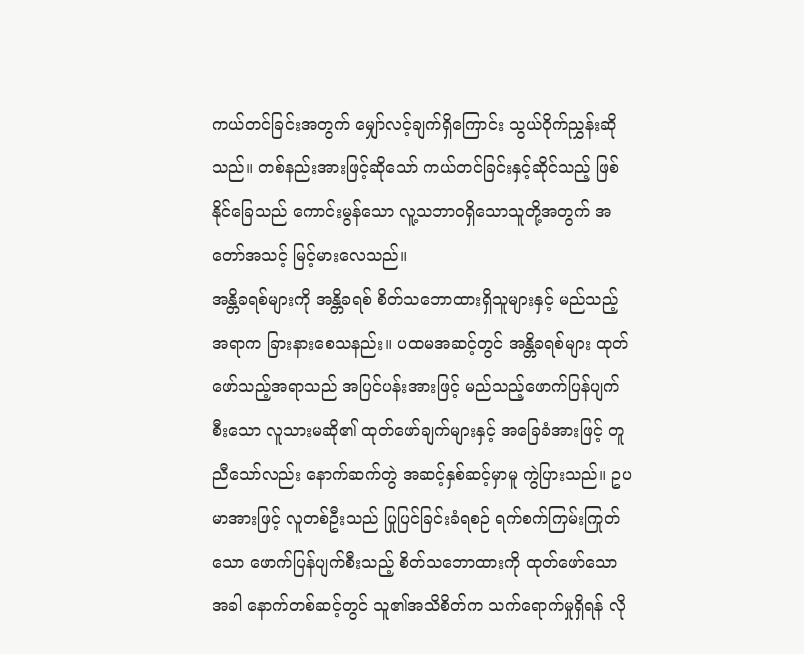ကယ်တင်ခြင်းအတွက် မျှော်လင့်ချက်ရှိကြောင်း သွယ်ဝိုက်ညွှန်းဆိုသည်။ တစ်နည်းအားဖြင့်ဆိုသော် ကယ်တင်ခြင်းနှင့်ဆိုင်သည့် ဖြစ်နိုင်ခြေသည် ကောင်းမွန်သော လူ့သဘာဝရှိသောသူတို့အတွက် အတော်အသင့် မြင့်မားလေသည်။
အန္တိခရစ်များကို အန္တိခရစ် စိတ်သဘောထားရှိသူများနှင့် မည်သည့်အရာက ခြားနားစေသနည်း။ ပထမအဆင့်တွင် အန္တိခရစ်များ ထုတ်ဖော်သည့်အရာသည် အပြင်ပန်းအားဖြင့် မည်သည့်ဖောက်ပြန်ပျက်စီးသော လူသားမဆို၏ ထုတ်ဖော်ချက်များနှင့် အခြေခံအားဖြင့် တူညီသော်လည်း နောက်ဆက်တွဲ အဆင့်နှစ်ဆင့်မှာမူ ကွဲပြားသည်။ ဥပမာအားဖြင့် လူတစ်ဦးသည် ပြုပြင်ခြင်းခံရစဉ် ရက်စက်ကြမ်းကြုတ်သော ဖောက်ပြန်ပျက်စီးသည့် စိတ်သဘောထားကို ထုတ်ဖော်သောအခါ နောက်တစ်ဆင့်တွင် သူ၏အသိစိတ်က သက်ရောက်မှုရှိရန် လို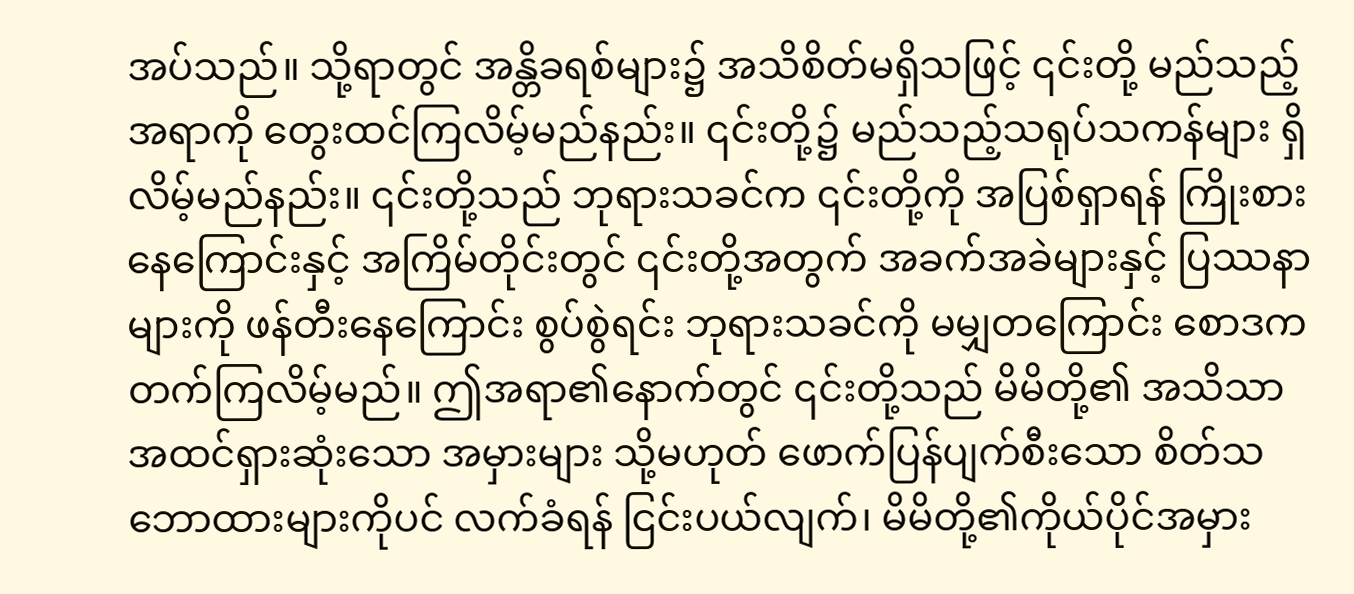အပ်သည်။ သို့ရာတွင် အန္တိခရစ်များ၌ အသိစိတ်မရှိသဖြင့် ၎င်းတို့ မည်သည့်အရာကို တွေးထင်ကြလိမ့်မည်နည်း။ ၎င်းတို့၌ မည်သည့်သရုပ်သကန်များ ရှိလိမ့်မည်နည်း။ ၎င်းတို့သည် ဘုရားသခင်က ၎င်းတို့ကို အပြစ်ရှာရန် ကြိုးစားနေကြောင်းနှင့် အကြိမ်တိုင်းတွင် ၎င်းတို့အတွက် အခက်အခဲများနှင့် ပြဿနာများကို ဖန်တီးနေကြောင်း စွပ်စွဲရင်း ဘုရားသခင်ကို မမျှတကြောင်း စောဒကတက်ကြလိမ့်မည်။ ဤအရာ၏နောက်တွင် ၎င်းတို့သည် မိမိတို့၏ အသိသာအထင်ရှားဆုံးသော အမှားများ သို့မဟုတ် ဖောက်ပြန်ပျက်စီးသော စိတ်သဘောထားများကိုပင် လက်ခံရန် ငြင်းပယ်လျက်၊ မိမိတို့၏ကိုယ်ပိုင်အမှား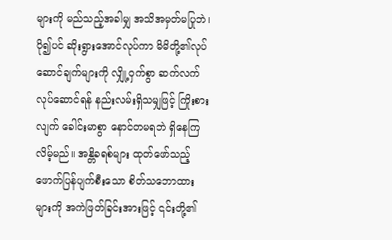များကို မည်သည့်အခါမျှ အသိအမှတ်မပြုဘဲ၊ ပို၍ပင် ဆိုးရွားအောင်လုပ်ကာ မိမိတို့၏လုပ်ဆောင်ချက်များကို လျှို့ဝှက်စွာ ဆက်လက်လုပ်ဆောင်ရန် နည်းလမ်းရှိသမျှဖြင့် ကြိုးစားလျက် ခေါင်းမာစွာ နောင်တမရဘဲ ရှိနေကြလိမ့်မည်။ အန္တိခရစ်များ ထုတ်ဖော်သည့် ဖောက်ပြန်ပျက်စီးသော စိတ်သဘောထားများကို အကဲဖြတ်ခြင်းအားဖြင့် ၎င်းတို့၏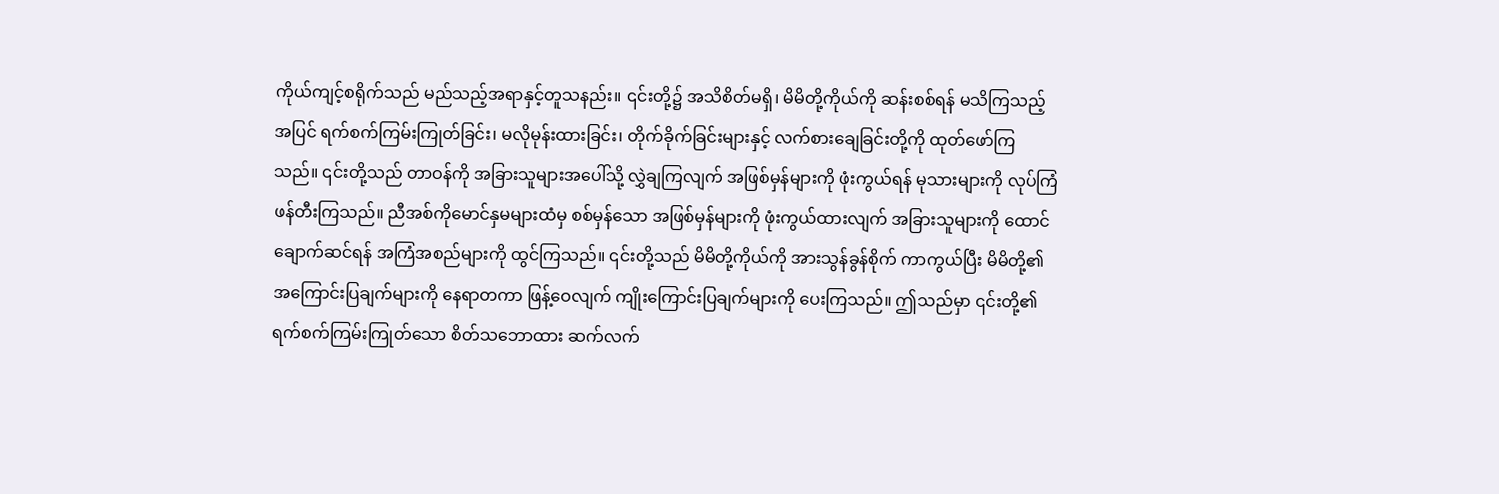ကိုယ်ကျင့်စရိုက်သည် မည်သည့်အရာနှင့်တူသနည်း။ ၎င်းတို့၌ အသိစိတ်မရှိ၊ မိမိတို့ကိုယ်ကို ဆန်းစစ်ရန် မသိကြသည့်အပြင် ရက်စက်ကြမ်းကြုတ်ခြင်း၊ မလိုမုန်းထားခြင်း၊ တိုက်ခိုက်ခြင်းများနှင့် လက်စားချေခြင်းတို့ကို ထုတ်ဖော်ကြသည်။ ၎င်းတို့သည် တာဝန်ကို အခြားသူများအပေါ်သို့ လွှဲချကြလျက် အဖြစ်မှန်များကို ဖုံးကွယ်ရန် မုသားများကို လုပ်ကြံဖန်တီးကြသည်။ ညီအစ်ကိုမောင်နှမများထံမှ စစ်မှန်သော အဖြစ်မှန်များကို ဖုံးကွယ်ထားလျက် အခြားသူများကို ထောင်ချောက်ဆင်ရန် အကြံအစည်များကို ထွင်ကြသည်။ ၎င်းတို့သည် မိမိတို့ကိုယ်ကို အားသွန်ခွန်စိုက် ကာကွယ်ပြီး မိမိတို့၏ အကြောင်းပြချက်များကို နေရာတကာ ဖြန့်ဝေလျက် ကျိုးကြောင်းပြချက်များကို ပေးကြသည်။ ဤသည်မှာ ၎င်းတို့၏ရက်စက်ကြမ်းကြုတ်သော စိတ်သဘောထား ဆက်လက်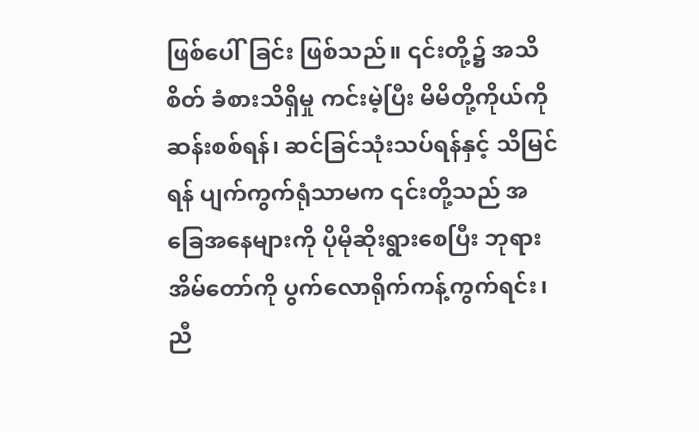ဖြစ်ပေါ်ခြင်း ဖြစ်သည်။ ၎င်းတို့၌ အသိစိတ် ခံစားသိရှိမှု ကင်းမဲ့ပြီး မိမိတို့ကိုယ်ကို ဆန်းစစ်ရန်၊ ဆင်ခြင်သုံးသပ်ရန်နှင့် သိမြင်ရန် ပျက်ကွက်ရုံသာမက ၎င်းတို့သည် အခြေအနေများကို ပိုမိုဆိုးရွားစေပြီး ဘုရားအိမ်တော်ကို ပွက်လောရိုက်ကန့်ကွက်ရင်း၊ ညီ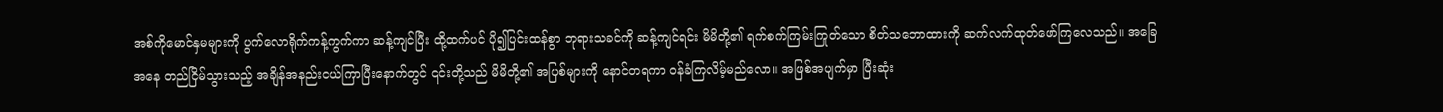အစ်ကိုမောင်နှမများကို ပွက်လောရိုက်ကန့်ကွက်ကာ ဆန့်ကျင်ပြီး ထို့ထက်ပင် ပို၍ပြင်းထန်စွာ ဘုရားသခင်ကို ဆန့်ကျင်ရင်း မိမိတို့၏ ရက်စက်ကြမ်းကြုတ်သော စိတ်သဘောထားကို ဆက်လက်ထုတ်ဖော်ကြလေသည်။ အခြေအနေ တည်ငြိမ်သွားသည့် အချိန်အနည်းငယ်ကြာပြီးနောက်တွင် ၎င်းတို့သည် မိမိတို့၏ အပြစ်များကို နောင်တရကာ ဝန်ခံကြလိမ့်မည်လော။ အဖြစ်အပျက်မှာ ပြီးဆုံး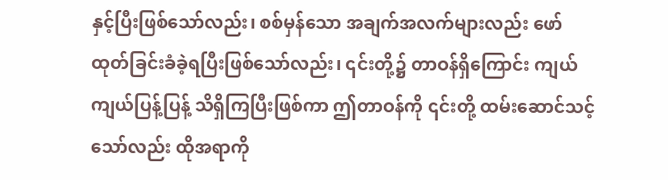နှင့်ပြီးဖြစ်သော်လည်း၊ စစ်မှန်သော အချက်အလက်များလည်း ဖော်ထုတ်ခြင်းခံခဲ့ရပြီးဖြစ်သော်လည်း၊ ၎င်းတို့၌ တာဝန်ရှိကြောင်း ကျယ်ကျယ်ပြန့်ပြန့် သိရှိကြပြီးဖြစ်ကာ ဤတာဝန်ကို ၎င်းတို့ ထမ်းဆောင်သင့်သော်လည်း ထိုအရာကို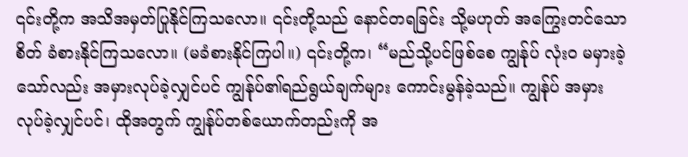၎င်းတို့က အသိအမှတ်ပြုနိုင်ကြသလော။ ၎င်းတို့သည် နောင်တရခြင်း သို့မဟုတ် အကြွေးတင်သောစိတ် ခံစားနိုင်ကြသလော။ (မခံစားနိုင်ကြပါ။) ၎င်းတို့က၊ “မည်သို့ပင်ဖြစ်စေ ကျွန်ုပ် လုံးဝ မမှားခဲ့သော်လည်း အမှားလုပ်ခဲ့လျှင်ပင် ကျွန်ုပ်၏ရည်ရွယ်ချက်များ ကောင်းမွန်ခဲ့သည်။ ကျွန်ုပ် အမှားလုပ်ခဲ့လျှင်ပင်၊ ထိုအတွက် ကျွန်ုပ်တစ်ယောက်တည်းကို အ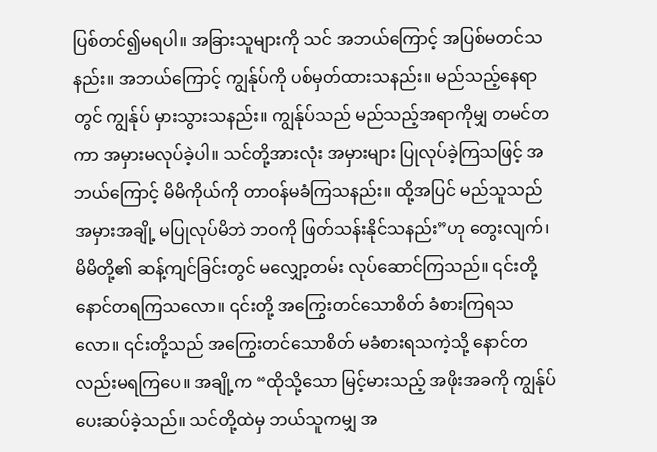ပြစ်တင်၍မရပါ။ အခြားသူများကို သင် အဘယ်ကြောင့် အပြစ်မတင်သနည်း။ အဘယ်ကြောင့် ကျွန်ုပ်ကို ပစ်မှတ်ထားသနည်း။ မည်သည့်နေရာတွင် ကျွန်ုပ် မှားသွားသနည်း။ ကျွန်ုပ်သည် မည်သည့်အရာကိုမျှ တမင်တကာ အမှားမလုပ်ခဲ့ပါ။ သင်တို့အားလုံး အမှားများ ပြုလုပ်ခဲ့ကြသဖြင့် အဘယ်ကြောင့် မိမိကိုယ်ကို တာဝန်မခံကြသနည်း။ ထို့အပြင် မည်သူသည်အမှားအချို့ မပြုလုပ်မိဘဲ ဘဝကို ဖြတ်သန်းနိုင်သနည်း”ဟု တွေးလျက်၊ မိမိတို့၏ ဆန့်ကျင်ခြင်းတွင် မလျှော့တမ်း လုပ်ဆောင်ကြသည်။ ၎င်းတို့ နောင်တရကြသလော။ ၎င်းတို့ အကြွေးတင်သောစိတ် ခံစားကြရသလော။ ၎င်းတို့သည် အကြွေးတင်သောစိတ် မခံစားရသကဲ့သို့ နောင်တလည်းမရကြပေ။ အချို့က “ထိုသို့သော မြင့်မားသည့် အဖိုးအခကို ကျွန်ုပ် ပေးဆပ်ခဲ့သည်။ သင်တို့ထဲမှ ဘယ်သူကမျှ အ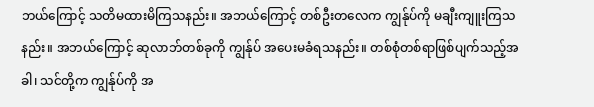ဘယ်ကြောင့် သတိမထားမိကြသနည်း။ အဘယ်ကြောင့် တစ်ဦးတလေက ကျွန်ုပ်ကို မချီးကျူးကြသနည်း။ အဘယ်ကြောင့် ဆုလာဘ်တစ်ခုကို ကျွန်ုပ် အပေးမခံရသနည်း။ တစ်စုံတစ်ရာဖြစ်ပျက်သည့်အခါ၊ သင်တို့က ကျွန်ုပ်ကို အ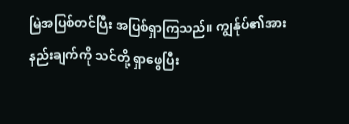မြဲအပြစ်တင်ပြီး အပြစ်ရှာကြသည်။ ကျွန်ုပ်၏အားနည်းချက်ကို သင်တို့ ရှာဖွေပြီး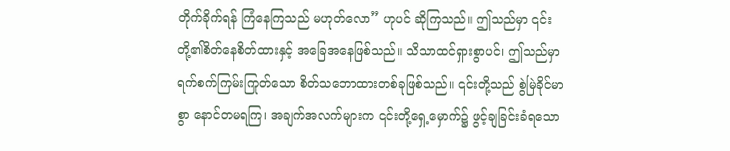တိုက်ခိုက်ရန် ကြံနေကြသည် မဟုတ်လော” ဟုပင် ဆိုကြသည်။ ဤသည်မှာ ၎င်းတို့၏စိတ်နေစိတ်ထားနှင့် အခြေအနေဖြစ်သည်။ သိသာထင်ရှားစွာပင်၊ ဤသည်မှာ ရက်စက်ကြမ်းကြုတ်သော စိတ်သဘောထားတစ်ခုဖြစ်သည်။ ၎င်းတို့သည် စွဲမြဲခိုင်မာစွာ နောင်တမရကြ၊ အချက်အလက်များက ၎င်းတို့ရှေ့မှောက်၌ ဖွင့်ချခြင်းခံရသော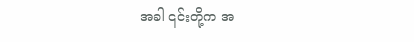အခါ ၎င်းတို့က အ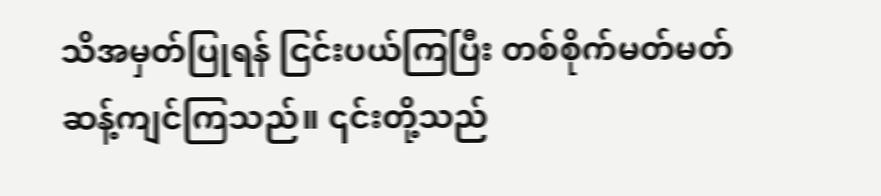သိအမှတ်ပြုရန် ငြင်းပယ်ကြပြီး တစ်စိုက်မတ်မတ် ဆန့်ကျင်ကြသည်။ ၎င်းတို့သည်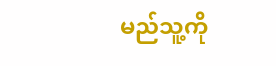မည်သူ့ကို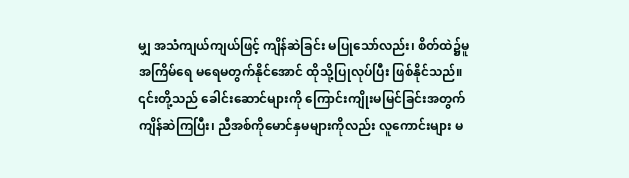မျှ အသံကျယ်ကျယ်ဖြင့် ကျိန်ဆဲခြင်း မပြုသော်လည်း၊ စိတ်ထဲ၌မူ အကြိမ်ရေ မရေမတွက်နိုင်အောင် ထိုသို့ပြုလုပ်ပြီး ဖြစ်နိုင်သည်။ ၎င်းတို့သည် ခေါင်းဆောင်များကို ကြောင်းကျိုးမမြင်ခြင်းအတွက် ကျိန်ဆဲကြပြီး၊ ညီအစ်ကိုမောင်နှမများကိုလည်း လူကောင်းများ မ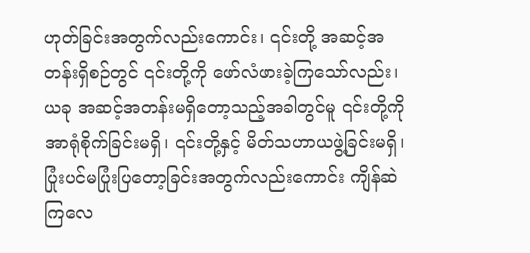ဟုတ်ခြင်းအတွက်လည်းကောင်း၊ ၎င်းတို့ အဆင့်အတန်းရှိစဉ်တွင် ၎င်းတို့ကို ဖော်လံဖားခဲ့ကြသော်လည်း၊ ယခု အဆင့်အတန်းမရှိတော့သည့်အခါတွင်မူ ၎င်းတို့ကို အာရုံစိုက်ခြင်းမရှိ၊ ၎င်းတို့နှင့် မိတ်သဟာယဖွဲ့ခြင်းမရှိ၊ ပြုံးပင်မပြုံးပြတော့ခြင်းအတွက်လည်းကောင်း ကျိန်ဆဲကြလေ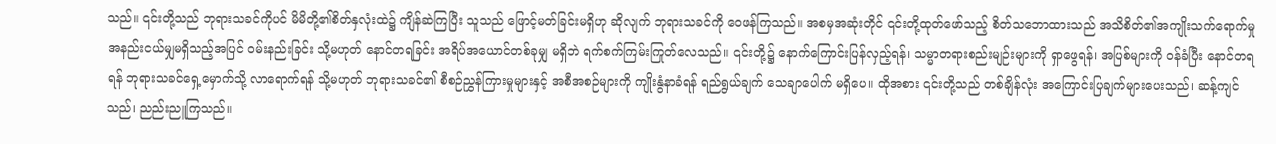သည်။ ၎င်းတို့သည် ဘုရားသခင်ကိုပင် မိမိတို့၏စိတ်နှလုံးထဲ၌ ကျိန်ဆဲကြပြီး သူသည် ဖြောင့်မတ်ခြင်းမရှိဟု ဆိုလျက် ဘုရားသခင်ကို ဝေဖန်ကြသည်။ အစမှအဆုံးတိုင် ၎င်းတို့ထုတ်ဖော်သည့် စိတ်သဘောထားသည် အသိစိတ်၏အကျိုးသက်ရောက်မှု အနည်းငယ်မျှမရှိသည့်အပြင် ဝမ်းနည်းခြင်း သို့မဟုတ် နောင်တရခြင်း အရိပ်အယောင်တစ်ခုမျှ မရှိဘဲ ရက်စက်ကြမ်းကြုတ်လေသည်။ ၎င်းတို့၌ နောက်ကြောင်းပြန်လှည့်ရန်၊ သမ္မာတရားစည်းမျဉ်းများကို ရှာဖွေရန်၊ အပြစ်များကို ဝန်ခံပြီး နောင်တရရန် ဘုရားသခင်ရှေ့မှောက်သို့ လာရောက်ရန် သို့မဟုတ် ဘုရားသခင်၏ စီစဉ်ညွှန်ကြားမှုများနှင့် အစီအစဉ်များကို ကျိုးနွံနာခံရန် ရည်ရွယ်ချက် သေချာပေါက် မရှိပေ။ ထိုအစား ၎င်းတို့သည် တစ်ချိန်လုံး အကြောင်းပြချက်များပေးသည်၊ ဆန့်ကျင်သည်၊ ညည်းညူကြသည်။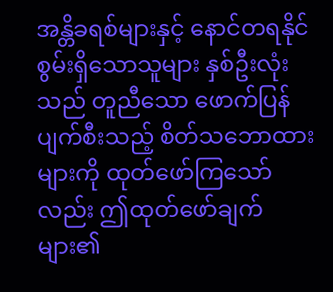အန္တိခရစ်များနှင့် နောင်တရနိုင်စွမ်းရှိသောသူများ နှစ်ဦးလုံးသည် တူညီသော ဖောက်ပြန်ပျက်စီးသည့် စိတ်သဘောထားများကို ထုတ်ဖော်ကြသော်လည်း ဤထုတ်ဖော်ချက်များ၏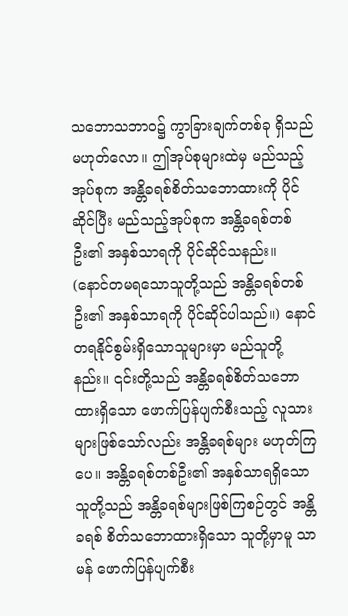သဘောသဘာဝ၌ ကွာခြားချက်တစ်ခု ရှိသည်မဟုတ်လော။ ဤအုပ်စုများထဲမှ မည်သည့်အုပ်စုက အန္တိခရစ်စိတ်သဘောထားကို ပိုင်ဆိုင်ပြီး မည်သည့်အုပ်စုက အန္တိခရစ်တစ်ဦး၏ အနှစ်သာရကို ပိုင်ဆိုင်သနည်း။ (နောင်တမရသောသူတို့သည် အန္တိခရစ်တစ်ဦး၏ အနှစ်သာရကို ပိုင်ဆိုင်ပါသည်။) နောင်တရနိုင်စွမ်းရှိသောသူများမှာ မည်သူတို့နည်း။ ၎င်းတို့သည် အန္တိခရစ်စိတ်သဘောထားရှိသော ဖောက်ပြန်ပျက်စီးသည့် လူသားများဖြစ်သော်လည်း အန္တိခရစ်များ မဟုတ်ကြပေ။ အန္တိခရစ်တစ်ဦး၏ အနှစ်သာရရှိသောသူတို့သည် အန္တိခရစ်များဖြစ်ကြစဉ်တွင် အန္တိခရစ် စိတ်သဘောထားရှိသော သူတို့မှာမူ သာမန် ဖောက်ပြန်ပျက်စီး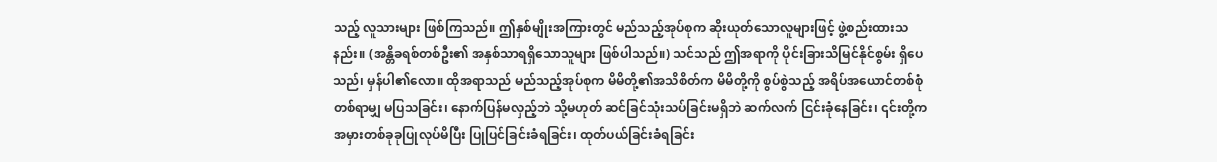သည့် လူသားများ ဖြစ်ကြသည်။ ဤနှစ်မျိုးအကြားတွင် မည်သည့်အုပ်စုက ဆိုးယုတ်သောလူများဖြင့် ဖွဲ့စည်းထားသနည်း။ (အန္တိခရစ်တစ်ဦး၏ အနှစ်သာရရှိသောသူများ ဖြစ်ပါသည်။) သင်သည် ဤအရာကို ပိုင်းခြားသိမြင်နိုင်စွမ်း ရှိပေသည်၊ မှန်ပါ၏လော။ ထိုအရာသည် မည်သည့်အုပ်စုက မိမိတို့၏အသိစိတ်က မိမိတို့ကို စွပ်စွဲသည့် အရိပ်အယောင်တစ်စုံတစ်ရာမျှ မပြသခြင်း၊ နောက်ပြန်မလှည့်ဘဲ သို့မဟုတ် ဆင်ခြင်သုံးသပ်ခြင်းမရှိဘဲ ဆက်လက် ငြင်းခုံနေခြင်း၊ ၎င်းတို့က အမှားတစ်ခုခုပြုလုပ်မိပြီး ပြုပြင်ခြင်းခံရခြင်း၊ ထုတ်ပယ်ခြင်းခံရခြင်း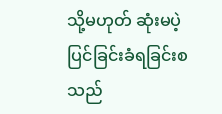သို့မဟုတ် ဆုံးမပဲ့ပြင်ခြင်းခံရခြင်းစသည်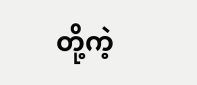တို့ကဲ့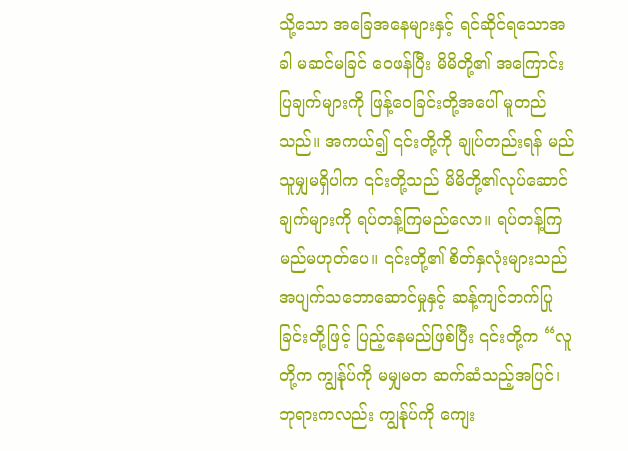သို့သော အခြေအနေများနှင့် ရင်ဆိုင်ရသောအခါ မဆင်မခြင် ဝေဖန်ပြီး မိမိတို့၏ အကြောင်းပြချက်များကို ဖြန့်ဝေခြင်းတို့အပေါ် မူတည်သည်။ အကယ်၍ ၎င်းတို့ကို ချုပ်တည်းရန် မည်သူမျှမရှိပါက ၎င်းတို့သည် မိမိတို့၏လုပ်ဆောင်ချက်များကို ရပ်တန့်ကြမည်လော။ ရပ်တန့်ကြမည်မဟုတ်ပေ။ ၎င်းတို့၏ စိတ်နှလုံးများသည် အပျက်သဘောဆောင်မှုနှင့် ဆန့်ကျင်ဘက်ပြုခြင်းတို့ဖြင့် ပြည့်နေမည်ဖြစ်ပြီး ၎င်းတို့က “လူတို့က ကျွန်ုပ်ကို မမျှမတ ဆက်ဆံသည့်အပြင်၊ ဘုရားကလည်း ကျွန်ုပ်ကို ကျေး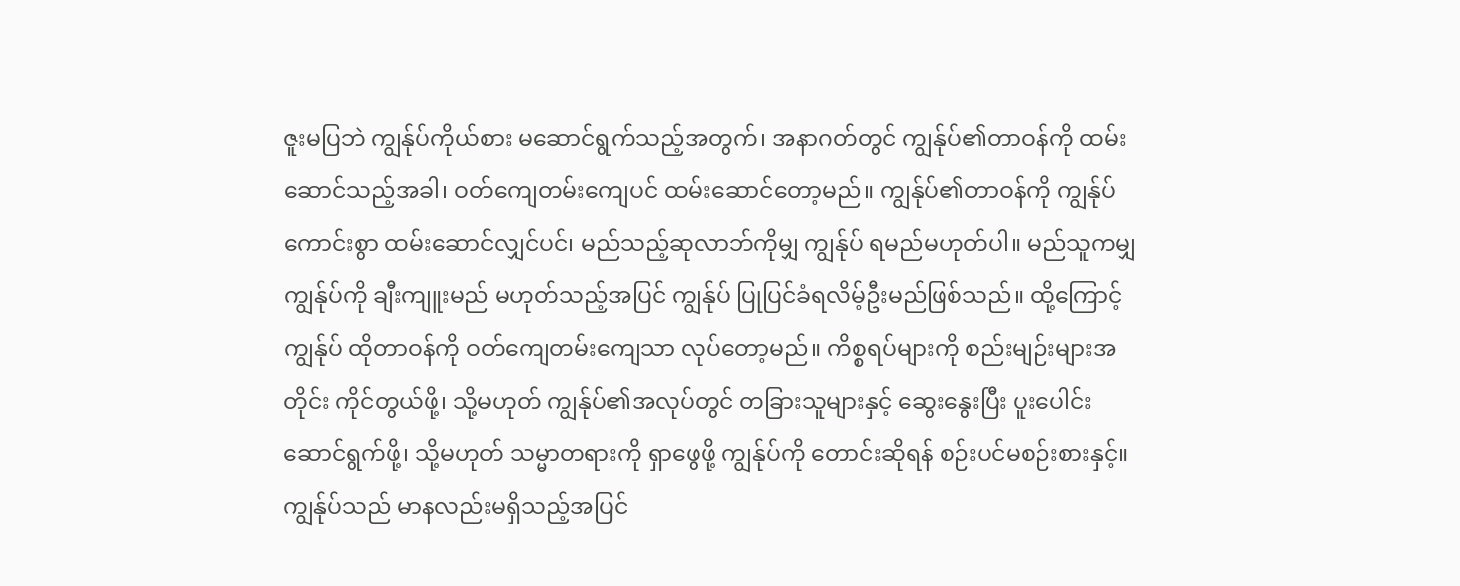ဇူးမပြဘဲ ကျွန်ုပ်ကိုယ်စား မဆောင်ရွက်သည့်အတွက်၊ အနာဂတ်တွင် ကျွန်ုပ်၏တာဝန်ကို ထမ်းဆောင်သည့်အခါ၊ ဝတ်ကျေတမ်းကျေပင် ထမ်းဆောင်တော့မည်။ ကျွန်ုပ်၏တာဝန်ကို ကျွန်ုပ် ကောင်းစွာ ထမ်းဆောင်လျှင်ပင်၊ မည်သည့်ဆုလာဘ်ကိုမျှ ကျွန်ုပ် ရမည်မဟုတ်ပါ။ မည်သူကမျှ ကျွန်ုပ်ကို ချီးကျူးမည် မဟုတ်သည့်အပြင် ကျွန်ုပ် ပြုပြင်ခံရလိမ့်ဦးမည်ဖြစ်သည်။ ထို့ကြောင့် ကျွန်ုပ် ထိုတာဝန်ကို ဝတ်ကျေတမ်းကျေသာ လုပ်တော့မည်။ ကိစ္စရပ်များကို စည်းမျဉ်းများအတိုင်း ကိုင်တွယ်ဖို့၊ သို့မဟုတ် ကျွန်ုပ်၏အလုပ်တွင် တခြားသူများနှင့် ဆွေးနွေးပြီး ပူးပေါင်းဆောင်ရွက်ဖို့၊ သို့မဟုတ် သမ္မာတရားကို ရှာဖွေဖို့ ကျွန်ုပ်ကို တောင်းဆိုရန် စဉ်းပင်မစဉ်းစားနှင့်။ ကျွန်ုပ်သည် မာနလည်းမရှိသည့်အပြင်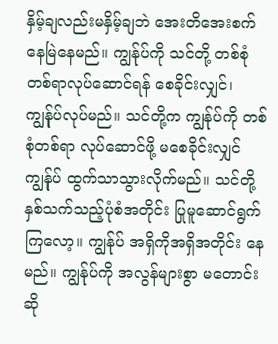နှိမ့်ချလည်းမနှိမ့်ချဘဲ အေးတိအေးစက်နေမြဲနေမည်။ ကျွန်ုပ်ကို သင်တို့ တစ်စုံတစ်ရာလုပ်ဆောင်ရန် စေခိုင်းလျှင်၊ ကျွန်ုပ်လုပ်မည်။ သင်တို့က ကျွန်ုပ်ကို တစ်စုံတစ်ရာ လုပ်ဆောင်ဖို့ မစေခိုင်းလျှင် ကျွန်ုပ် ထွက်သာသွားလိုက်မည်။ သင်တို့ နှစ်သက်သည့်ပုံစံအတိုင်း ပြုမူဆောင်ရွက်ကြလော့။ ကျွန်ုပ် အရှိကိုအရှိအတိုင်း နေမည်။ ကျွန်ုပ်ကို အလွန်များစွာ မတောင်းဆို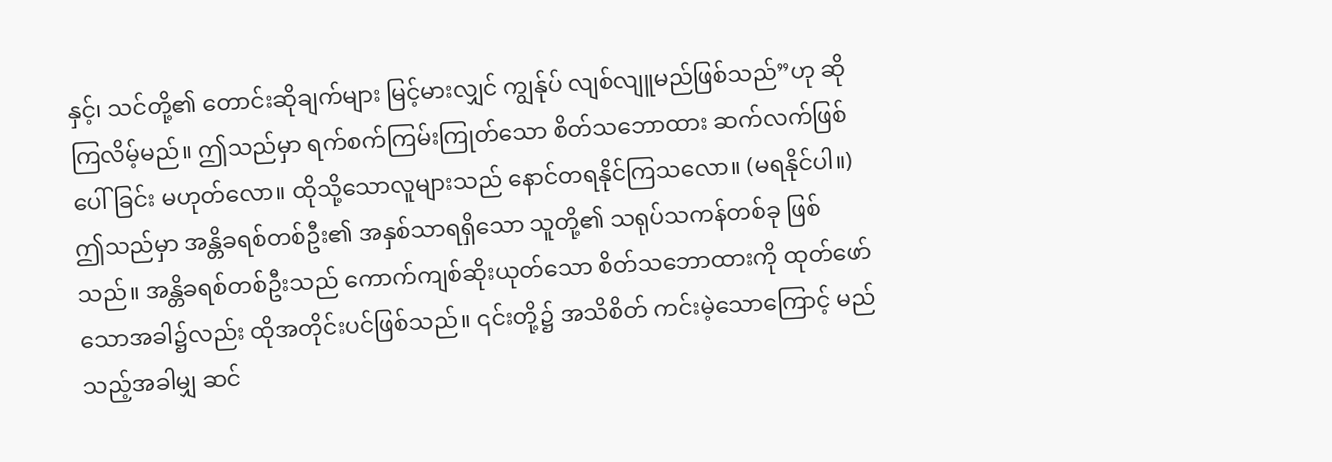နှင့်၊ သင်တို့၏ တောင်းဆိုချက်များ မြင့်မားလျှင် ကျွန်ုပ် လျစ်လျူမည်ဖြစ်သည်”ဟု ဆိုကြလိမ့်မည်။ ဤသည်မှာ ရက်စက်ကြမ်းကြုတ်သော စိတ်သဘောထား ဆက်လက်ဖြစ်ပေါ်ခြင်း မဟုတ်လော။ ထိုသို့သောလူများသည် နောင်တရနိုင်ကြသလော။ (မရနိုင်ပါ။) ဤသည်မှာ အန္တိခရစ်တစ်ဦး၏ အနှစ်သာရရှိသော သူတို့၏ သရုပ်သကန်တစ်ခု ဖြစ်သည်။ အန္တိခရစ်တစ်ဦးသည် ကောက်ကျစ်ဆိုးယုတ်သော စိတ်သဘောထားကို ထုတ်ဖော်သောအခါ၌လည်း ထိုအတိုင်းပင်ဖြစ်သည်။ ၎င်းတို့၌ အသိစိတ် ကင်းမဲ့သောကြောင့် မည်သည့်အခါမျှ ဆင်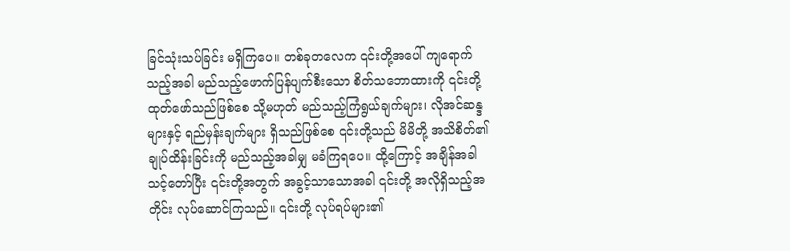ခြင်သုံးသပ်ခြင်း မရှိကြပေ။ တစ်ခုတလေက ၎င်းတို့အပေါ် ကျရောက်သည့်အခါ မည်သည့်ဖောက်ပြန်ပျက်စီးသော စိတ်သဘောထားကို ၎င်းတို့ ထုတ်ဖော်သည်ဖြစ်စေ သို့မဟုတ် မည်သည့်ကြံရွယ်ချက်များ၊ လိုအင်ဆန္ဒများနှင့် ရည်မှန်းချက်များ ရှိသည်ဖြစ်စေ ၎င်းတို့သည် မိမိတို့ အသိစိတ်၏ ချုပ်ထိန်းခြင်းကို မည်သည့်အခါမျှ မခံကြရပေ။ ထို့ကြောင့် အချိန်အခါ သင့်တော်ပြီး ၎င်းတို့အတွက် အခွင့်သာသောအခါ ၎င်းတို့ အလိုရှိသည့်အတိုင်း လုပ်ဆောင်ကြသည်။ ၎င်းတို့ လုပ်ရပ်များ၏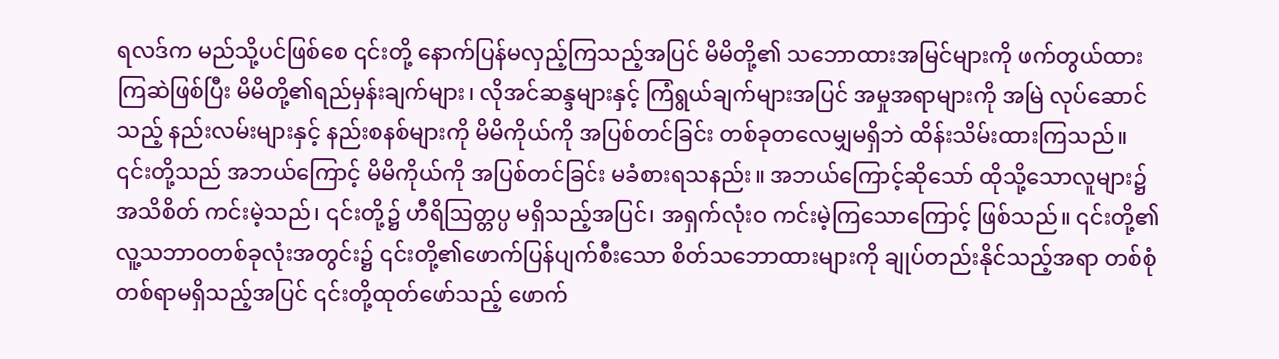ရလဒ်က မည်သို့ပင်ဖြစ်စေ ၎င်းတို့ နောက်ပြန်မလှည့်ကြသည့်အပြင် မိမိတို့၏ သဘောထားအမြင်များကို ဖက်တွယ်ထားကြဆဲဖြစ်ပြီး မိမိတို့၏ရည်မှန်းချက်များ၊ လိုအင်ဆန္ဒများနှင့် ကြံရွယ်ချက်များအပြင် အမှုအရာများကို အမြဲ လုပ်ဆောင်သည့် နည်းလမ်းများနှင့် နည်းစနစ်များကို မိမိကိုယ်ကို အပြစ်တင်ခြင်း တစ်ခုတလေမျှမရှိဘဲ ထိန်းသိမ်းထားကြသည်။ ၎င်းတို့သည် အဘယ်ကြောင့် မိမိကိုယ်ကို အပြစ်တင်ခြင်း မခံစားရသနည်း။ အဘယ်ကြောင့်ဆိုသော် ထိုသို့သောလူများ၌ အသိစိတ် ကင်းမဲ့သည်၊ ၎င်းတို့၌ ဟီရိဩတ္တပ္ပ မရှိသည့်အပြင်၊ အရှက်လုံးဝ ကင်းမဲ့ကြသောကြောင့် ဖြစ်သည်။ ၎င်းတို့၏ လူ့သဘာဝတစ်ခုလုံးအတွင်း၌ ၎င်းတို့၏ဖောက်ပြန်ပျက်စီးသော စိတ်သဘောထားများကို ချုပ်တည်းနိုင်သည့်အရာ တစ်စုံတစ်ရာမရှိသည့်အပြင် ၎င်းတို့ထုတ်ဖော်သည့် ဖောက်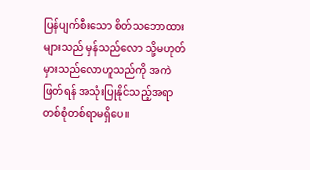ပြန်ပျက်စီးသော စိတ်သဘောထားများသည် မှန်သည်လော သို့မဟုတ် မှားသည်လောဟူသည်ကို အကဲဖြတ်ရန် အသုံးပြုနိုင်သည့်အရာ တစ်စုံတစ်ရာမရှိပေ။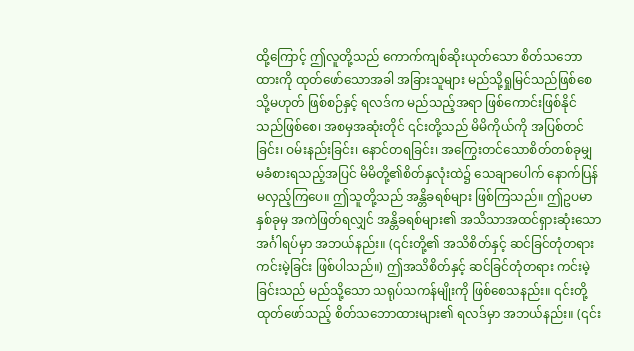ထို့ကြောင့် ဤလူတို့သည် ကောက်ကျစ်ဆိုးယုတ်သော စိတ်သဘောထားကို ထုတ်ဖော်သောအခါ အခြားသူများ မည်သို့ရှုမြင်သည်ဖြစ်စေ သို့မဟုတ် ဖြစ်စဉ်နှင့် ရလဒ်က မည်သည့်အရာ ဖြစ်ကောင်းဖြစ်နိုင်သည်ဖြစ်စေ၊ အစမှအဆုံးတိုင် ၎င်းတို့သည် မိမိကိုယ်ကို အပြစ်တင်ခြင်း၊ ဝမ်းနည်းခြင်း၊ နောင်တရခြင်း၊ အကြွေးတင်သောစိတ်တစ်ခုမျှ မခံစားရသည့်အပြင် မိမိတို့၏စိတ်နှလုံးထဲ၌ သေချာပေါက် နောက်ပြန်မလှည့်ကြပေ။ ဤသူတို့သည် အန္တိခရစ်များ ဖြစ်ကြသည်။ ဤဥပမာနှစ်ခုမှ အကဲဖြတ်ရလျှင် အန္တိခရစ်များ၏ အသိသာအထင်ရှားဆုံးသော အင်္ဂါရပ်မှာ အဘယ်နည်း။ (၎င်းတို့၏ အသိစိတ်နှင့် ဆင်ခြင်တုံတရား ကင်းမဲ့ခြင်း ဖြစ်ပါသည်။) ဤအသိစိတ်နှင့် ဆင်ခြင်တုံတရား ကင်းမဲ့ခြင်းသည် မည်သို့သော သရုပ်သကန်မျိုးကို ဖြစ်စေသနည်း။ ၎င်းတို့ ထုတ်ဖော်သည့် စိတ်သဘောထားများ၏ ရလဒ်မှာ အဘယ်နည်း။ (၎င်း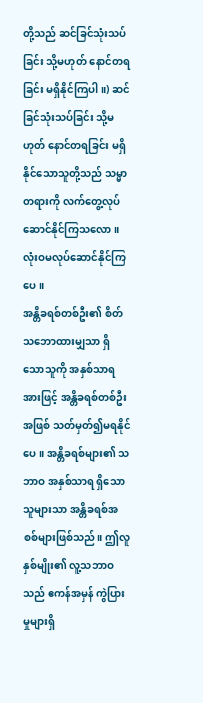တို့သည် ဆင်ခြင်သုံးသပ်ခြင်း သို့မဟုတ် နောင်တရခြင်း မရှိနိုင်ကြပါ။) ဆင်ခြင်သုံးသပ်ခြင်း သို့မဟုတ် နောင်တရခြင်း မရှိနိုင်သောသူတို့သည် သမ္မာတရားကို လက်တွေ့လုပ်ဆောင်နိုင်ကြသလော။ လုံးဝမလုပ်ဆောင်နိုင်ကြပေ။
အန္တိခရစ်တစ်ဦး၏ စိတ်သဘောထားမျှသာ ရှိသောသူကို အနှစ်သာရအားဖြင့် အန္တိခရစ်တစ်ဦးအဖြစ် သတ်မှတ်၍မရနိုင်ပေ။ အန္တိခရစ်များ၏ သဘာဝ အနှစ်သာရ ရှိသောသူများသာ အန္တိခရစ်အစစ်များဖြစ်သည်။ ဤလူနှစ်မျိုး၏ လူ့သဘာဝသည် ဧကန်အမှန် ကွဲပြားမှုများရှိ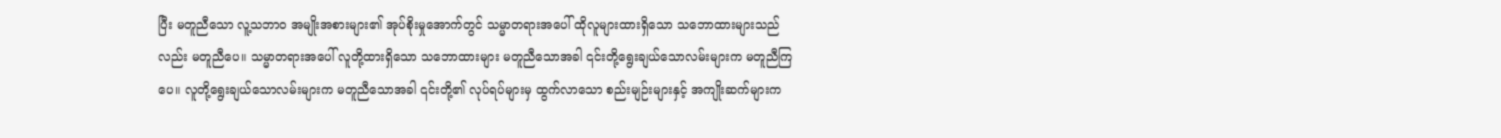ပြီး မတူညီသော လူ့သဘာဝ အမျိုးအစားများ၏ အုပ်စိုးမှုအောက်တွင် သမ္မာတရားအပေါ် ထိုလူများထားရှိသော သဘောထားများသည်လည်း မတူညီပေ။ သမ္မာတရားအပေါ် လူတို့ထားရှိသော သဘောထားများ မတူညီသောအခါ ၎င်းတို့ရွေးချယ်သောလမ်းများက မတူညီကြပေ။ လူတို့ရွေးချယ်သောလမ်းများက မတူညီသောအခါ ၎င်းတို့၏ လုပ်ရပ်များမှ ထွက်လာသော စည်းမျဉ်းများနှင့် အကျိုးဆက်များက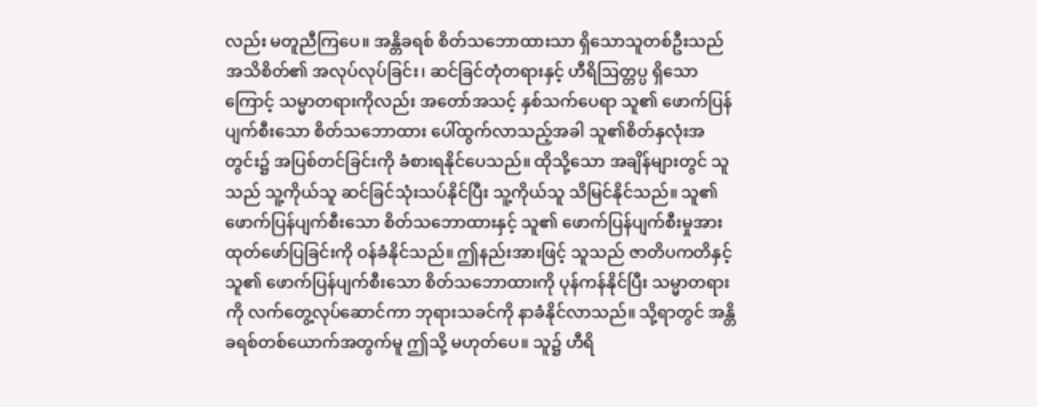လည်း မတူညီကြပေ။ အန္တိခရစ် စိတ်သဘောထားသာ ရှိသောသူတစ်ဦးသည် အသိစိတ်၏ အလုပ်လုပ်ခြင်း၊ ဆင်ခြင်တုံတရားနှင့် ဟီရိဩတ္တပ္ပ ရှိသောကြောင့် သမ္မာတရားကိုလည်း အတော်အသင့် နှစ်သက်ပေရာ သူ၏ ဖောက်ပြန်ပျက်စီးသော စိတ်သဘောထား ပေါ်ထွက်လာသည့်အခါ သူ၏စိတ်နှလုံးအတွင်း၌ အပြစ်တင်ခြင်းကို ခံစားရနိုင်ပေသည်။ ထိုသို့သော အချိန်များတွင် သူသည် သူ့ကိုယ်သူ ဆင်ခြင်သုံးသပ်နိုင်ပြီး သူ့ကိုယ်သူ သိမြင်နိုင်သည်။ သူ၏ ဖောက်ပြန်ပျက်စီးသော စိတ်သဘောထားနှင့် သူ၏ ဖောက်ပြန်ပျက်စီးမှုအား ထုတ်ဖော်ပြခြင်းကို ဝန်ခံနိုင်သည်။ ဤနည်းအားဖြင့် သူသည် ဇာတိပကတိနှင့် သူ၏ ဖောက်ပြန်ပျက်စီးသော စိတ်သဘောထားကို ပုန်ကန်နိုင်ပြီး သမ္မာတရားကို လက်တွေ့လုပ်ဆောင်ကာ ဘုရားသခင်ကို နာခံနိုင်လာသည်။ သို့ရာတွင် အန္တိခရစ်တစ်ယောက်အတွက်မူ ဤသို့ မဟုတ်ပေ။ သူ၌ ဟီရိ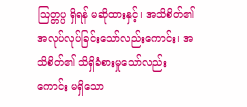ဩတ္တပ္ပ ရှိရန် မဆိုထားနှင့်၊ အသိစိတ်၏ အလုပ်လုပ်ခြင်းသော်လည်းကောင်း၊ အသိစိတ်၏ သိရှိခံစားမှုသော်လည်းကောင်း မရှိသော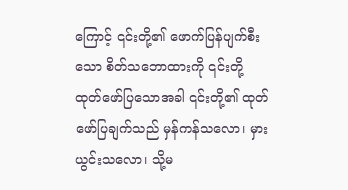ကြောင့် ၎င်းတို့၏ ဖောက်ပြန်ပျက်စီးသော စိတ်သဘောထားကို ၎င်းတို့ထုတ်ဖော်ပြသောအခါ ၎င်းတို့၏ ထုတ်ဖော်ပြချက်သည် မှန်ကန်သလော၊ မှားယွင်းသလော၊ သို့မ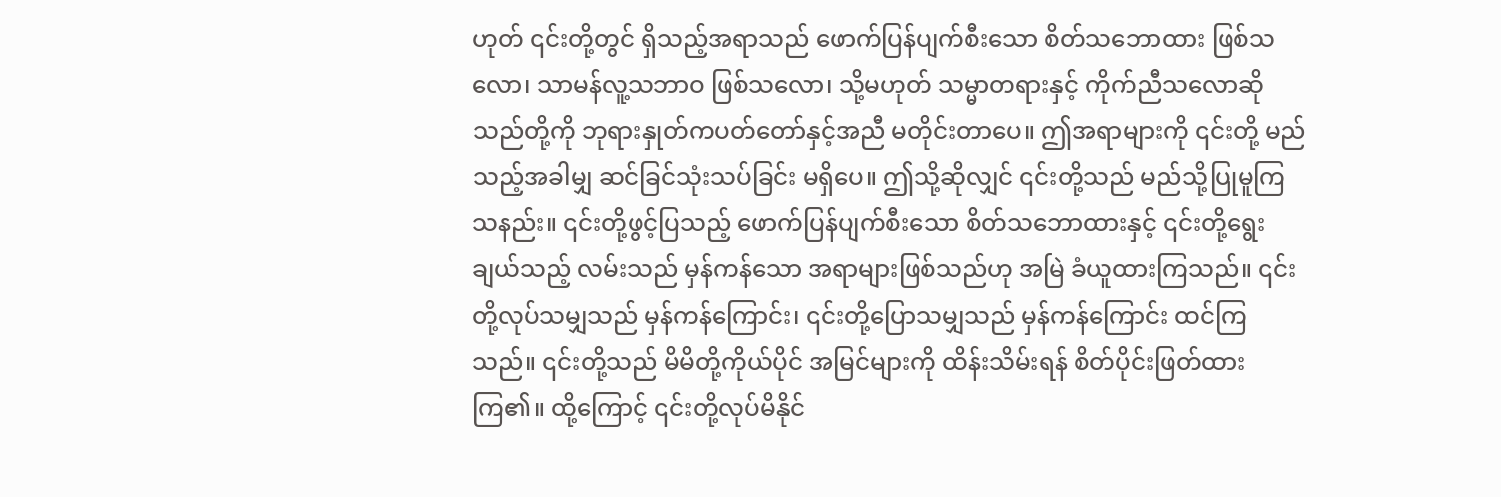ဟုတ် ၎င်းတို့တွင် ရှိသည့်အရာသည် ဖောက်ပြန်ပျက်စီးသော စိတ်သဘောထား ဖြစ်သလော၊ သာမန်လူ့သဘာဝ ဖြစ်သလော၊ သို့မဟုတ် သမ္မာတရားနှင့် ကိုက်ညီသလောဆိုသည်တို့ကို ဘုရားနှုတ်ကပတ်တော်နှင့်အညီ မတိုင်းတာပေ။ ဤအရာများကို ၎င်းတို့ မည်သည့်အခါမျှ ဆင်ခြင်သုံးသပ်ခြင်း မရှိပေ။ ဤသို့ဆိုလျှင် ၎င်းတို့သည် မည်သို့ပြုမူကြသနည်း။ ၎င်းတို့ဖွင့်ပြသည့် ဖောက်ပြန်ပျက်စီးသော စိတ်သဘောထားနှင့် ၎င်းတို့ရွေးချယ်သည့် လမ်းသည် မှန်ကန်သော အရာများဖြစ်သည်ဟု အမြဲ ခံယူထားကြသည်။ ၎င်းတို့လုပ်သမျှသည် မှန်ကန်ကြောင်း၊ ၎င်းတို့ပြောသမျှသည် မှန်ကန်ကြောင်း ထင်ကြသည်။ ၎င်းတို့သည် မိမိတို့ကိုယ်ပိုင် အမြင်များကို ထိန်းသိမ်းရန် စိတ်ပိုင်းဖြတ်ထားကြ၏။ ထို့ကြောင့် ၎င်းတို့လုပ်မိနိုင်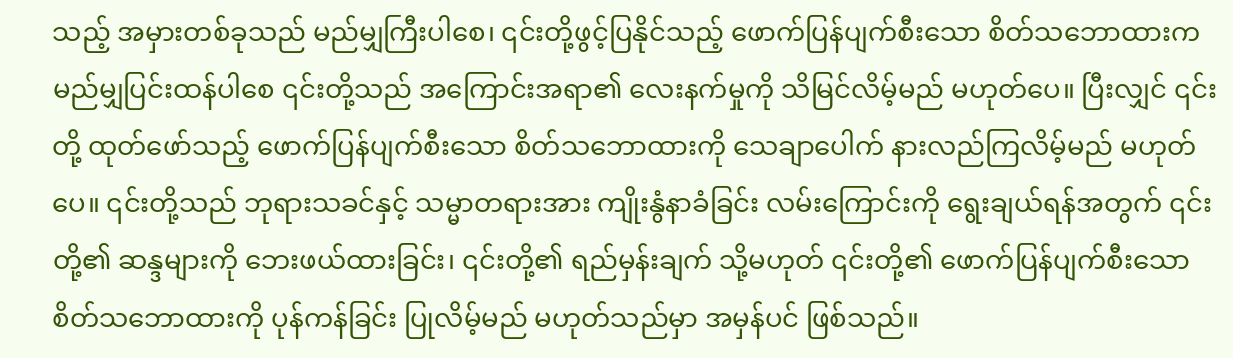သည့် အမှားတစ်ခုသည် မည်မျှကြီးပါစေ၊ ၎င်းတို့ဖွင့်ပြနိုင်သည့် ဖောက်ပြန်ပျက်စီးသော စိတ်သဘောထားက မည်မျှပြင်းထန်ပါစေ ၎င်းတို့သည် အကြောင်းအရာ၏ လေးနက်မှုကို သိမြင်လိမ့်မည် မဟုတ်ပေ။ ပြီးလျှင် ၎င်းတို့ ထုတ်ဖော်သည့် ဖောက်ပြန်ပျက်စီးသော စိတ်သဘောထားကို သေချာပေါက် နားလည်ကြလိမ့်မည် မဟုတ်ပေ။ ၎င်းတို့သည် ဘုရားသခင်နှင့် သမ္မာတရားအား ကျိုးနွံနာခံခြင်း လမ်းကြောင်းကို ရွေးချယ်ရန်အတွက် ၎င်းတို့၏ ဆန္ဒများကို ဘေးဖယ်ထားခြင်း၊ ၎င်းတို့၏ ရည်မှန်းချက် သို့မဟုတ် ၎င်းတို့၏ ဖောက်ပြန်ပျက်စီးသော စိတ်သဘောထားကို ပုန်ကန်ခြင်း ပြုလိမ့်မည် မဟုတ်သည်မှာ အမှန်ပင် ဖြစ်သည်။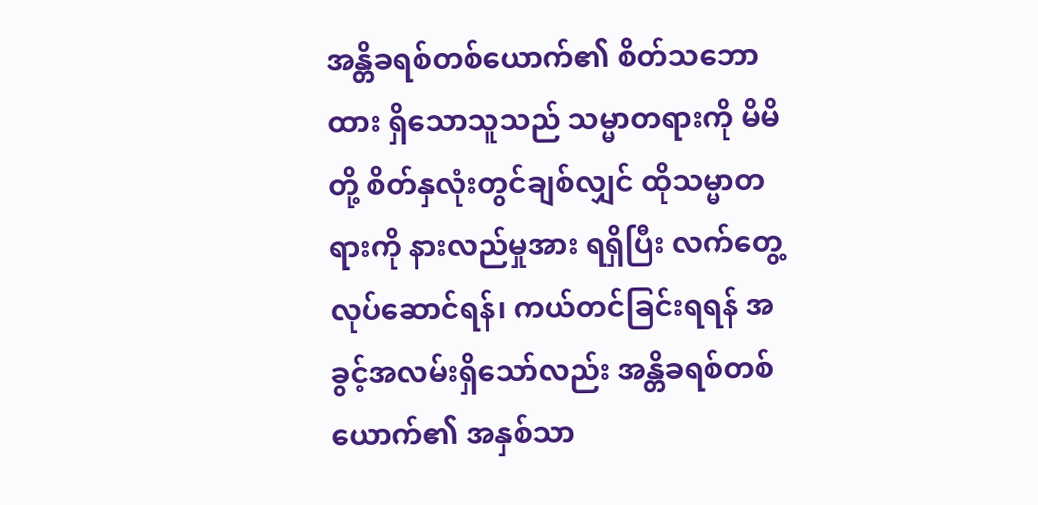အန္တိခရစ်တစ်ယောက်၏ စိတ်သဘောထား ရှိသောသူသည် သမ္မာတရားကို မိမိတို့ စိတ်နှလုံးတွင်ချစ်လျှင် ထိုသမ္မာတရားကို နားလည်မှုအား ရရှိပြီး လက်တွေ့လုပ်ဆောင်ရန်၊ ကယ်တင်ခြင်းရရန် အခွင့်အလမ်းရှိသော်လည်း အန္တိခရစ်တစ်ယောက်၏ အနှစ်သာ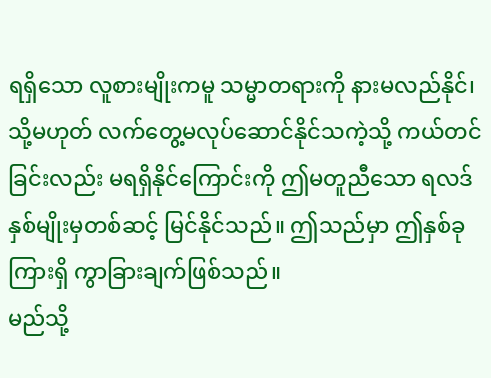ရရှိသော လူစားမျိုးကမူ သမ္မာတရားကို နားမလည်နိုင်၊ သို့မဟုတ် လက်တွေ့မလုပ်ဆောင်နိုင်သကဲ့သို့ ကယ်တင်ခြင်းလည်း မရရှိနိုင်ကြောင်းကို ဤမတူညီသော ရလဒ်နှစ်မျိုးမှတစ်ဆင့် မြင်နိုင်သည်။ ဤသည်မှာ ဤနှစ်ခုကြားရှိ ကွာခြားချက်ဖြစ်သည်။
မည်သို့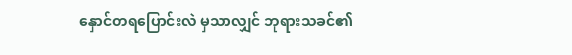နှောင်တရပြောင်းလဲ မှသာလျှင် ဘုရားသခင်၏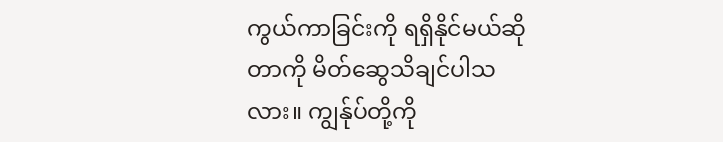ကွယ်ကာခြင်းကို ရရှိနိုင်မယ်ဆိုတာကို မိတ်ဆွေသိချင်ပါသလား။ ကျွန်ုပ်တို့ကို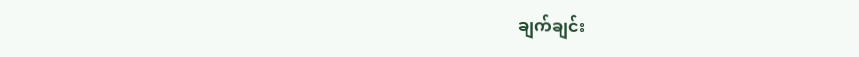ချက်ချင်း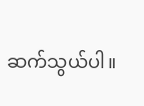ဆက်သွယ်ပါ။